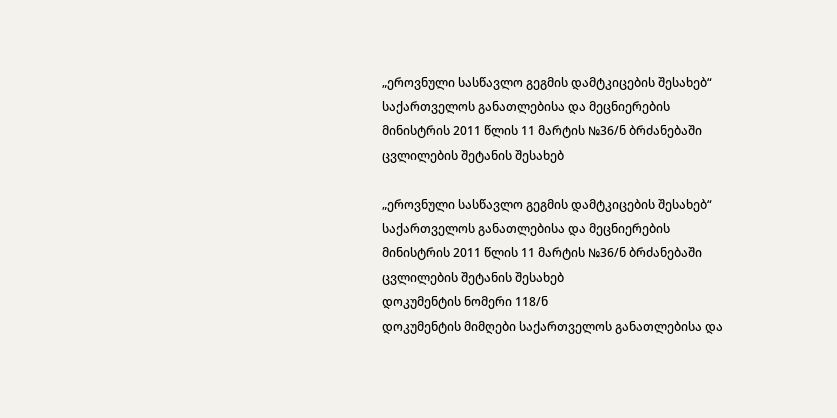„ეროვნული სასწავლო გეგმის დამტკიცების შესახებ“ საქართველოს განათლებისა და მეცნიერების მინისტრის 2011 წლის 11 მარტის №36/ნ ბრძანებაში ცვლილების შეტანის შესახებ

„ეროვნული სასწავლო გეგმის დამტკიცების შესახებ“ საქართველოს განათლებისა და მეცნიერების მინისტრის 2011 წლის 11 მარტის №36/ნ ბრძანებაში ცვლილების შეტანის შესახებ
დოკუმენტის ნომერი 118/ნ
დოკუმენტის მიმღები საქართველოს განათლებისა და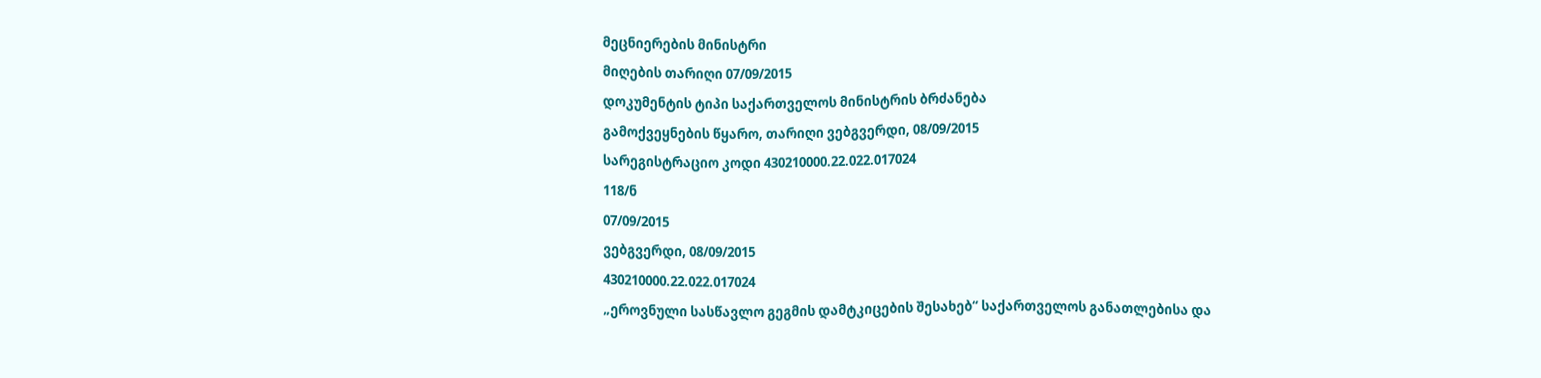მეცნიერების მინისტრი
მიღების თარიღი 07/09/2015
დოკუმენტის ტიპი საქართველოს მინისტრის ბრძანება
გამოქვეყნების წყარო, თარიღი ვებგვერდი, 08/09/2015
სარეგისტრაციო კოდი 430210000.22.022.017024
118/ნ
07/09/2015
ვებგვერდი, 08/09/2015
430210000.22.022.017024
„ეროვნული სასწავლო გეგმის დამტკიცების შესახებ“ საქართველოს განათლებისა და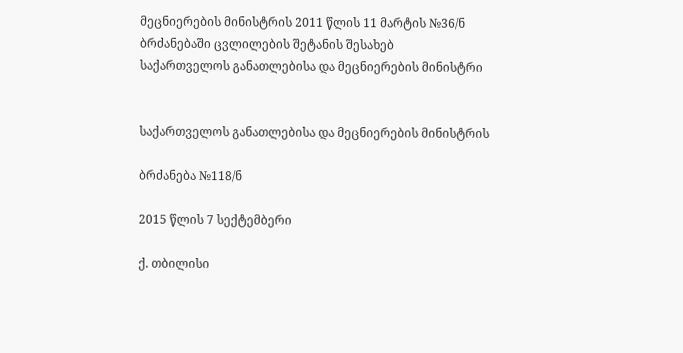მეცნიერების მინისტრის 2011 წლის 11 მარტის №36/ნ ბრძანებაში ცვლილების შეტანის შესახებ
საქართველოს განათლებისა და მეცნიერების მინისტრი


საქართველოს განათლებისა და მეცნიერების მინისტრის

ბრძანება №118/ნ

2015 წლის 7 სექტემბერი

ქ. თბილისი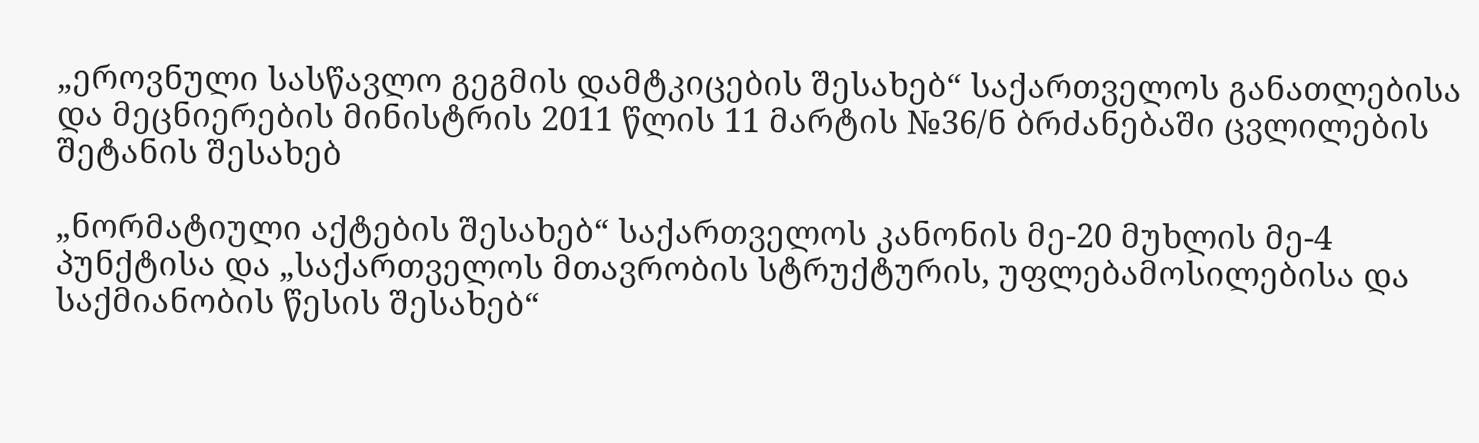„ეროვნული სასწავლო გეგმის დამტკიცების შესახებ“ საქართველოს განათლებისა და მეცნიერების მინისტრის 2011 წლის 11 მარტის №36/ნ ბრძანებაში ცვლილების შეტანის შესახებ

„ნორმატიული აქტების შესახებ“ საქართველოს კანონის მე-20 მუხლის მე-4 პუნქტისა და „საქართველოს მთავრობის სტრუქტურის, უფლებამოსილებისა და საქმიანობის წესის შესახებ“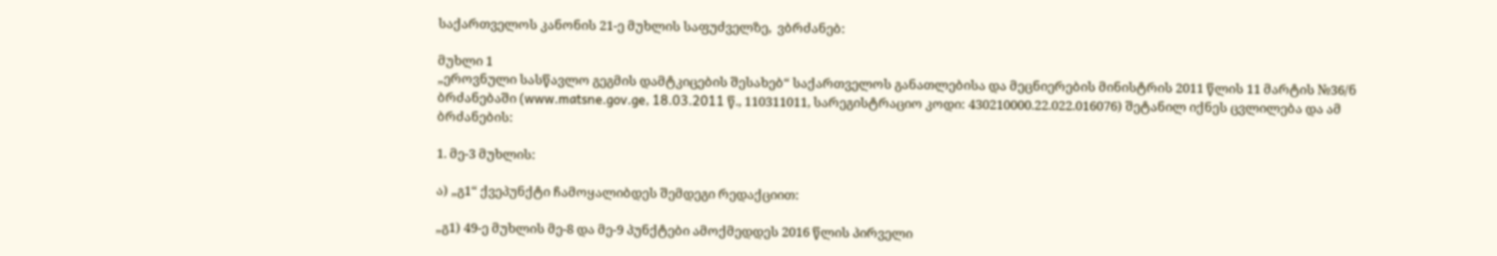საქართველოს კანონის 21-ე მუხლის საფუძველზე,  ვბრძანებ:

მუხლი 1
„ეროვნული სასწავლო გეგმის დამტკიცების შესახებ“ საქართველოს განათლებისა და მეცნიერების მინისტრის 2011 წლის 11 მარტის №36/ნ ბრძანებაში (www.matsne.gov.ge, 18.03.2011 წ., 110311011, სარეგისტრაციო კოდი: 430210000.22.022.016076) შეტანილ იქნეს ცვლილება და ამ ბრძანების:

1. მე-3 მუხლის:

ა) „გ1“ ქვეპუნქტი ჩამოყალიბდეს შემდეგი რედაქციით:

„გ1) 49-ე მუხლის მე-8 და მე-9 პუნქტები ამოქმედდეს 2016 წლის პირველი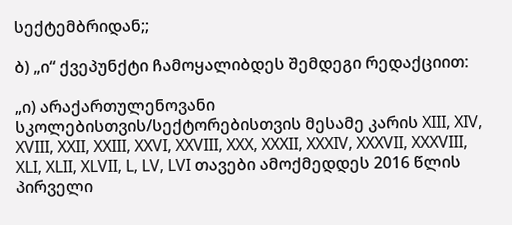სექტემბრიდან;;

ბ) „ი“ ქვეპუნქტი ჩამოყალიბდეს შემდეგი რედაქციით:

„ი) არაქართულენოვანი სკოლებისთვის/სექტორებისთვის მესამე კარის XIII, XIV, XVIII, XXII, XXIII, XXVI, XXVIII, XXX, XXXII, XXXIV, XXXVII, XXXVIII, XLI, XLII, XLVII, L, LV, LVI თავები ამოქმედდეს 2016 წლის პირველი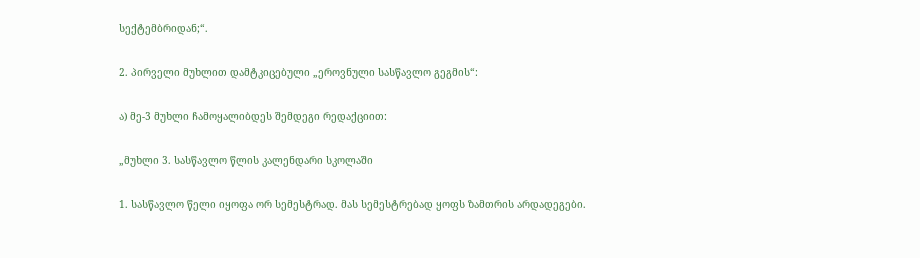სექტემბრიდან;“.

2. პირველი მუხლით დამტკიცებული „ეროვნული სასწავლო გეგმის“:

ა) მე-3 მუხლი ჩამოყალიბდეს შემდეგი რედაქციით:

„მუხლი 3. სასწავლო წლის კალენდარი სკოლაში

1. სასწავლო წელი იყოფა ორ სემესტრად. მას სემესტრებად ყოფს ზამთრის არდადეგები.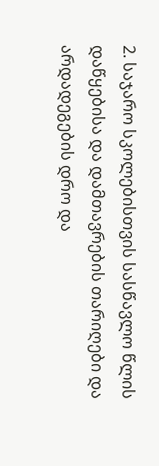2. საჯარო სკოლებისთვის სასწავლო წლის დაწყებისა და დამთავრების თარიღები და არდადეგების დრო და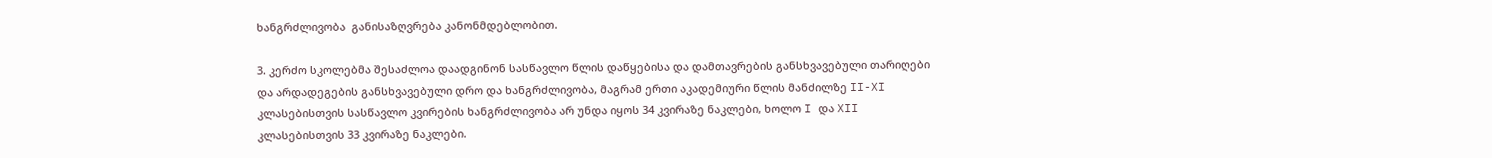ხანგრძლივობა  განისაზღვრება კანონმდებლობით.

3. კერძო სკოლებმა შესაძლოა დაადგინონ სასწავლო წლის დაწყებისა და დამთავრების განსხვავებული თარიღები და არდადეგების განსხვავებული დრო და ხანგრძლივობა, მაგრამ ერთი აკადემიური წლის მანძილზე II-XI კლასებისთვის სასწავლო კვირების ხანგრძლივობა არ უნდა იყოს 34 კვირაზე ნაკლები, ხოლო I და XII კლასებისთვის 33 კვირაზე ნაკლები.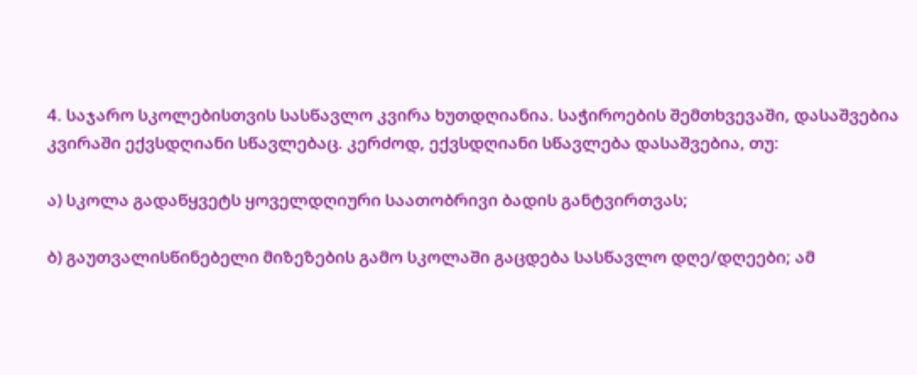4. საჯარო სკოლებისთვის სასწავლო კვირა ხუთდღიანია. საჭიროების შემთხვევაში, დასაშვებია კვირაში ექვსდღიანი სწავლებაც. კერძოდ, ექვსდღიანი სწავლება დასაშვებია, თუ:

ა) სკოლა გადაწყვეტს ყოველდღიური საათობრივი ბადის განტვირთვას;

ბ) გაუთვალისწინებელი მიზეზების გამო სკოლაში გაცდება სასწავლო დღე/დღეები; ამ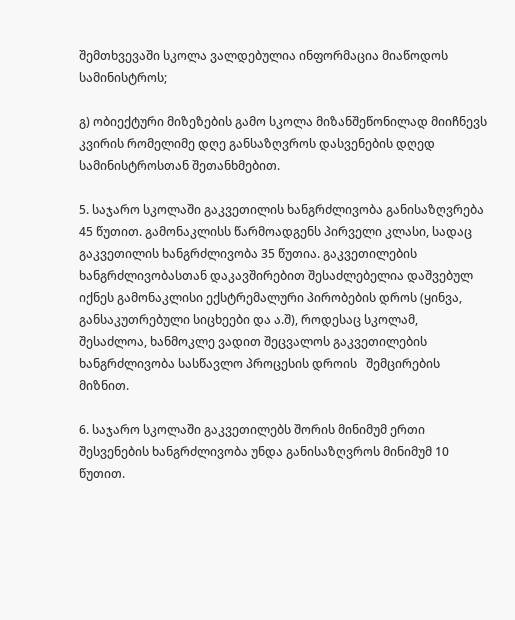შემთხვევაში სკოლა ვალდებულია ინფორმაცია მიაწოდოს სამინისტროს;

გ) ობიექტური მიზეზების გამო სკოლა მიზანშეწონილად მიიჩნევს კვირის რომელიმე დღე განსაზღვროს დასვენების დღედ სამინისტროსთან შეთანხმებით.

5. საჯარო სკოლაში გაკვეთილის ხანგრძლივობა განისაზღვრება 45 წუთით. გამონაკლისს წარმოადგენს პირველი კლასი, სადაც გაკვეთილის ხანგრძლივობა 35 წუთია. გაკვეთილების ხანგრძლივობასთან დაკავშირებით შესაძლებელია დაშვებულ იქნეს გამონაკლისი ექსტრემალური პირობების დროს (ყინვა, განსაკუთრებული სიცხეები და ა.შ), როდესაც სკოლამ, შესაძლოა, ხანმოკლე ვადით შეცვალოს გაკვეთილების ხანგრძლივობა სასწავლო პროცესის დროის   შემცირების მიზნით.

6. საჯარო სკოლაში გაკვეთილებს შორის მინიმუმ ერთი შესვენების ხანგრძლივობა უნდა განისაზღვროს მინიმუმ 10 წუთით.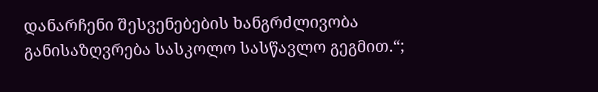დანარჩენი შესვენებების ხანგრძლივობა განისაზღვრება სასკოლო სასწავლო გეგმით.“;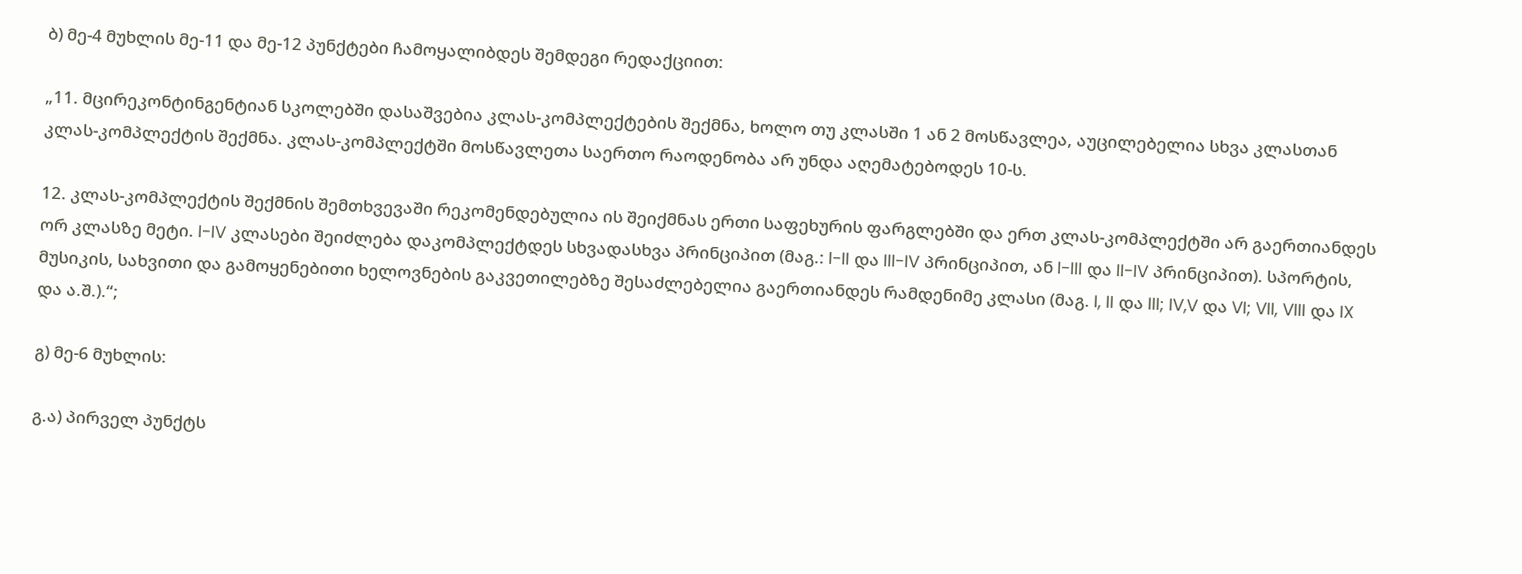ბ) მე-4 მუხლის მე-11 და მე-12 პუნქტები ჩამოყალიბდეს შემდეგი რედაქციით:

„11. მცირეკონტინგენტიან სკოლებში დასაშვებია კლას-კომპლექტების შექმნა, ხოლო თუ კლასში 1 ან 2 მოსწავლეა, აუცილებელია სხვა კლასთან კლას-კომპლექტის შექმნა. კლას-კომპლექტში მოსწავლეთა საერთო რაოდენობა არ უნდა აღემატებოდეს 10-ს.

12. კლას-კომპლექტის შექმნის შემთხვევაში რეკომენდებულია ის შეიქმნას ერთი საფეხურის ფარგლებში და ერთ კლას-კომპლექტში არ გაერთიანდეს ორ კლასზე მეტი. I-IV კლასები შეიძლება დაკომპლექტდეს სხვადასხვა პრინციპით (მაგ.: I-II და III-IV პრინციპით, ან I-III და II-IV პრინციპით). სპორტის, მუსიკის, სახვითი და გამოყენებითი ხელოვნების გაკვეთილებზე შესაძლებელია გაერთიანდეს რამდენიმე კლასი (მაგ. I, II და III; IV,V და VI; VII, VIII და IX და ა.შ.).“;

გ) მე-6 მუხლის:

გ.ა) პირველ პუნქტს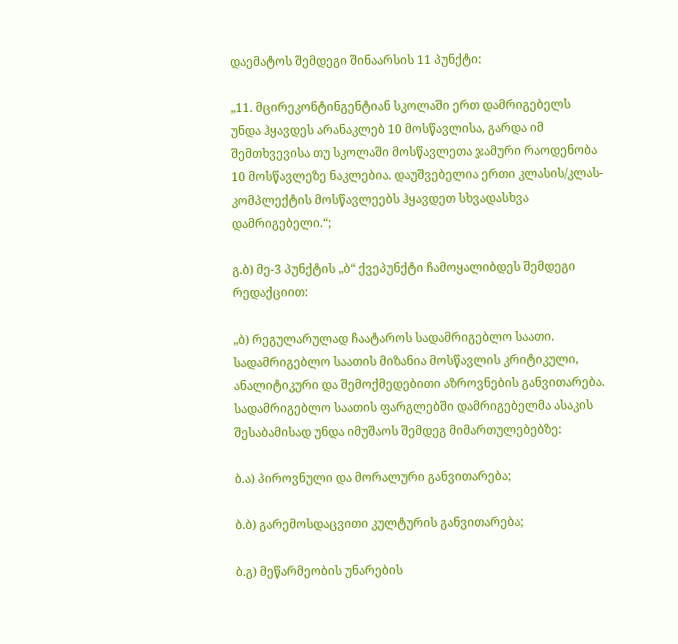დაემატოს შემდეგი შინაარსის 11 პუნქტი:

„11. მცირეკონტინგენტიან სკოლაში ერთ დამრიგებელს უნდა ჰყავდეს არანაკლებ 10 მოსწავლისა, გარდა იმ შემთხვევისა თუ სკოლაში მოსწავლეთა ჯამური რაოდენობა 10 მოსწავლეზე ნაკლებია. დაუშვებელია ერთი კლასის/კლას-კომპლექტის მოსწავლეებს ჰყავდეთ სხვადასხვა დამრიგებელი.“;

გ.ბ) მე-3 პუნქტის „ბ“ ქვეპუნქტი ჩამოყალიბდეს შემდეგი რედაქციით:

„ბ) რეგულარულად ჩაატაროს სადამრიგებლო საათი. სადამრიგებლო საათის მიზანია მოსწავლის კრიტიკული, ანალიტიკური და შემოქმედებითი აზროვნების განვითარება. სადამრიგებლო საათის ფარგლებში დამრიგებელმა ასაკის შესაბამისად უნდა იმუშაოს შემდეგ მიმართულებებზე:

ბ.ა) პიროვნული და მორალური განვითარება;

ბ.ბ) გარემოსდაცვითი კულტურის განვითარება;

ბ.გ) მეწარმეობის უნარების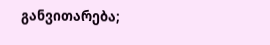განვითარება;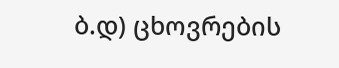ბ.დ) ცხოვრების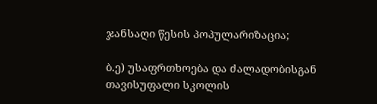ჯანსაღი წესის პოპულარიზაცია;

ბ.ე) უსაფრთხოება და ძალადობისგან თავისუფალი სკოლის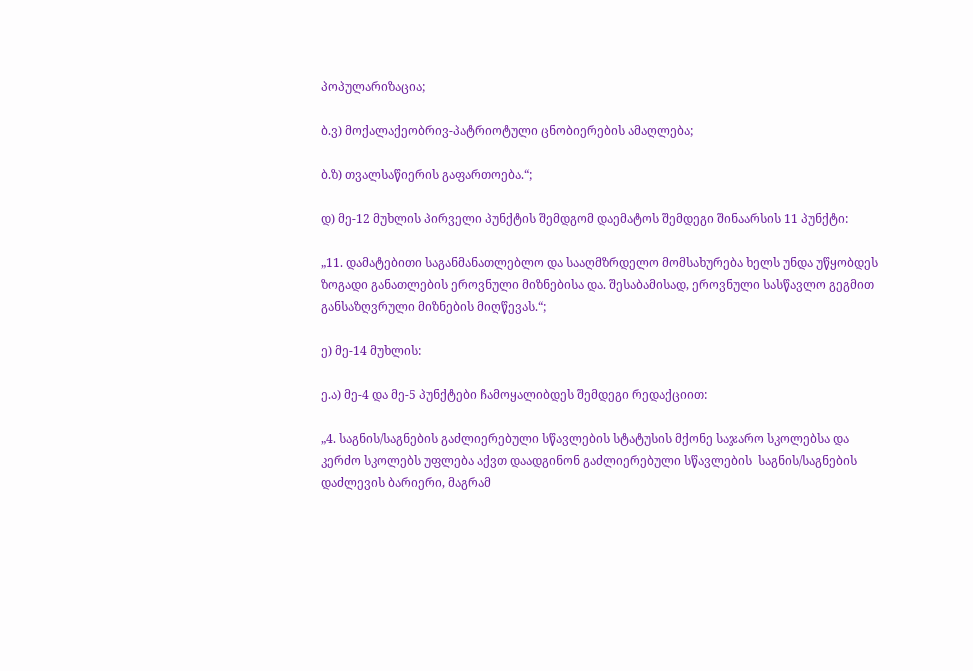პოპულარიზაცია;

ბ.ვ) მოქალაქეობრივ-პატრიოტული ცნობიერების ამაღლება;

ბ.ზ) თვალსაწიერის გაფართოება.“;

დ) მე-12 მუხლის პირველი პუნქტის შემდგომ დაემატოს შემდეგი შინაარსის 11 პუნქტი:

„11. დამატებითი საგანმანათლებლო და სააღმზრდელო მომსახურება ხელს უნდა უწყობდეს ზოგადი განათლების ეროვნული მიზნებისა და. შესაბამისად, ეროვნული სასწავლო გეგმით განსაზღვრული მიზნების მიღწევას.“;

ე) მე-14 მუხლის:

ე.ა) მე-4 და მე-5 პუნქტები ჩამოყალიბდეს შემდეგი რედაქციით:

„4. საგნის/საგნების გაძლიერებული სწავლების სტატუსის მქონე საჯარო სკოლებსა და კერძო სკოლებს უფლება აქვთ დაადგინონ გაძლიერებული სწავლების  საგნის/საგნების დაძლევის ბარიერი, მაგრამ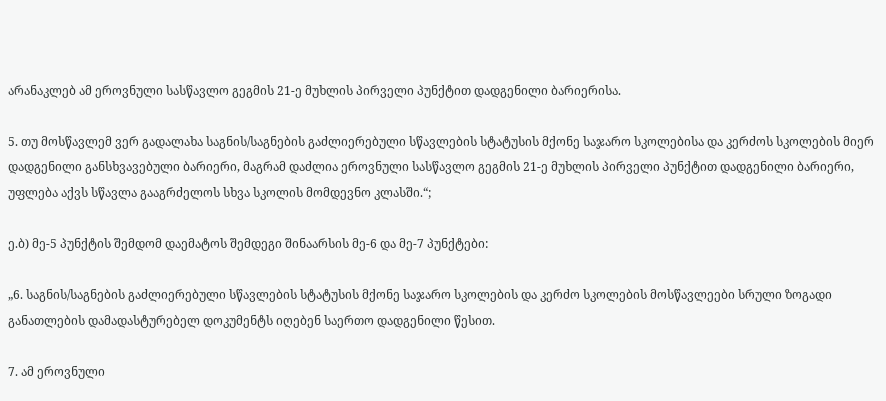არანაკლებ ამ ეროვნული სასწავლო გეგმის 21-ე მუხლის პირველი პუნქტით დადგენილი ბარიერისა.

5. თუ მოსწავლემ ვერ გადალახა საგნის/საგნების გაძლიერებული სწავლების სტატუსის მქონე საჯარო სკოლებისა და კერძოს სკოლების მიერ დადგენილი განსხვავებული ბარიერი, მაგრამ დაძლია ეროვნული სასწავლო გეგმის 21-ე მუხლის პირველი პუნქტით დადგენილი ბარიერი, უფლება აქვს სწავლა გააგრძელოს სხვა სკოლის მომდევნო კლასში.“;

ე.ბ) მე-5 პუნქტის შემდომ დაემატოს შემდეგი შინაარსის მე-6 და მე-7 პუნქტები:

„6. საგნის/საგნების გაძლიერებული სწავლების სტატუსის მქონე საჯარო სკოლების და კერძო სკოლების მოსწავლეები სრული ზოგადი განათლების დამადასტურებელ დოკუმენტს იღებენ საერთო დადგენილი წესით.

7. ამ ეროვნული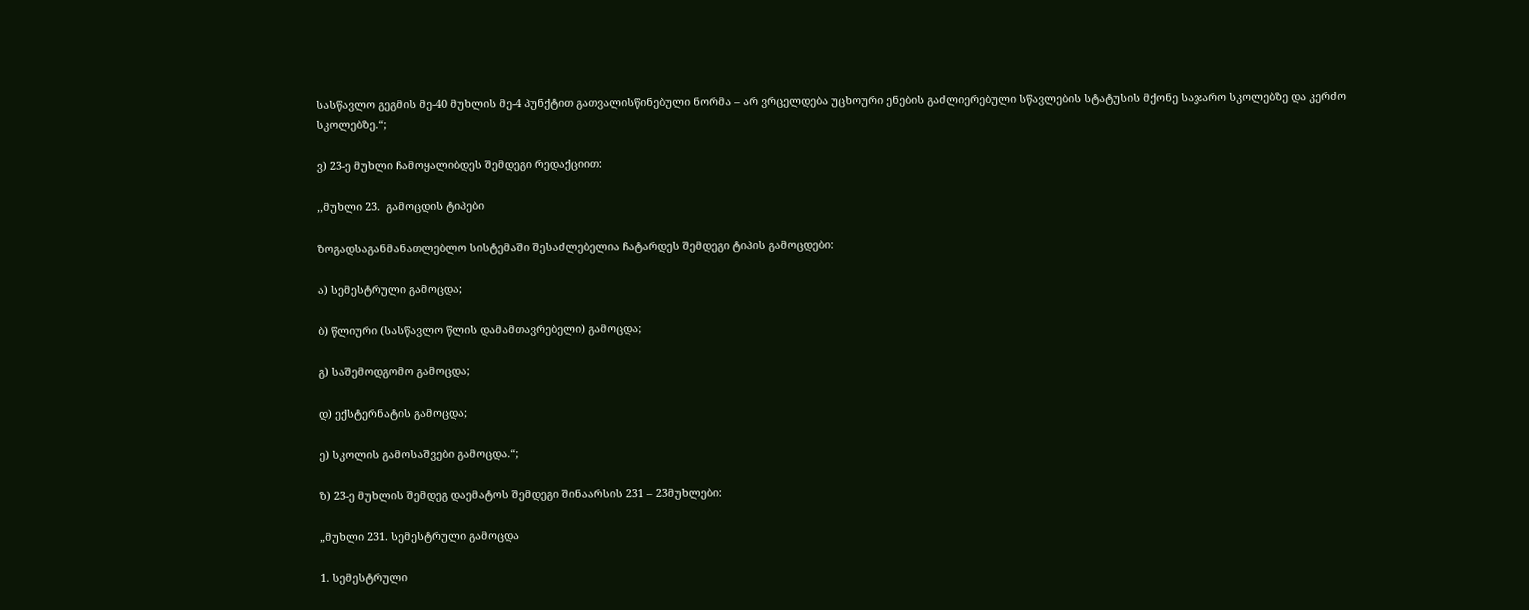სასწავლო გეგმის მე-40 მუხლის მე-4 პუნქტით გათვალისწინებული ნორმა – არ ვრცელდება უცხოური ენების გაძლიერებული სწავლების სტატუსის მქონე საჯარო სკოლებზე და კერძო სკოლებზე.“;

ვ) 23-ე მუხლი ჩამოყალიბდეს შემდეგი რედაქციით:

,,მუხლი 23.  გამოცდის ტიპები

ზოგადსაგანმანათლებლო სისტემაში შესაძლებელია ჩატარდეს შემდეგი ტიპის გამოცდები:

ა) სემესტრული გამოცდა;

ბ) წლიური (სასწავლო წლის დამამთავრებელი) გამოცდა;

გ) საშემოდგომო გამოცდა;

დ) ექსტერნატის გამოცდა;

ე) სკოლის გამოსაშვები გამოცდა.“;

ზ) 23-ე მუხლის შემდეგ დაემატოს შემდეგი შინაარსის 231 – 23მუხლები:

„მუხლი 231. სემესტრული გამოცდა

1. სემესტრული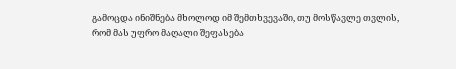გამოცდა ინიშნება მხოლოდ იმ შემთხვევაში, თუ მოსწავლე თვლის, რომ მას უფრო მაღალი შეფასება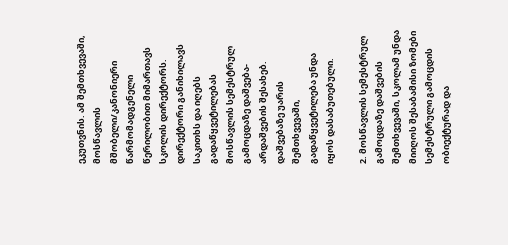ეკუთვნის. ამ შემთხვევაში, მოსწავლის მშობელი/კანონიერი წარმომადგენელი წერილობით მიმართავს სკოლის დირექტორს. დირექტორი განიხილავს საკითხს და იღებს გადაწყვეტილებას მოსწავლის სემესტრულ გამოცდაზე დაშვება-არდაშვების შესახებ. დაშვებაზე უარის შემთხვევაში, გადაწყვეტილება უნდა იყოს დასაბუთებული.

2. მოსწავლის სემესტრულ გამოცდაზე დაშვების შემთხვევაში, სკოლამ უნდა მიიღოს შესაბამისი ზომები სემესტრული გამოცდის ობიექტურად და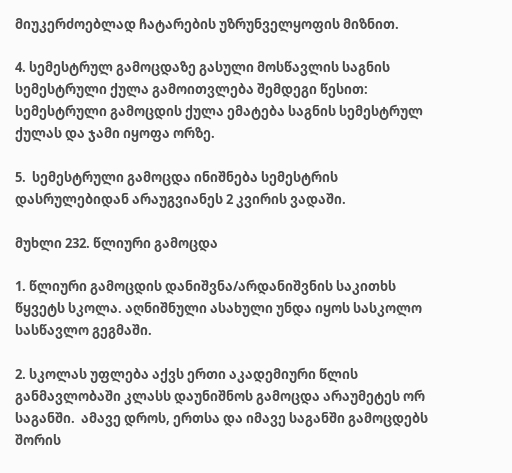მიუკერძოებლად ჩატარების უზრუნველყოფის მიზნით.

4. სემესტრულ გამოცდაზე გასული მოსწავლის საგნის სემესტრული ქულა გამოითვლება შემდეგი წესით: სემესტრული გამოცდის ქულა ემატება საგნის სემესტრულ ქულას და ჯამი იყოფა ორზე.

5.  სემესტრული გამოცდა ინიშნება სემესტრის დასრულებიდან არაუგვიანეს 2 კვირის ვადაში.

მუხლი 232. წლიური გამოცდა

1. წლიური გამოცდის დანიშვნა/არდანიშვნის საკითხს წყვეტს სკოლა. აღნიშნული ასახული უნდა იყოს სასკოლო სასწავლო გეგმაში.

2. სკოლას უფლება აქვს ერთი აკადემიური წლის განმავლობაში კლასს დაუნიშნოს გამოცდა არაუმეტეს ორ საგანში.  ამავე დროს, ერთსა და იმავე საგანში გამოცდებს შორის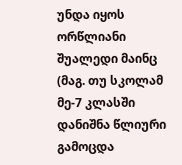უნდა იყოს ორწლიანი შუალედი მაინც (მაგ. თუ სკოლამ მე-7 კლასში დანიშნა წლიური გამოცდა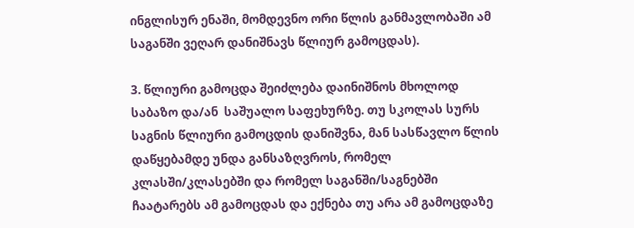ინგლისურ ენაში, მომდევნო ორი წლის განმავლობაში ამ საგანში ვეღარ დანიშნავს წლიურ გამოცდას).

3. წლიური გამოცდა შეიძლება დაინიშნოს მხოლოდ საბაზო და/ან  საშუალო საფეხურზე. თუ სკოლას სურს საგნის წლიური გამოცდის დანიშვნა, მან სასწავლო წლის დაწყებამდე უნდა განსაზღვროს, რომელ კლასში/კლასებში და რომელ საგანში/საგნებში ჩაატარებს ამ გამოცდას და ექნება თუ არა ამ გამოცდაზე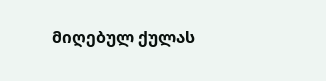მიღებულ ქულას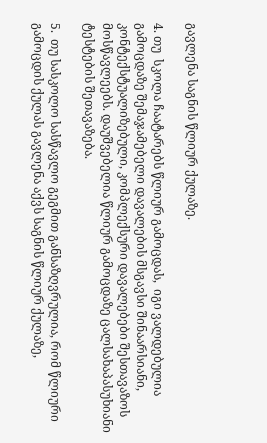გავლენა საგნის წლიურ ქულაზე.

4. თუ  სკოლა ჩაატარებს წლიურ გამოცდას,  იგი ვალდებულია გამოცდაზე შემაჯამებელი დავალების მსგავსი შინაარსიანი, კონტექსტუალიზებული, კომპლექსური დავალებები შესთავაზოს მოსწავლეებს. დაუშვებელია წლიურ გამოცდაზე ცალსახაპასუხიანი ტესტების შეთავაზება.

5.  თუ სასკოლო სასწავლო გეგმით განსაზღვრულია, რომ წლიური გამოცდის ქულას გავლენა აქვს საგნის წლიურ ქულაზე,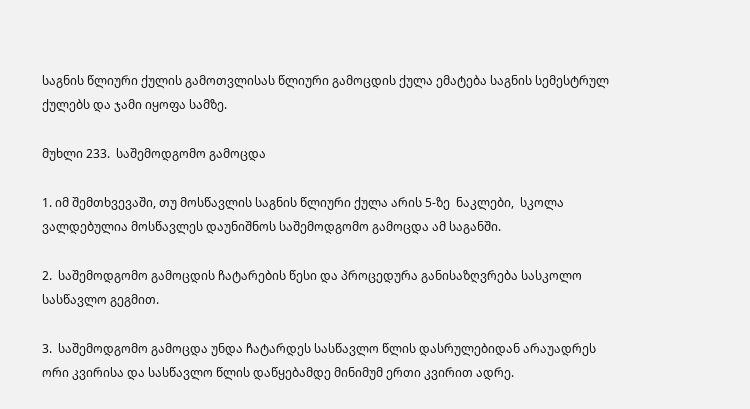საგნის წლიური ქულის გამოთვლისას წლიური გამოცდის ქულა ემატება საგნის სემესტრულ ქულებს და ჯამი იყოფა სამზე.

მუხლი 233.  საშემოდგომო გამოცდა

1. იმ შემთხვევაში, თუ მოსწავლის საგნის წლიური ქულა არის 5-ზე  ნაკლები,  სკოლა ვალდებულია მოსწავლეს დაუნიშნოს საშემოდგომო გამოცდა ამ საგანში.

2.  საშემოდგომო გამოცდის ჩატარების წესი და პროცედურა განისაზღვრება სასკოლო სასწავლო გეგმით.

3.  საშემოდგომო გამოცდა უნდა ჩატარდეს სასწავლო წლის დასრულებიდან არაუადრეს ორი კვირისა და სასწავლო წლის დაწყებამდე მინიმუმ ერთი კვირით ადრე.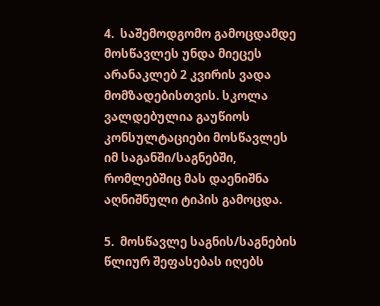4.  საშემოდგომო გამოცდამდე მოსწავლეს უნდა მიეცეს არანაკლებ 2 კვირის ვადა მომზადებისთვის. სკოლა ვალდებულია გაუწიოს კონსულტაციები მოსწავლეს იმ საგანში/საგნებში, რომლებშიც მას დაენიშნა აღნიშნული ტიპის გამოცდა.

5.  მოსწავლე საგნის/საგნების წლიურ შეფასებას იღებს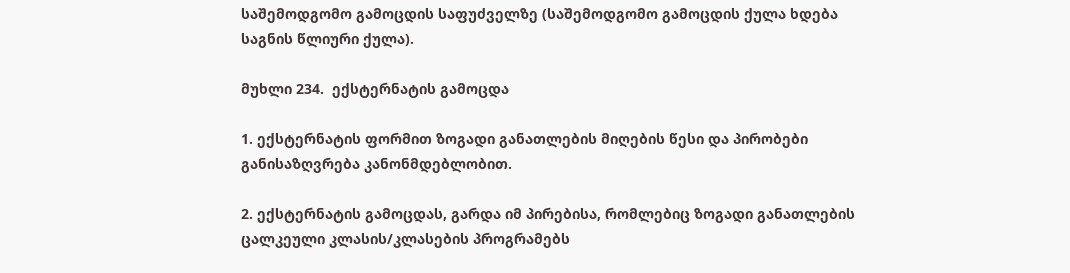საშემოდგომო გამოცდის საფუძველზე (საშემოდგომო გამოცდის ქულა ხდება საგნის წლიური ქულა).

მუხლი 234.  ექსტერნატის გამოცდა

1. ექსტერნატის ფორმით ზოგადი განათლების მიღების წესი და პირობები განისაზღვრება კანონმდებლობით.

2. ექსტერნატის გამოცდას, გარდა იმ პირებისა, რომლებიც ზოგადი განათლების ცალკეული კლასის/კლასების პროგრამებს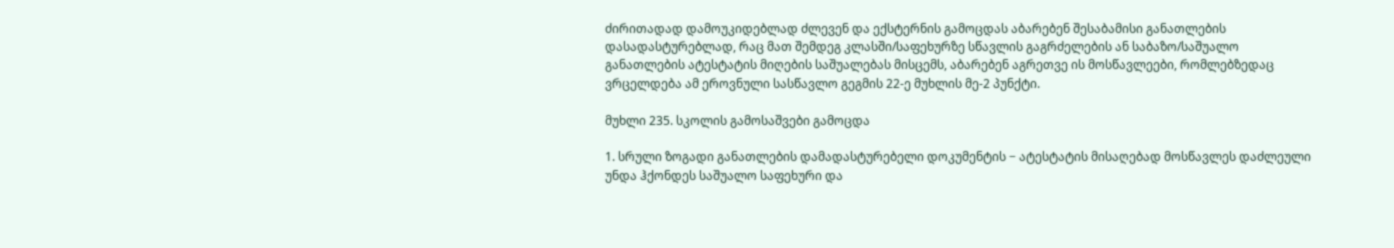ძირითადად დამოუკიდებლად ძლევენ და ექსტერნის გამოცდას აბარებენ შესაბამისი განათლების დასადასტურებლად, რაც მათ შემდეგ კლასში/საფეხურზე სწავლის გაგრძელების ან საბაზო/საშუალო განათლების ატესტატის მიღების საშუალებას მისცემს, აბარებენ აგრეთვე ის მოსწავლეები, რომლებზედაც ვრცელდება ამ ეროვნული სასწავლო გეგმის 22-ე მუხლის მე-2 პუნქტი.

მუხლი 235. სკოლის გამოსაშვები გამოცდა

1. სრული ზოგადი განათლების დამადასტურებელი დოკუმენტის − ატესტატის მისაღებად მოსწავლეს დაძლეული უნდა ჰქონდეს საშუალო საფეხური და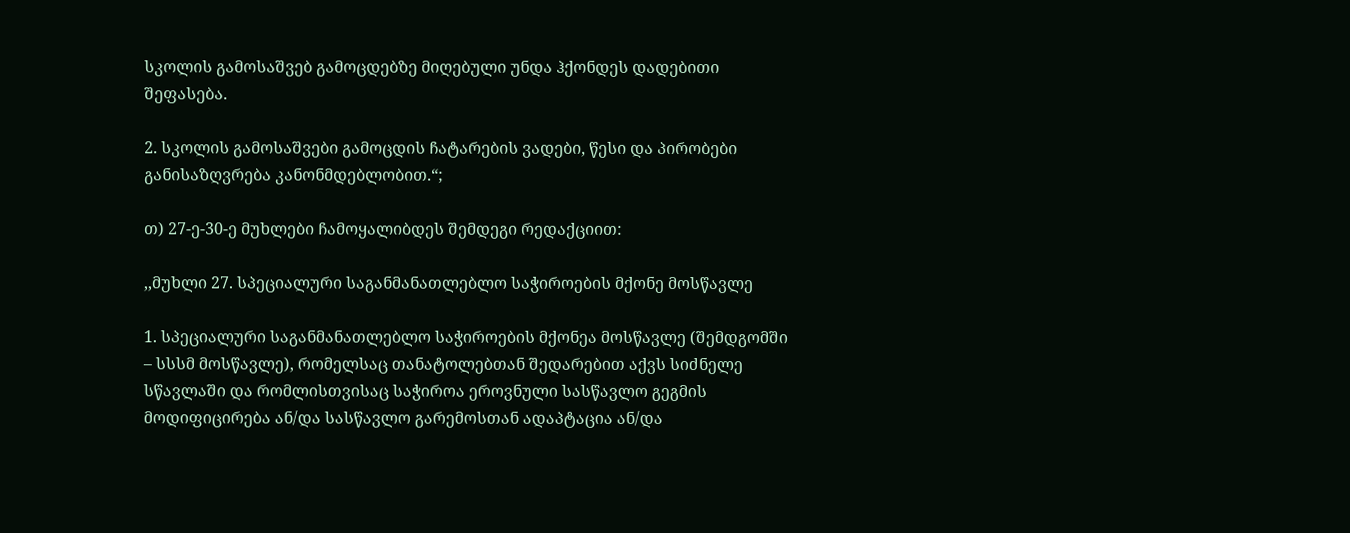სკოლის გამოსაშვებ გამოცდებზე მიღებული უნდა ჰქონდეს დადებითი შეფასება.

2. სკოლის გამოსაშვები გამოცდის ჩატარების ვადები, წესი და პირობები განისაზღვრება კანონმდებლობით.“;

თ) 27-ე-30-ე მუხლები ჩამოყალიბდეს შემდეგი რედაქციით:

,,მუხლი 27. სპეციალური საგანმანათლებლო საჭიროების მქონე მოსწავლე

1. სპეციალური საგანმანათლებლო საჭიროების მქონეა მოსწავლე (შემდგომში – სსსმ მოსწავლე), რომელსაც თანატოლებთან შედარებით აქვს სიძნელე სწავლაში და რომლისთვისაც საჭიროა ეროვნული სასწავლო გეგმის მოდიფიცირება ან/და სასწავლო გარემოსთან ადაპტაცია ან/და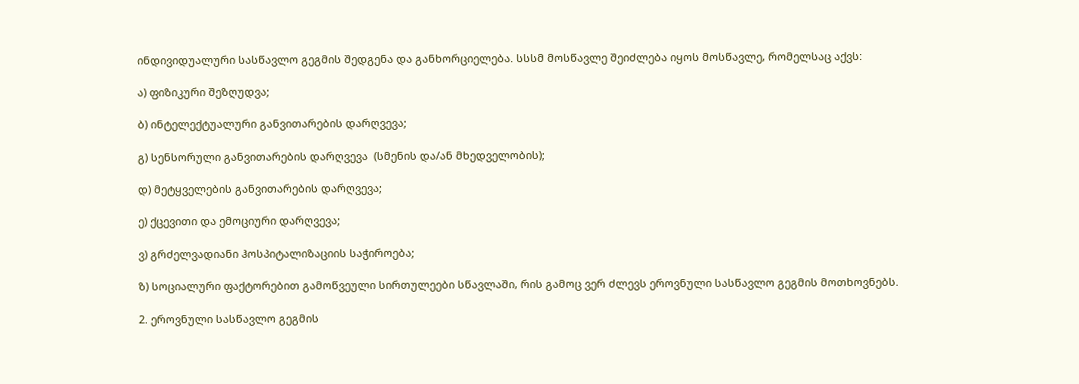ინდივიდუალური სასწავლო გეგმის შედგენა და განხორციელება. სსსმ მოსწავლე შეიძლება იყოს მოსწავლე, რომელსაც აქვს:

ა) ფიზიკური შეზღუდვა;

ბ) ინტელექტუალური განვითარების დარღვევა;

გ) სენსორული განვითარების დარღვევა  (სმენის და/ან მხედველობის);

დ) მეტყველების განვითარების დარღვევა;

ე) ქცევითი და ემოციური დარღვევა;

ვ) გრძელვადიანი ჰოსპიტალიზაციის საჭიროება;

ზ) სოციალური ფაქტორებით გამოწვეული სირთულეები სწავლაში, რის გამოც ვერ ძლევს ეროვნული სასწავლო გეგმის მოთხოვნებს.

2. ეროვნული სასწავლო გეგმის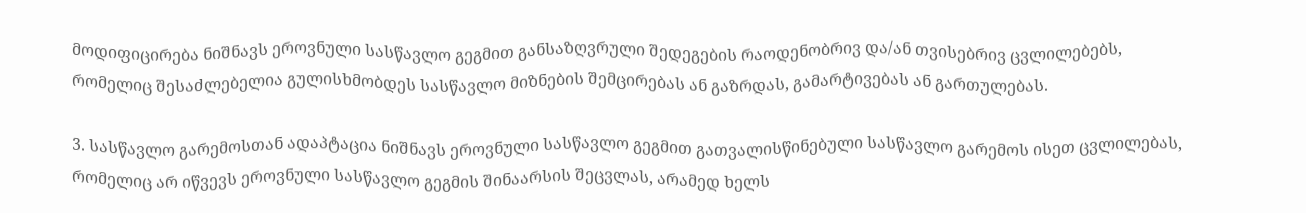მოდიფიცირება ნიშნავს ეროვნული სასწავლო გეგმით განსაზღვრული შედეგების რაოდენობრივ და/ან თვისებრივ ცვლილებებს, რომელიც შესაძლებელია გულისხმობდეს სასწავლო მიზნების შემცირებას ან გაზრდას, გამარტივებას ან გართულებას.

3. სასწავლო გარემოსთან ადაპტაცია ნიშნავს ეროვნული სასწავლო გეგმით გათვალისწინებული სასწავლო გარემოს ისეთ ცვლილებას, რომელიც არ იწვევს ეროვნული სასწავლო გეგმის შინაარსის შეცვლას, არამედ ხელს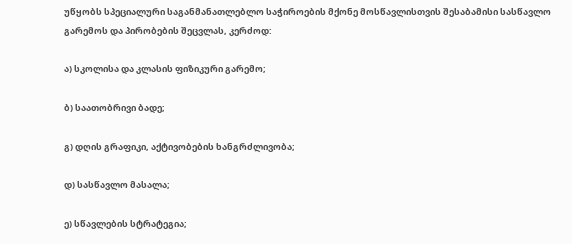უწყობს სპეციალური საგანმანათლებლო საჭიროების მქონე მოსწავლისთვის შესაბამისი სასწავლო გარემოს და პირობების შეცვლას, კერძოდ:

ა) სკოლისა და კლასის ფიზიკური გარემო;

ბ) საათობრივი ბადე;

გ) დღის გრაფიკი, აქტივობების ხანგრძლივობა;

დ) სასწავლო მასალა;

ე) სწავლების სტრატეგია;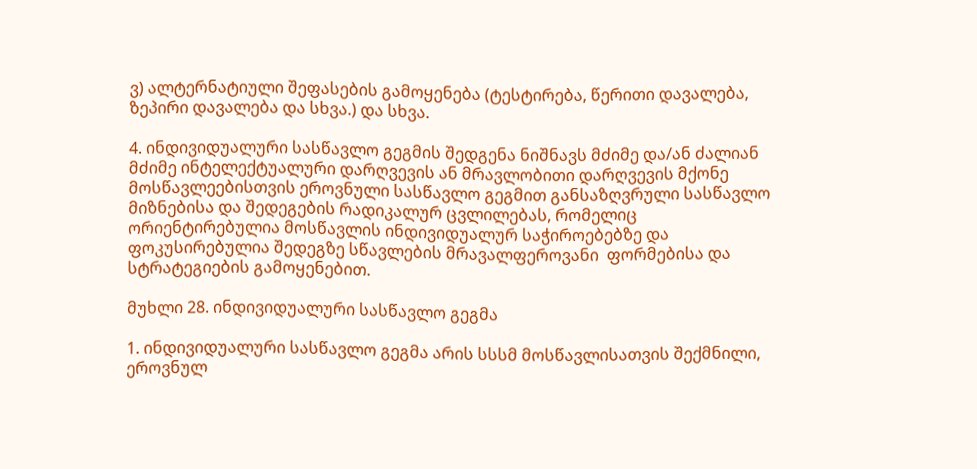ვ) ალტერნატიული შეფასების გამოყენება (ტესტირება, წერითი დავალება, ზეპირი დავალება და სხვა.) და სხვა.

4. ინდივიდუალური სასწავლო გეგმის შედგენა ნიშნავს მძიმე და/ან ძალიან მძიმე ინტელექტუალური დარღვევის ან მრავლობითი დარღვევის მქონე მოსწავლეებისთვის ეროვნული სასწავლო გეგმით განსაზღვრული სასწავლო მიზნებისა და შედეგების რადიკალურ ცვლილებას, რომელიც ორიენტირებულია მოსწავლის ინდივიდუალურ საჭიროებებზე და ფოკუსირებულია შედეგზე სწავლების მრავალფეროვანი  ფორმებისა და სტრატეგიების გამოყენებით.

მუხლი 28. ინდივიდუალური სასწავლო გეგმა

1. ინდივიდუალური სასწავლო გეგმა არის სსსმ მოსწავლისათვის შექმნილი, ეროვნულ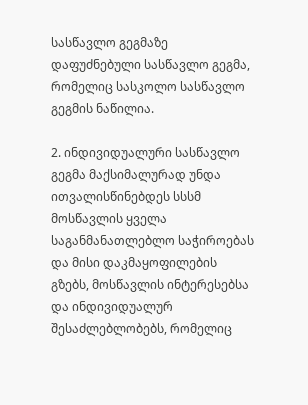სასწავლო გეგმაზე დაფუძნებული სასწავლო გეგმა, რომელიც სასკოლო სასწავლო გეგმის ნაწილია.

2. ინდივიდუალური სასწავლო გეგმა მაქსიმალურად უნდა ითვალისწინებდეს სსსმ მოსწავლის ყველა საგანმანათლებლო საჭიროებას და მისი დაკმაყოფილების გზებს, მოსწავლის ინტერესებსა და ინდივიდუალურ შესაძლებლობებს, რომელიც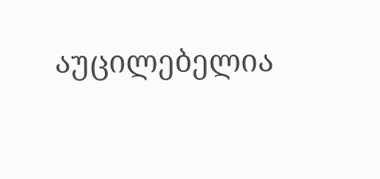აუცილებელია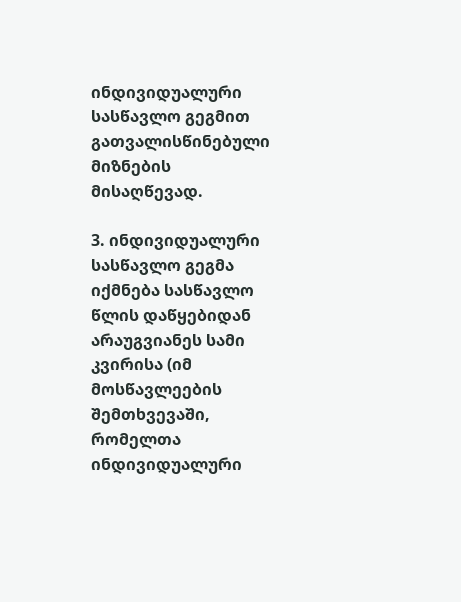ინდივიდუალური სასწავლო გეგმით გათვალისწინებული მიზნების მისაღწევად.

3. ინდივიდუალური  სასწავლო გეგმა იქმნება სასწავლო წლის დაწყებიდან არაუგვიანეს სამი კვირისა (იმ მოსწავლეების შემთხვევაში, რომელთა ინდივიდუალური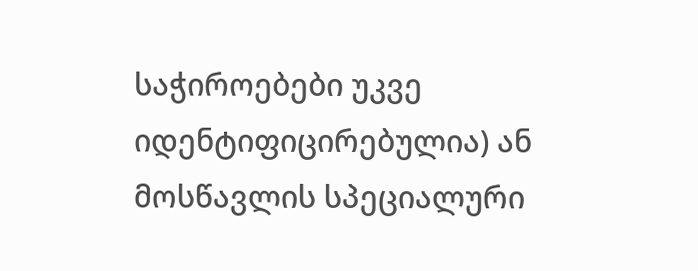საჭიროებები უკვე იდენტიფიცირებულია) ან მოსწავლის სპეციალური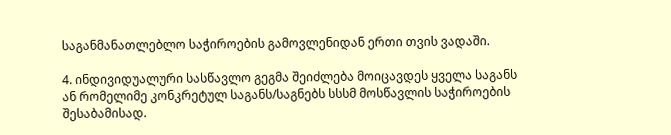საგანმანათლებლო საჭიროების გამოვლენიდან ერთი თვის ვადაში.

4. ინდივიდუალური სასწავლო გეგმა შეიძლება მოიცავდეს ყველა საგანს ან რომელიმე კონკრეტულ საგანს/საგნებს სსსმ მოსწავლის საჭიროების შესაბამისად.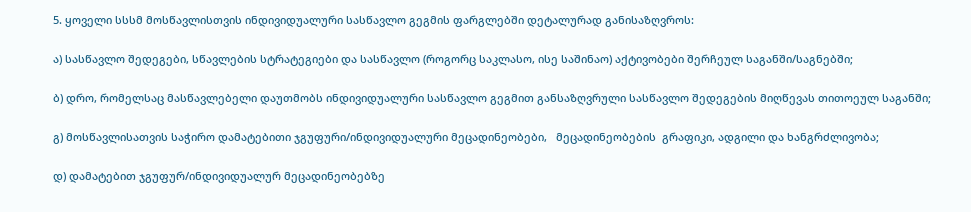5. ყოველი სსსმ მოსწავლისთვის ინდივიდუალური სასწავლო გეგმის ფარგლებში დეტალურად განისაზღვროს:

ა) სასწავლო შედეგები, სწავლების სტრატეგიები და სასწავლო (როგორც საკლასო, ისე საშინაო) აქტივობები შერჩეულ საგანში/საგნებში;

ბ) დრო, რომელსაც მასწავლებელი დაუთმობს ინდივიდუალური სასწავლო გეგმით განსაზღვრული სასწავლო შედეგების მიღწევას თითოეულ საგანში;

გ) მოსწავლისათვის საჭირო დამატებითი ჯგუფური/ინდივიდუალური მეცადინეობები,   მეცადინეობების  გრაფიკი, ადგილი და ხანგრძლივობა;

დ) დამატებით ჯგუფურ/ინდივიდუალურ მეცადინეობებზე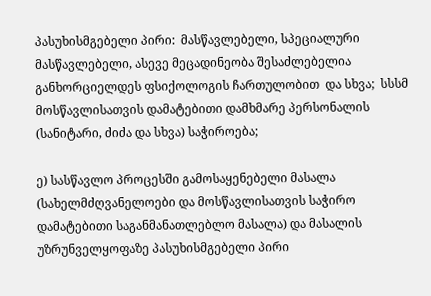პასუხისმგებელი პირი:  მასწავლებელი, სპეციალური მასწავლებელი, ასევე მეცადინეობა შესაძლებელია განხორციელდეს ფსიქოლოგის ჩართულობით  და სხვა;  სსსმ მოსწავლისათვის დამატებითი დამხმარე პერსონალის (სანიტარი, ძიძა და სხვა) საჭიროება;

ე) სასწავლო პროცესში გამოსაყენებელი მასალა (სახელმძღვანელოები და მოსწავლისათვის საჭირო დამატებითი საგანმანათლებლო მასალა) და მასალის უზრუნველყოფაზე პასუხისმგებელი პირი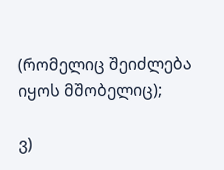(რომელიც შეიძლება იყოს მშობელიც);

ვ)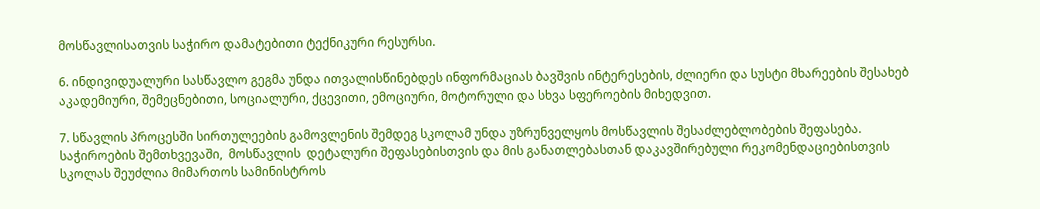მოსწავლისათვის საჭირო დამატებითი ტექნიკური რესურსი.

6. ინდივიდუალური სასწავლო გეგმა უნდა ითვალისწინებდეს ინფორმაციას ბავშვის ინტერესების, ძლიერი და სუსტი მხარეების შესახებ აკადემიური, შემეცნებითი, სოციალური, ქცევითი, ემოციური, მოტორული და სხვა სფეროების მიხედვით.

7. სწავლის პროცესში სირთულეების გამოვლენის შემდეგ სკოლამ უნდა უზრუნველყოს მოსწავლის შესაძლებლობების შეფასება. საჭიროების შემთხვევაში,  მოსწავლის  დეტალური შეფასებისთვის და მის განათლებასთან დაკავშირებული რეკომენდაციებისთვის სკოლას შეუძლია მიმართოს სამინისტროს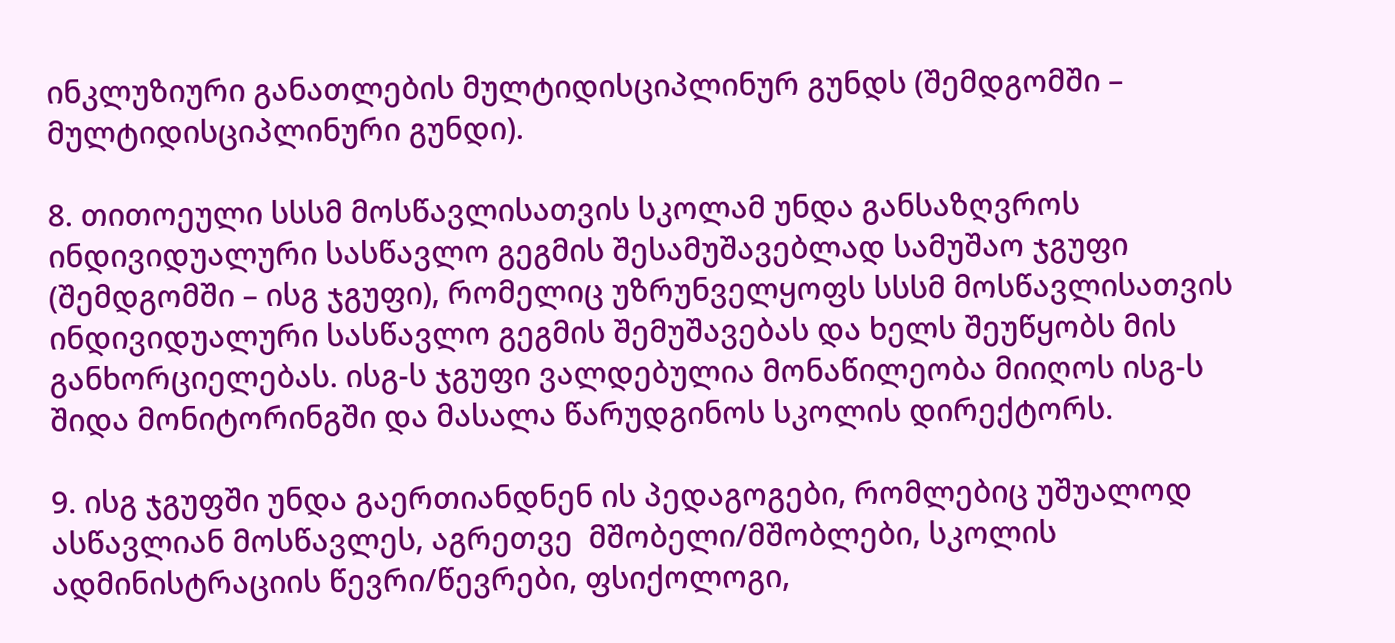ინკლუზიური განათლების მულტიდისციპლინურ გუნდს (შემდგომში – მულტიდისციპლინური გუნდი).

8. თითოეული სსსმ მოსწავლისათვის სკოლამ უნდა განსაზღვროს ინდივიდუალური სასწავლო გეგმის შესამუშავებლად სამუშაო ჯგუფი (შემდგომში – ისგ ჯგუფი), რომელიც უზრუნველყოფს სსსმ მოსწავლისათვის ინდივიდუალური სასწავლო გეგმის შემუშავებას და ხელს შეუწყობს მის განხორციელებას. ისგ-ს ჯგუფი ვალდებულია მონაწილეობა მიიღოს ისგ-ს შიდა მონიტორინგში და მასალა წარუდგინოს სკოლის დირექტორს.

9. ისგ ჯგუფში უნდა გაერთიანდნენ ის პედაგოგები, რომლებიც უშუალოდ ასწავლიან მოსწავლეს, აგრეთვე  მშობელი/მშობლები, სკოლის ადმინისტრაციის წევრი/წევრები, ფსიქოლოგი,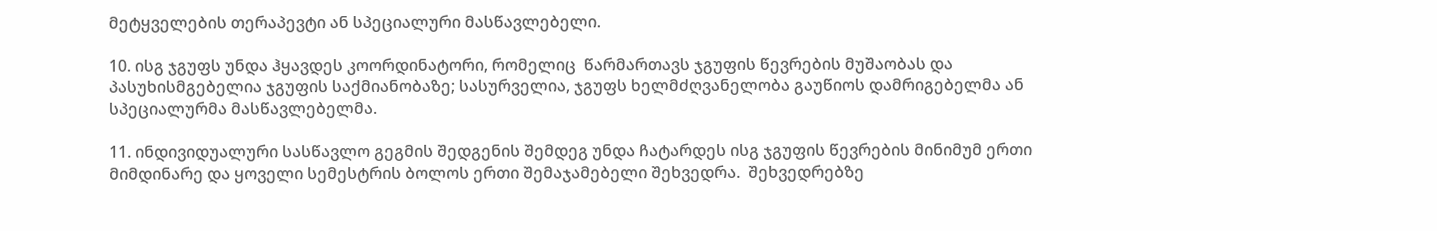მეტყველების თერაპევტი ან სპეციალური მასწავლებელი.

10. ისგ ჯგუფს უნდა ჰყავდეს კოორდინატორი, რომელიც  წარმართავს ჯგუფის წევრების მუშაობას და პასუხისმგებელია ჯგუფის საქმიანობაზე; სასურველია, ჯგუფს ხელმძღვანელობა გაუწიოს დამრიგებელმა ან სპეციალურმა მასწავლებელმა.

11. ინდივიდუალური სასწავლო გეგმის შედგენის შემდეგ უნდა ჩატარდეს ისგ ჯგუფის წევრების მინიმუმ ერთი მიმდინარე და ყოველი სემესტრის ბოლოს ერთი შემაჯამებელი შეხვედრა.  შეხვედრებზე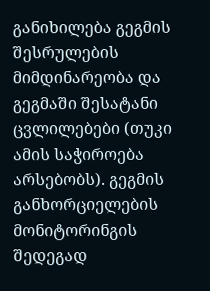განიხილება გეგმის შესრულების მიმდინარეობა და გეგმაში შესატანი ცვლილებები (თუკი ამის საჭიროება არსებობს). გეგმის განხორციელების მონიტორინგის შედეგად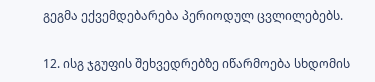გეგმა ექვემდებარება პერიოდულ ცვლილებებს.

12. ისგ ჯგუფის შეხვედრებზე იწარმოება სხდომის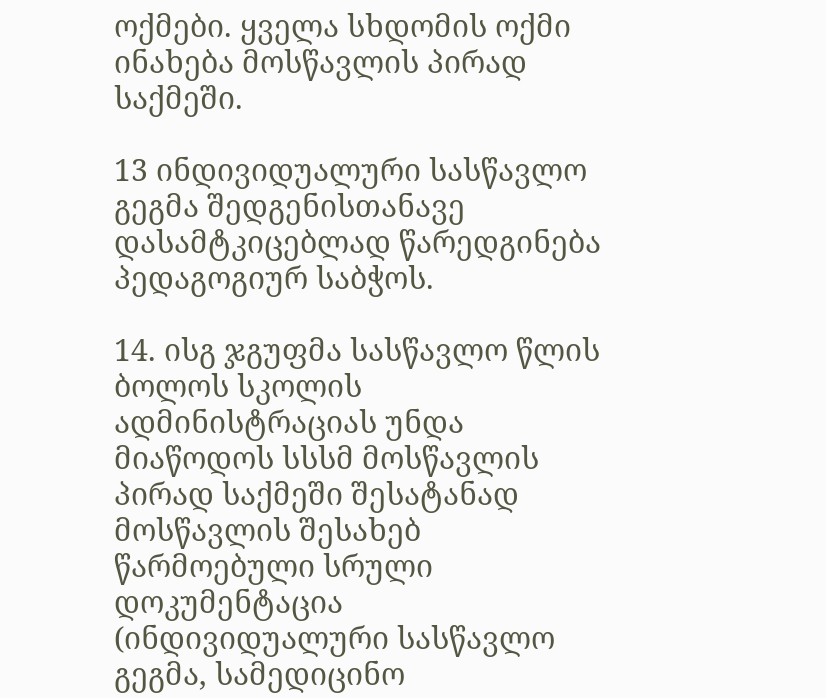ოქმები. ყველა სხდომის ოქმი ინახება მოსწავლის პირად საქმეში.

13 ინდივიდუალური სასწავლო გეგმა შედგენისთანავე დასამტკიცებლად წარედგინება პედაგოგიურ საბჭოს.

14. ისგ ჯგუფმა სასწავლო წლის ბოლოს სკოლის ადმინისტრაციას უნდა მიაწოდოს სსსმ მოსწავლის პირად საქმეში შესატანად მოსწავლის შესახებ წარმოებული სრული დოკუმენტაცია (ინდივიდუალური სასწავლო გეგმა, სამედიცინო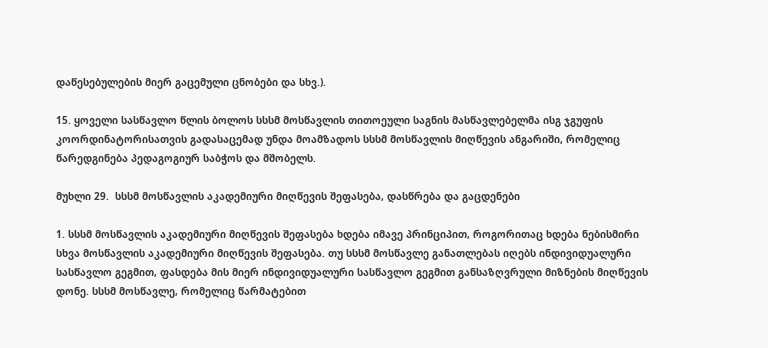დაწესებულების მიერ გაცემული ცნობები და სხვ.).

15. ყოველი სასწავლო წლის ბოლოს სსსმ მოსწავლის თითოეული საგნის მასწავლებელმა ისგ ჯგუფის კოორდინატორისათვის გადასაცემად უნდა მოამზადოს სსსმ მოსწავლის მიღწევის ანგარიში, რომელიც წარედგინება პედაგოგიურ საბჭოს და მშობელს.

მუხლი 29.  სსსმ მოსწავლის აკადემიური მიღწევის შეფასება, დასწრება და გაცდენები

1. სსსმ მოსწავლის აკადემიური მიღწევის შეფასება ხდება იმავე პრინციპით, როგორითაც ხდება ნებისმირი სხვა მოსწავლის აკადემიური მიღწევის შეფასება. თუ სსსმ მოსწავლე განათლებას იღებს ინდივიდუალური სასწავლო გეგმით, ფასდება მის მიერ ინდივიდუალური სასწავლო გეგმით განსაზღვრული მიზნების მიღწევის დონე. სსსმ მოსწავლე, რომელიც წარმატებით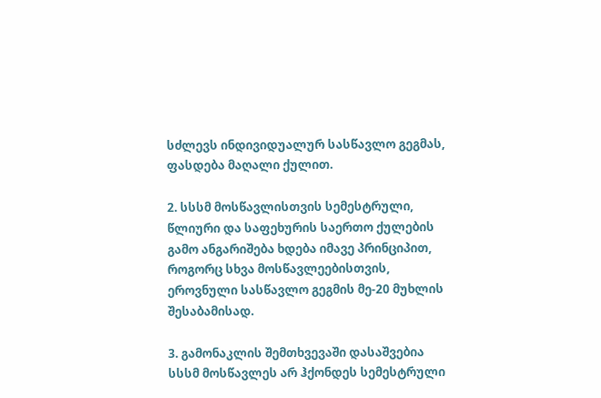სძლევს ინდივიდუალურ სასწავლო გეგმას, ფასდება მაღალი ქულით.

2. სსსმ მოსწავლისთვის სემესტრული, წლიური და საფეხურის საერთო ქულების გამო ანგარიშება ხდება იმავე პრინციპით, როგორც სხვა მოსწავლეებისთვის, ეროვნული სასწავლო გეგმის მე-20 მუხლის შესაბამისად.

3. გამონაკლის შემთხვევაში დასაშვებია სსსმ მოსწავლეს არ ჰქონდეს სემესტრული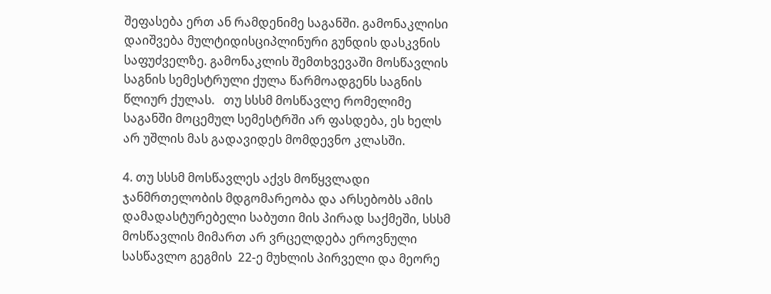შეფასება ერთ ან რამდენიმე საგანში. გამონაკლისი დაიშვება მულტიდისციპლინური გუნდის დასკვნის საფუძველზე. გამონაკლის შემთხვევაში მოსწავლის საგნის სემესტრული ქულა წარმოადგენს საგნის წლიურ ქულას.   თუ სსსმ მოსწავლე რომელიმე საგანში მოცემულ სემესტრში არ ფასდება, ეს ხელს არ უშლის მას გადავიდეს მომდევნო კლასში.

4. თუ სსსმ მოსწავლეს აქვს მოწყვლადი ჯანმრთელობის მდგომარეობა და არსებობს ამის დამადასტურებელი საბუთი მის პირად საქმეში, სსსმ მოსწავლის მიმართ არ ვრცელდება ეროვნული სასწავლო გეგმის  22-ე მუხლის პირველი და მეორე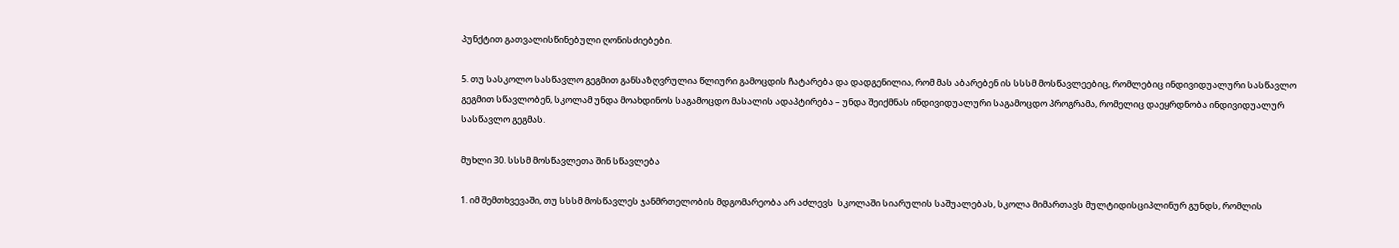პუნქტით გათვალისწინებული ღონისძიებები.

5. თუ სასკოლო სასწავლო გეგმით განსაზღვრულია წლიური გამოცდის ჩატარება და დადგენილია, რომ მას აბარებენ ის სსსმ მოსწავლეებიც, რომლებიც ინდივიდუალური სასწავლო გეგმით სწავლობენ, სკოლამ უნდა მოახდინოს საგამოცდო მასალის ადაპტირება – უნდა შეიქმნას ინდივიდუალური საგამოცდო პროგრამა, რომელიც დაეყრდნობა ინდივიდუალურ სასწავლო გეგმას.

მუხლი 30. სსსმ მოსწავლეთა შინ სწავლება

1. იმ შემთხვევაში, თუ სსსმ მოსწავლეს ჯანმრთელობის მდგომარეობა არ აძლევს  სკოლაში სიარულის საშუალებას, სკოლა მიმართავს მულტიდისციპლინურ გუნდს, რომლის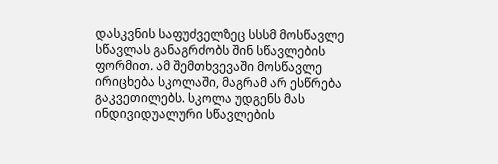დასკვნის საფუძველზეც სსსმ მოსწავლე სწავლას განაგრძობს შინ სწავლების ფორმით. ამ შემთხვევაში მოსწავლე ირიცხება სკოლაში, მაგრამ არ ესწრება გაკვეთილებს. სკოლა უდგენს მას ინდივიდუალური სწავლების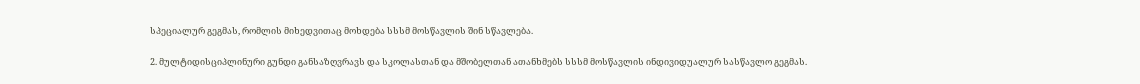სპეციალურ გეგმას, რომლის მიხედვითაც მოხდება სსსმ მოსწავლის შინ სწავლება.

2. მულტიდისციპლინური გუნდი განსაზღვრავს და სკოლასთან და მშობელთან ათანხმებს სსსმ მოსწავლის ინდივიდუალურ სასწავლო გეგმას.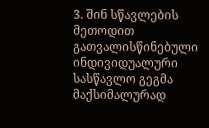3. შინ სწავლების მეთოდით გათვალისწინებული ინდივიდუალური სასწავლო გეგმა მაქსიმალურად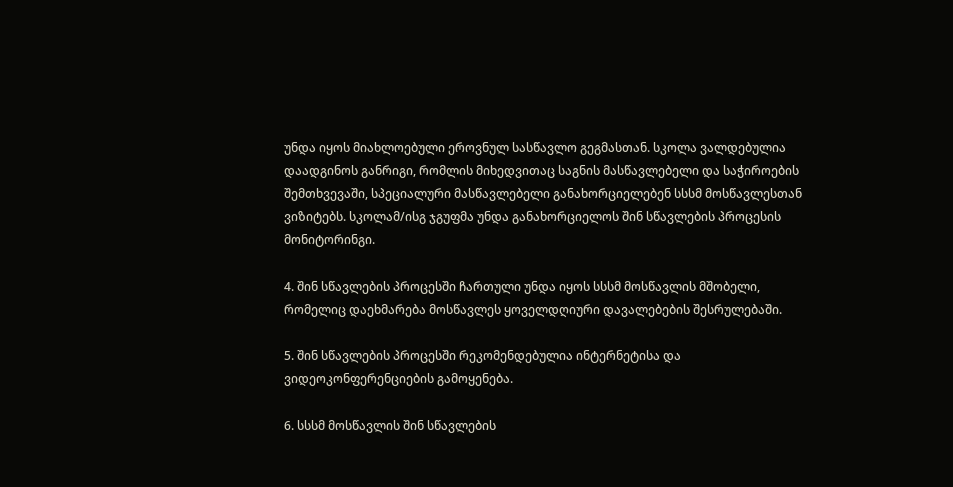უნდა იყოს მიახლოებული ეროვნულ სასწავლო გეგმასთან. სკოლა ვალდებულია დაადგინოს განრიგი, რომლის მიხედვითაც საგნის მასწავლებელი და საჭიროების შემთხვევაში, სპეციალური მასწავლებელი განახორციელებენ სსსმ მოსწავლესთან ვიზიტებს. სკოლამ/ისგ ჯგუფმა უნდა განახორციელოს შინ სწავლების პროცესის მონიტორინგი.

4. შინ სწავლების პროცესში ჩართული უნდა იყოს სსსმ მოსწავლის მშობელი, რომელიც დაეხმარება მოსწავლეს ყოველდღიური დავალებების შესრულებაში.

5. შინ სწავლების პროცესში რეკომენდებულია ინტერნეტისა და ვიდეოკონფერენციების გამოყენება.

6. სსსმ მოსწავლის შინ სწავლების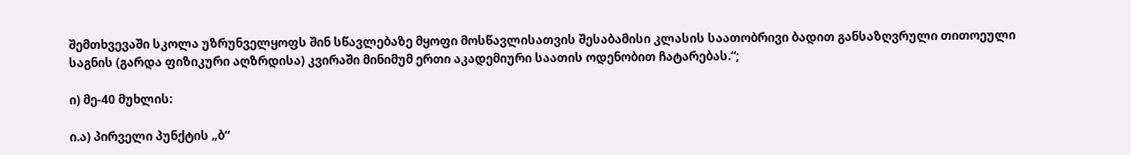შემთხვევაში სკოლა უზრუნველყოფს შინ სწავლებაზე მყოფი მოსწავლისათვის შესაბამისი კლასის საათობრივი ბადით განსაზღვრული თითოეული საგნის (გარდა ფიზიკური აღზრდისა) კვირაში მინიმუმ ერთი აკადემიური საათის ოდენობით ჩატარებას.“;

ი) მე-40 მუხლის:

ი.ა) პირველი პუნქტის „ბ“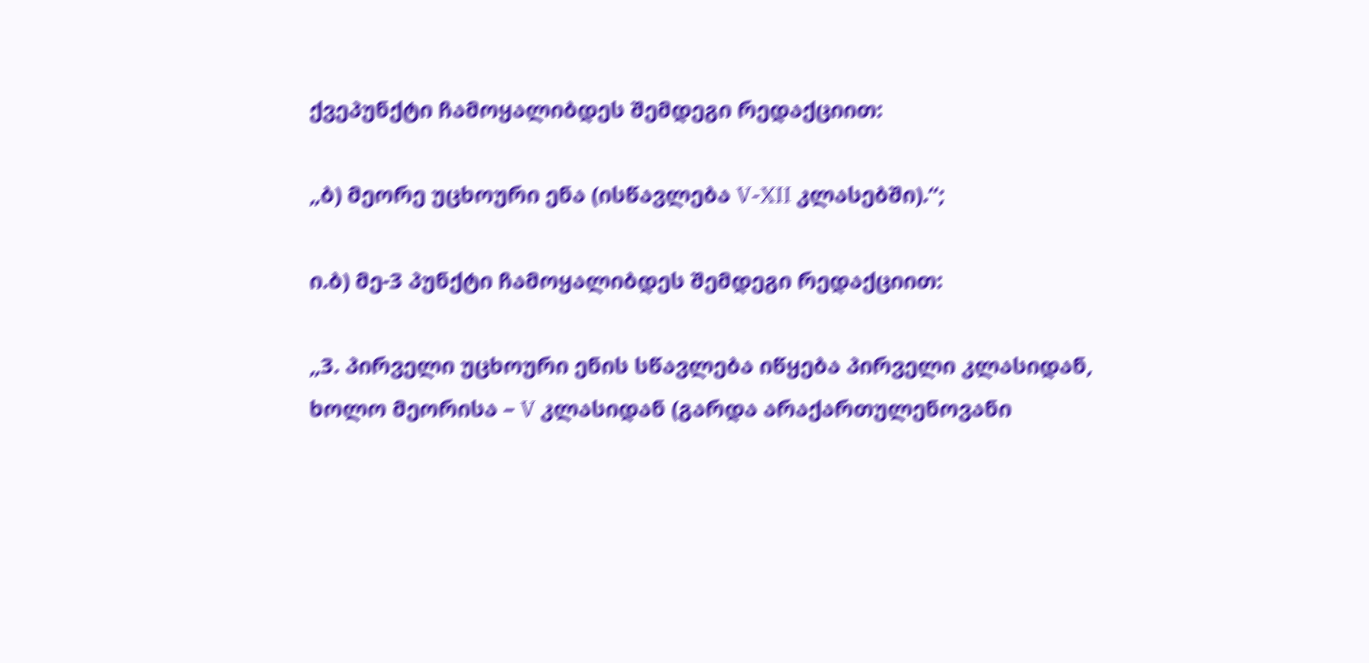ქვეპუნქტი ჩამოყალიბდეს შემდეგი რედაქციით:

„ბ) მეორე უცხოური ენა (ისწავლება V-XII კლასებში).“;

ი.ბ) მე-3 პუნქტი ჩამოყალიბდეს შემდეგი რედაქციით:

„3. პირველი უცხოური ენის სწავლება იწყება პირველი კლასიდან, ხოლო მეორისა – V კლასიდან (გარდა არაქართულენოვანი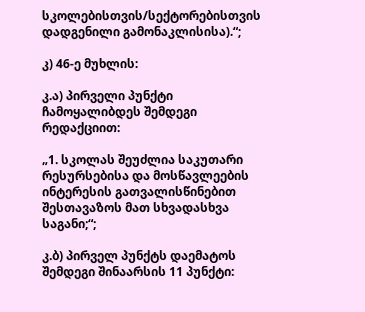სკოლებისთვის/სექტორებისთვის დადგენილი გამონაკლისისა).“;

კ) 46-ე მუხლის:

კ.ა) პირველი პუნქტი ჩამოყალიბდეს შემდეგი რედაქციით:

„1. სკოლას შეუძლია საკუთარი რესურსებისა და მოსწავლეების ინტერესის გათვალისწინებით შესთავაზოს მათ სხვადასხვა საგანი;“;

კ.ბ) პირველ პუნქტს დაემატოს შემდეგი შინაარსის 11 პუნქტი: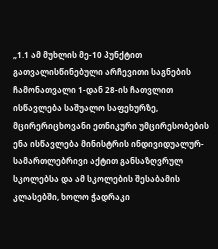„1.1 ამ მუხლის მე-10 პუნქტით გათვალისწინებული არჩევითი საგნების ჩამონათვალი 1-დან 28-ის ჩათვლით ისწავლება საშუალო საფეხურზე, მცირერიცხოვანი ეთნიკური უმცირესობების ენა ისწავლება მინისტრის ინდივიდუალურ-სამართლებრივი აქტით განსაზღვრულ სკოლებსა და ამ სკოლების შესაბამის კლასებში, ხოლო ჭადრაკი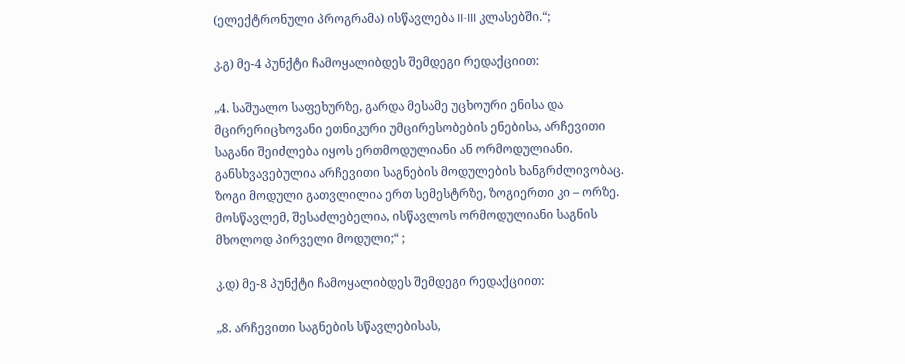(ელექტრონული პროგრამა) ისწავლება II-III კლასებში.“;

კ.გ) მე-4 პუნქტი ჩამოყალიბდეს შემდეგი რედაქციით:

„4. საშუალო საფეხურზე, გარდა მესამე უცხოური ენისა და მცირერიცხოვანი ეთნიკური უმცირესობების ენებისა, არჩევითი საგანი შეიძლება იყოს ერთმოდულიანი ან ორმოდულიანი. განსხვავებულია არჩევითი საგნების მოდულების ხანგრძლივობაც. ზოგი მოდული გათვლილია ერთ სემესტრზე, ზოგიერთი კი – ორზე. მოსწავლემ, შესაძლებელია, ისწავლოს ორმოდულიანი საგნის მხოლოდ პირველი მოდული;“ ;

კ.დ) მე-8 პუნქტი ჩამოყალიბდეს შემდეგი რედაქციით:

„8. არჩევითი საგნების სწავლებისას,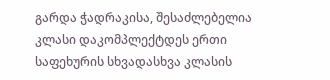გარდა ჭადრაკისა, შესაძლებელია კლასი დაკომპლექტდეს ერთი საფეხურის სხვადასხვა კლასის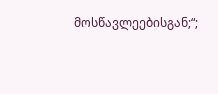მოსწავლეებისგან;“;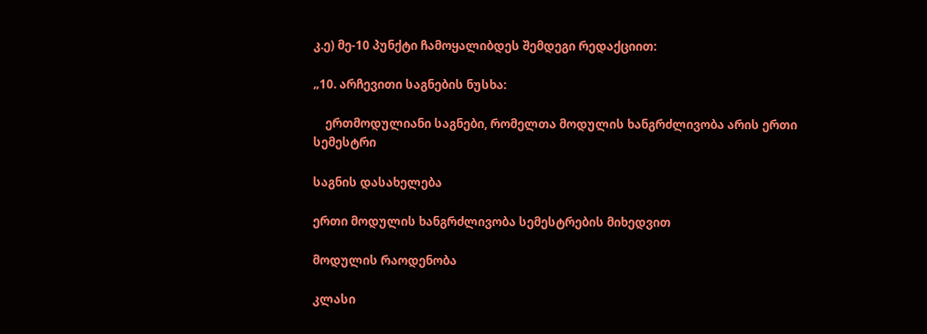კ.ე) მე-10 პუნქტი ჩამოყალიბდეს შემდეგი რედაქციით:

„10. არჩევითი საგნების ნუსხა:

    ერთმოდულიანი საგნები, რომელთა მოდულის ხანგრძლივობა არის ერთი სემესტრი

საგნის დასახელება

ერთი მოდულის ხანგრძლივობა სემესტრების მიხედვით

მოდულის რაოდენობა

კლასი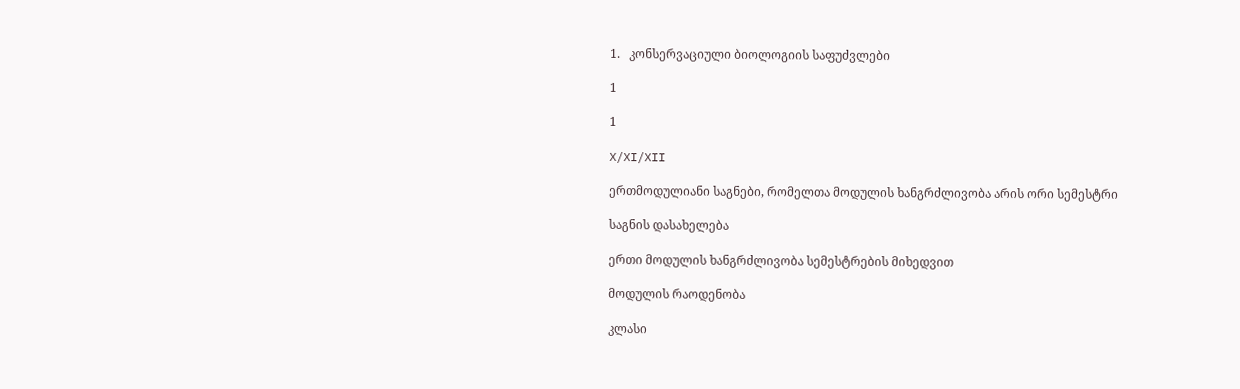1.   კონსერვაციული ბიოლოგიის საფუძვლები

1

1

X/XI/XII

ერთმოდულიანი საგნები, რომელთა მოდულის ხანგრძლივობა არის ორი სემესტრი

საგნის დასახელება

ერთი მოდულის ხანგრძლივობა სემესტრების მიხედვით

მოდულის რაოდენობა

კლასი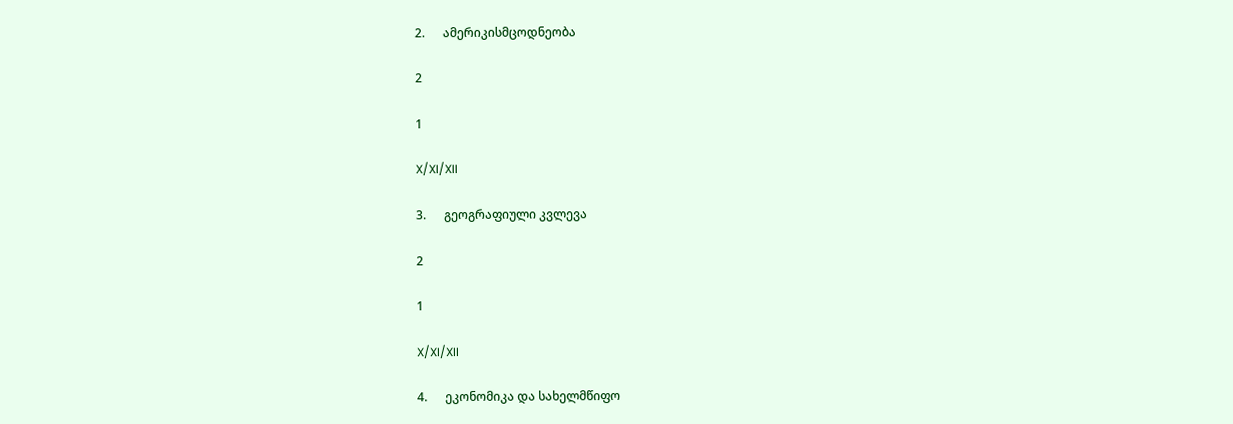2.      ამერიკისმცოდნეობა

2

1

X/XI/XII

3.      გეოგრაფიული კვლევა

2

1

X/XI/XII

4.      ეკონომიკა და სახელმწიფო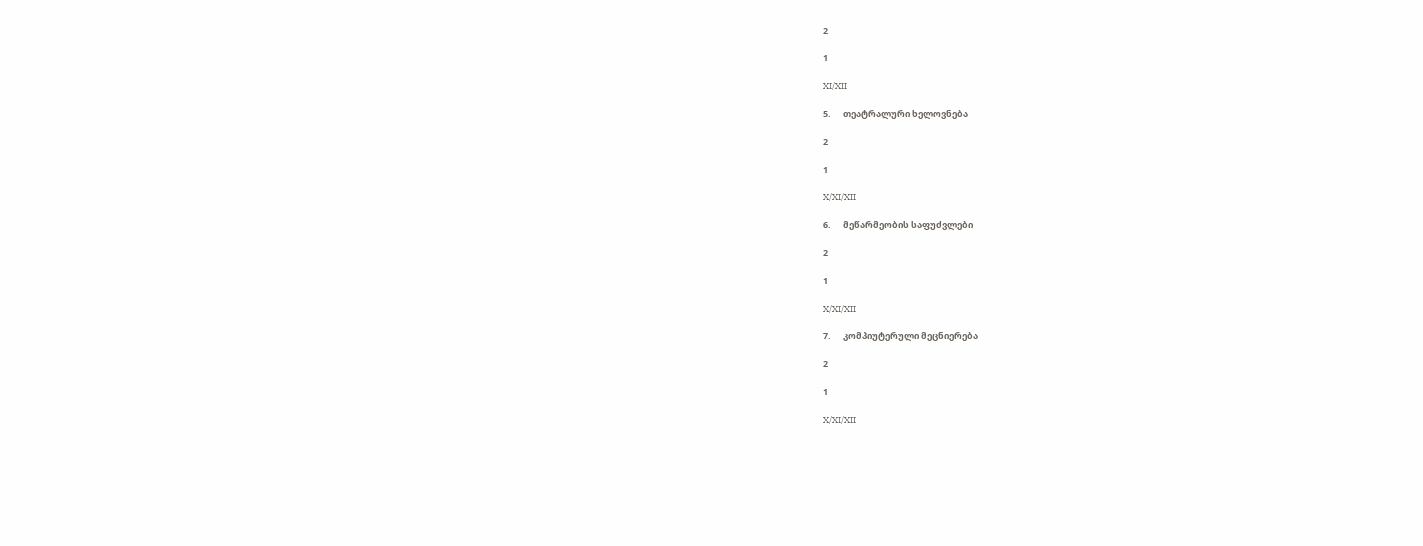2

1

XI/XII

5.      თეატრალური ხელოვნება

2

1

X/XI/XII

6.      მეწარმეობის საფუძვლები

2

1

X/XI/XII

7.      კომპიუტერული მეცნიერება

2

1

X/XI/XII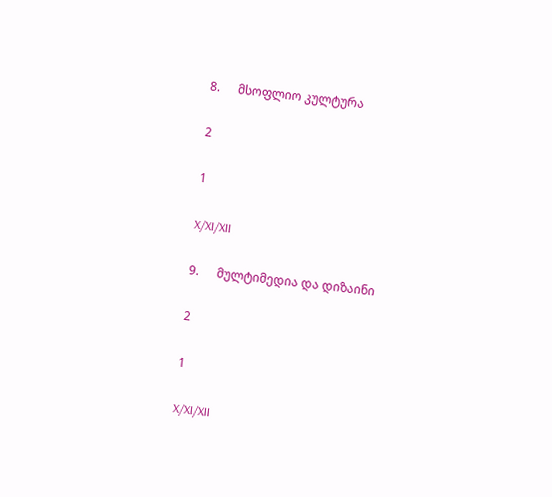8.      მსოფლიო კულტურა

2

1

X/XI/XII

9.      მულტიმედია და დიზაინი

2

1

X/XI/XII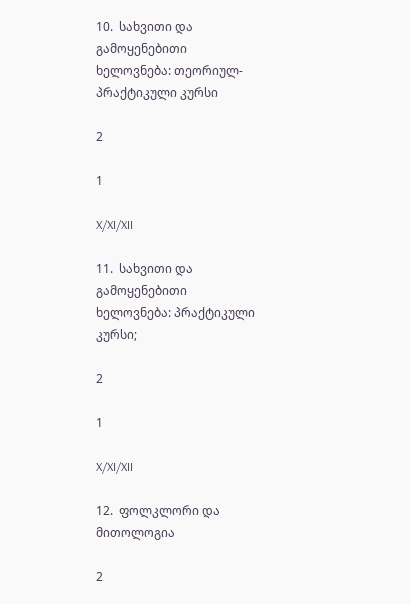10.  სახვითი და გამოყენებითი ხელოვნება: თეორიულ-პრაქტიკული კურსი

2

1

X/XI/XII

11.  სახვითი და გამოყენებითი ხელოვნება: პრაქტიკული კურსი;

2

1

X/XI/XII

12.  ფოლკლორი და მითოლოგია

2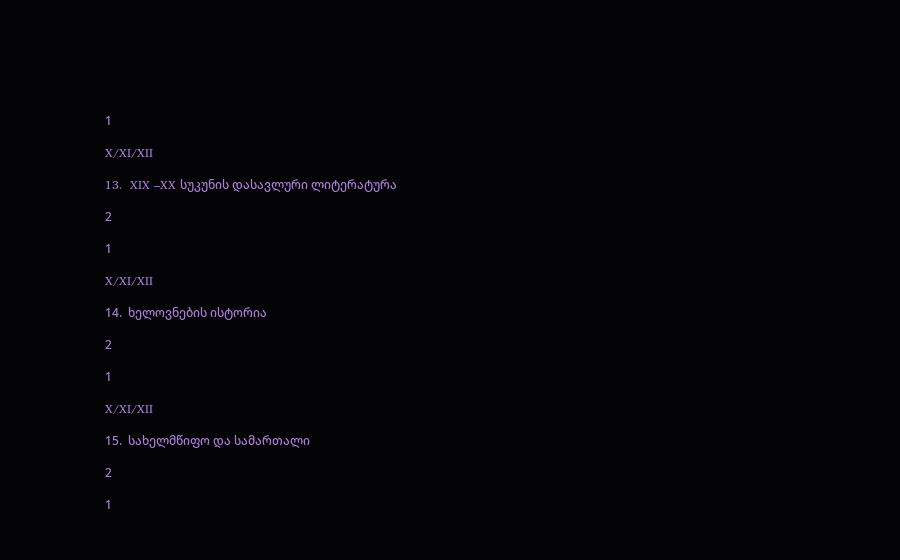1

X/XI/XII

13.  XIX –XX სუკუნის დასავლური ლიტერატურა

2

1

X/XI/XII

14.  ხელოვნების ისტორია

2

1

X/XI/XII

15.  სახელმწიფო და სამართალი

2

1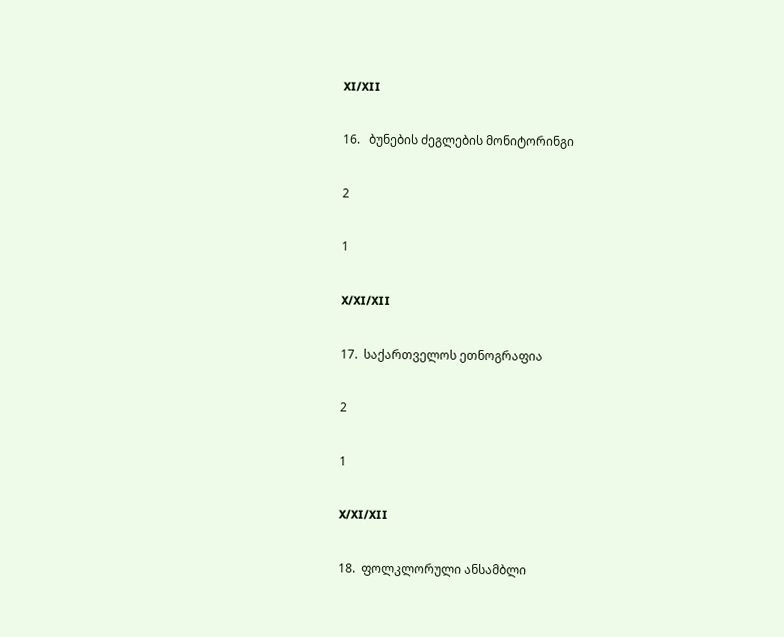XI/XII

16.   ბუნების ძეგლების მონიტორინგი

2

1

X/XI/XII

17.  საქართველოს ეთნოგრაფია

2

1

X/XI/XII

18.  ფოლკლორული ანსამბლი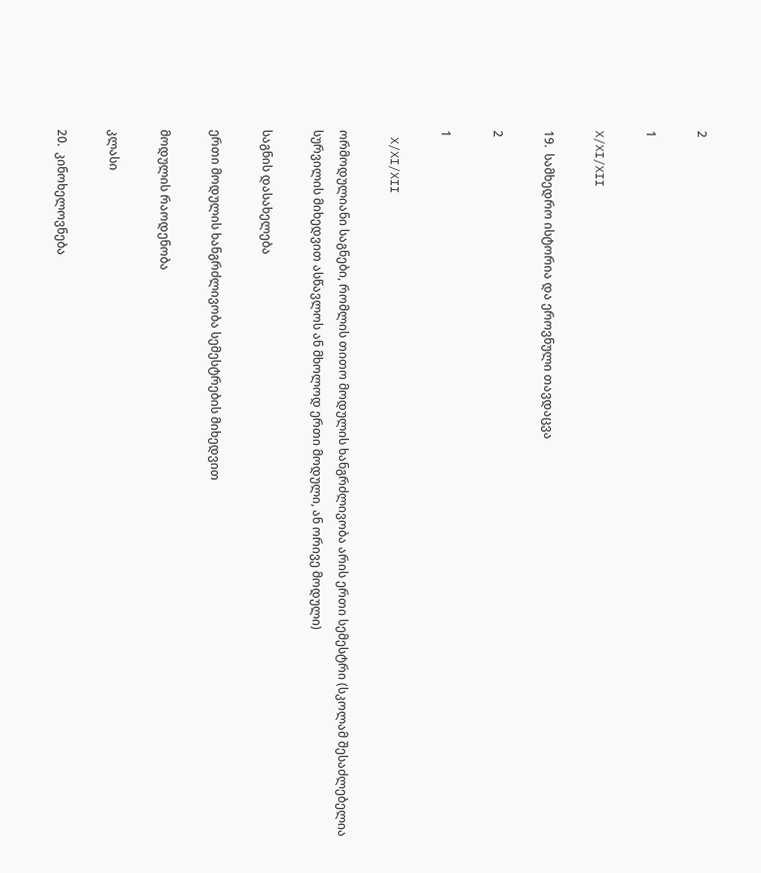2

1

X/XI/XII

19.  სამხედრო ისტორია და ეროვნული თავდაცვა

2

1

 X/XI/XII

ორმოდულიანი საგნები, რომლის თითო მოდულის ხანგრძლივობა არის ერთი სემესტრი (სკოლამ შესაძლებელია სურვილის მიხედვით ასწავლოს ან მხოლოდ ერთი მოდული, ან ორივე მოდული)

საგნის დასახელება

ერთი მოდულის ხანგრძლივობა სემესტრების მიხედვით

მოდულის რაოდენობა

კლასი

20.  კინოხელოვნება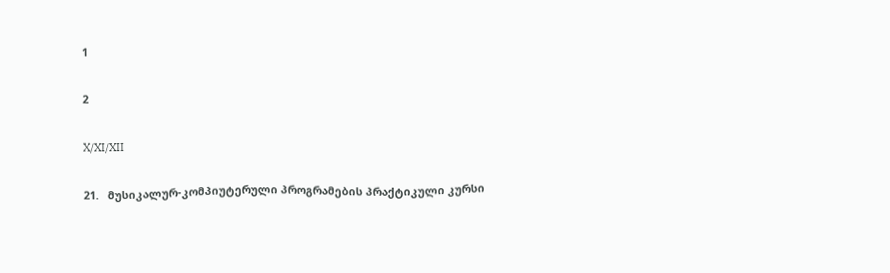1

2

X/XI/XII

21.   მუსიკალურ-კომპიუტერული პროგრამების პრაქტიკული კურსი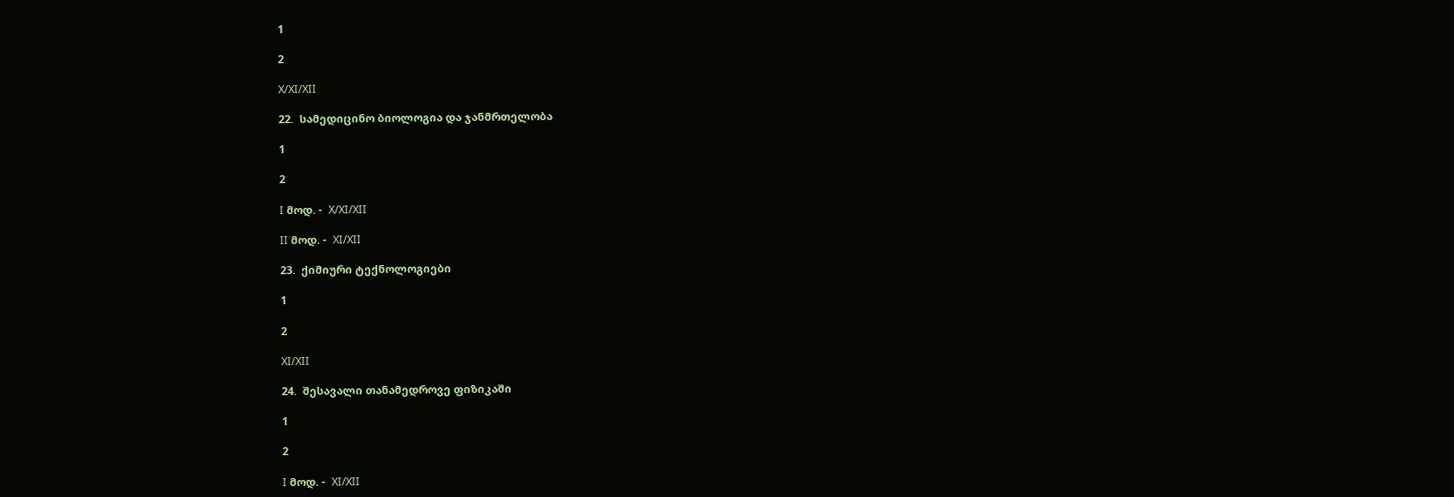1

2

X/XI/XII

22.  სამედიცინო ბიოლოგია და ჯანმრთელობა

1

2

I მოდ. -  X/XI/XII

II მოდ. -  XI/XII

23.  ქიმიური ტექნოლოგიები

1

2

XI/XII

24.  შესავალი თანამედროვე ფიზიკაში

1

2

I მოდ. -  XI/XII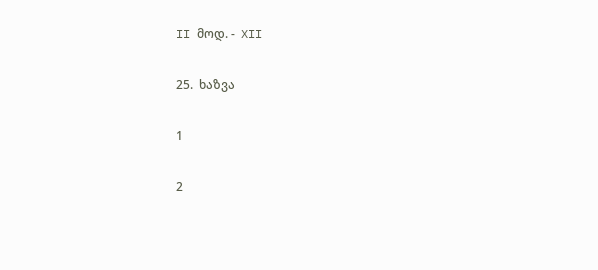II მოდ. -  XII

25.  ხაზვა

1

2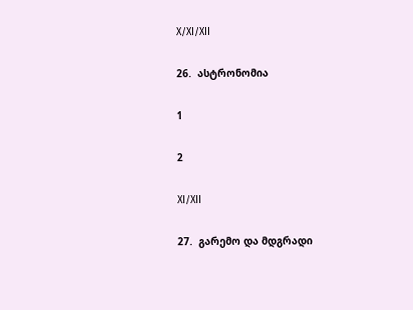X/XI/XII

26.  ასტრონომია

1

2

XI/XII

27.  გარემო და მდგრადი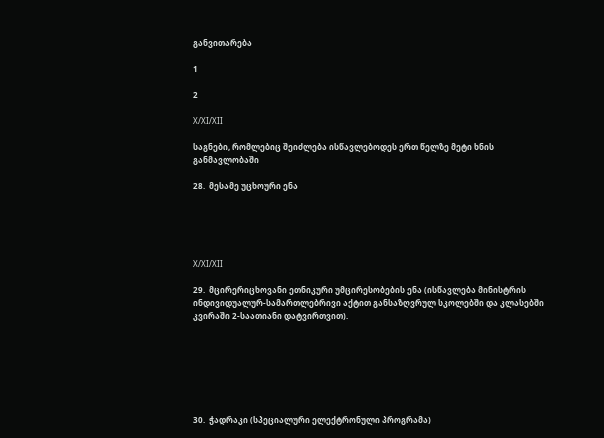განვითარება

1

2

X/XI/XII

საგნები, რომლებიც შეიძლება ისწავლებოდეს ერთ წელზე მეტი ხნის განმავლობაში

28.  მესამე უცხოური ენა





X/XI/XII

29.  მცირერიცხოვანი ეთნიკური უმცირესობების ენა (ისწავლება მინისტრის ინდივიდუალურ-სამართლებრივი აქტით განსაზღვრულ სკოლებში და კლასებში კვირაში 2-საათიანი დატვირთვით).







30.  ჭადრაკი (სპეციალური ელექტრონული პროგრამა)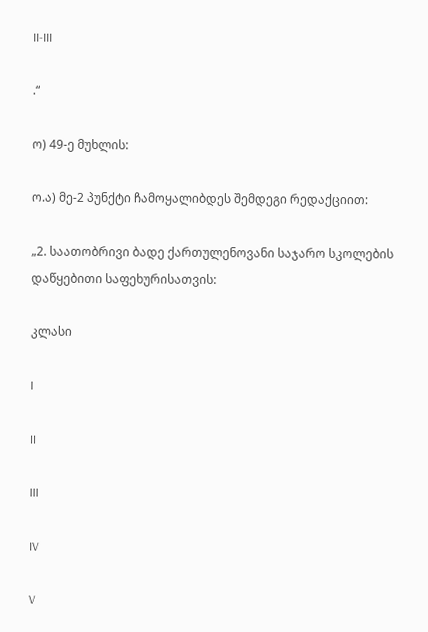II-III

.“

ო) 49-ე მუხლის:

ო.ა) მე-2 პუნქტი ჩამოყალიბდეს შემდეგი რედაქციით:

„2. საათობრივი ბადე ქართულენოვანი საჯარო სკოლების დაწყებითი საფეხურისათვის:

კლასი

I

II

III

IV

V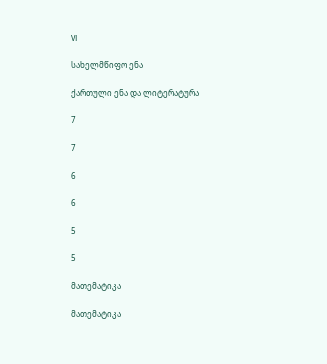VI

სახელმწიფო ენა

ქართული ენა და ლიტერატურა

7

7

6

6

5

5

მათემატიკა

მათემატიკა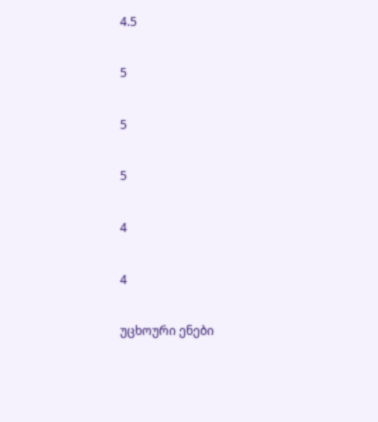4.5

5

5

5

4

4

უცხოური ენები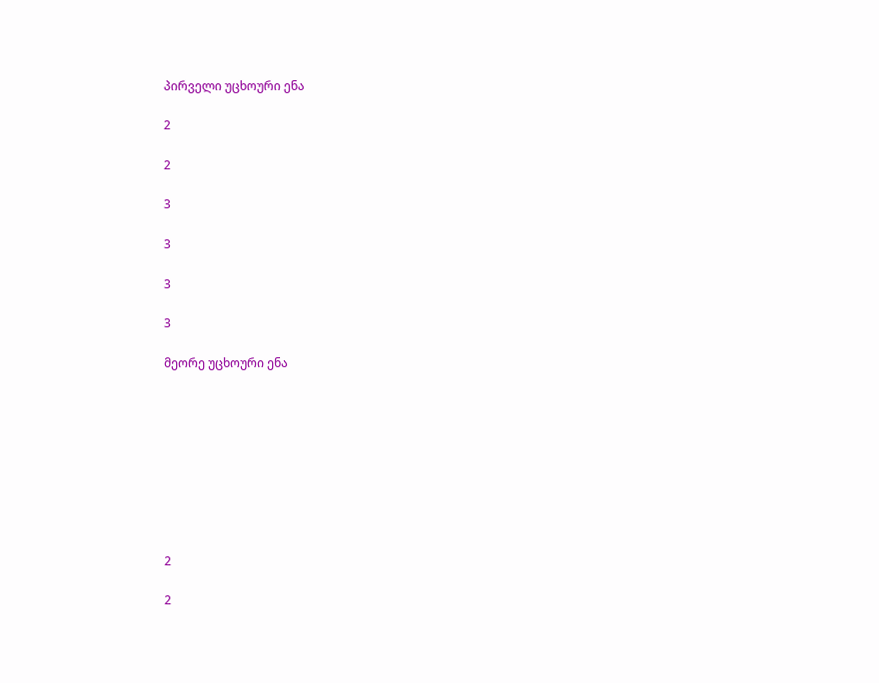პირველი უცხოური ენა

2

2

3

3

3

3

მეორე უცხოური ენა









2

2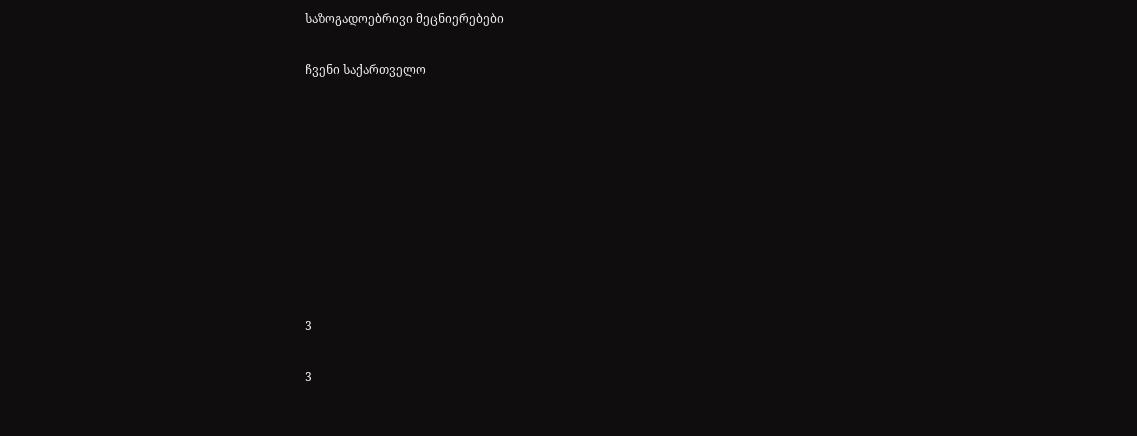საზოგადოებრივი მეცნიერებები

ჩვენი საქართველო









3

3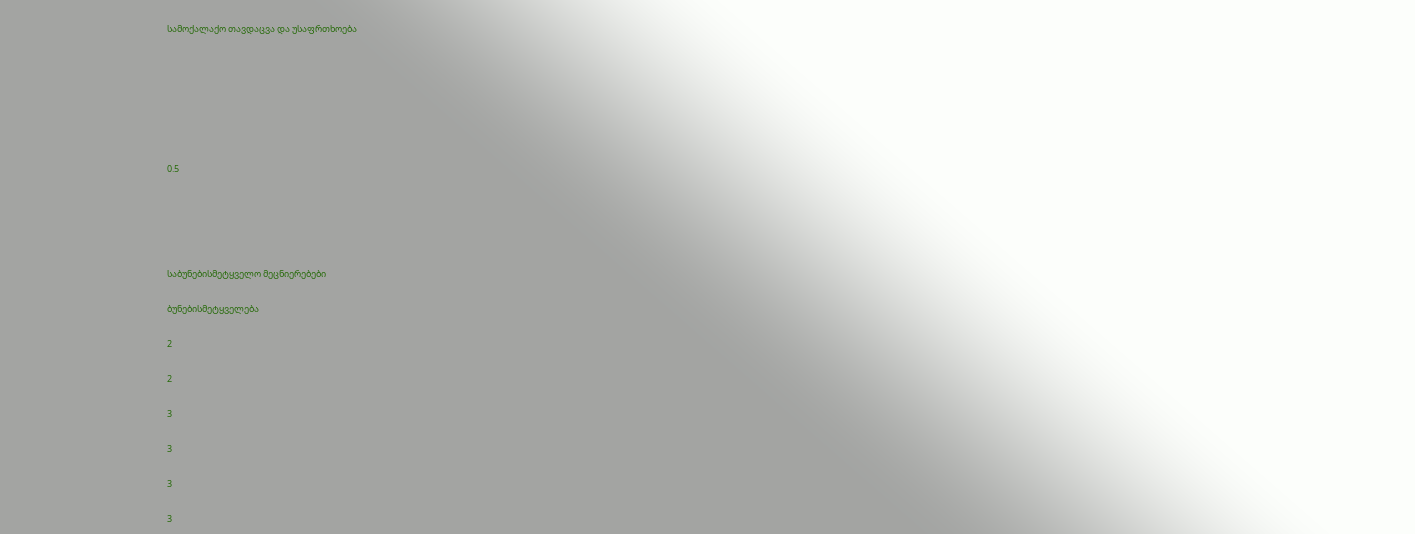სამოქალაქო თავდაცვა და უსაფრთხოება







0.5





საბუნებისმეტყველო მეცნიერებები

ბუნებისმეტყველება

2

2

3

3

3

3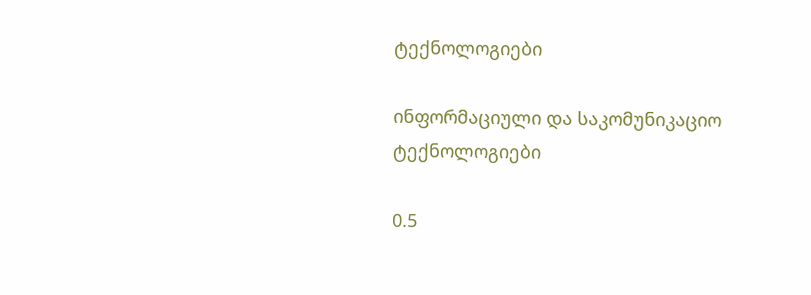ტექნოლოგიები

ინფორმაციული და საკომუნიკაციო ტექნოლოგიები

0.5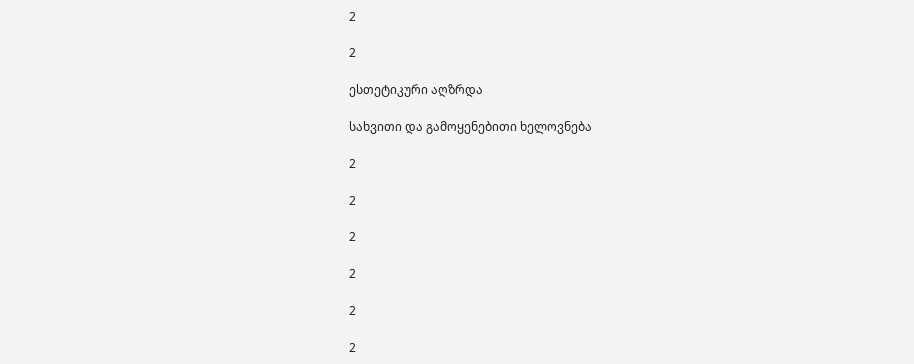2

2

ესთეტიკური აღზრდა

სახვითი და გამოყენებითი ხელოვნება

2

2

2

2

2

2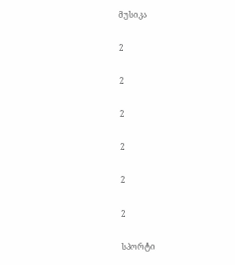მუსიკა

2

2

2

2

2

2

სპორტი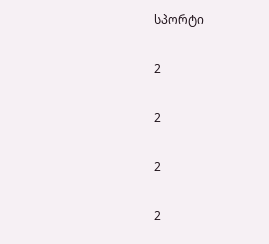სპორტი

2

2

2

2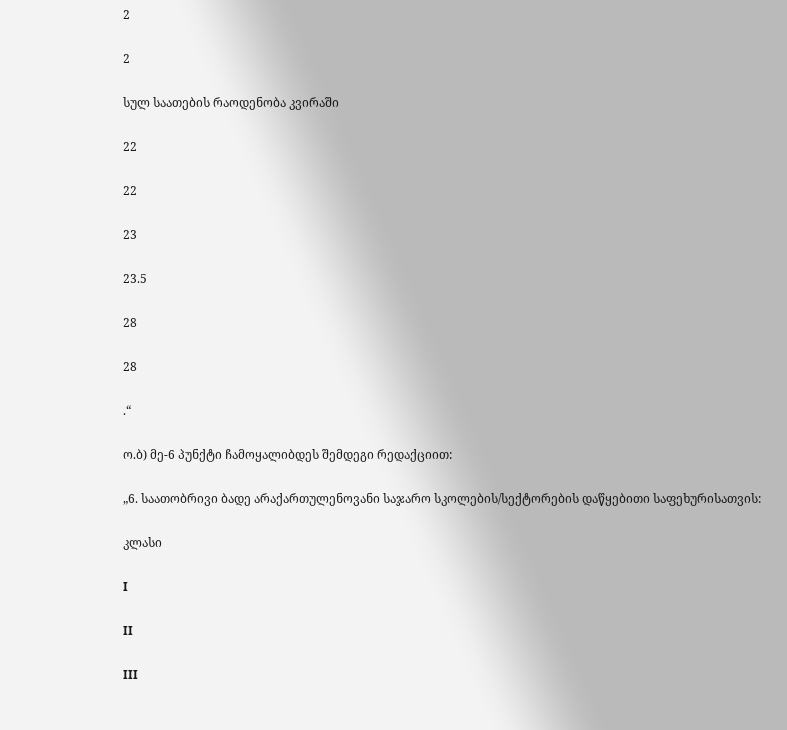2

2

სულ საათების რაოდენობა კვირაში

22

22

23

23.5

28

28

.“

ო.ბ) მე-6 პუნქტი ჩამოყალიბდეს შემდეგი რედაქციით:

„6. საათობრივი ბადე არაქართულენოვანი საჯარო სკოლების/სექტორების დაწყებითი საფეხურისათვის:

კლასი

I

II

III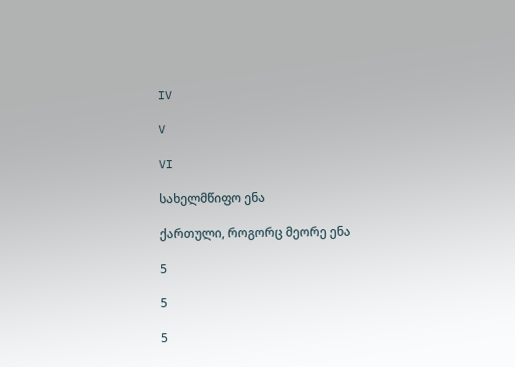IV

V

VI

სახელმწიფო ენა

ქართული, როგორც მეორე ენა

5

5

5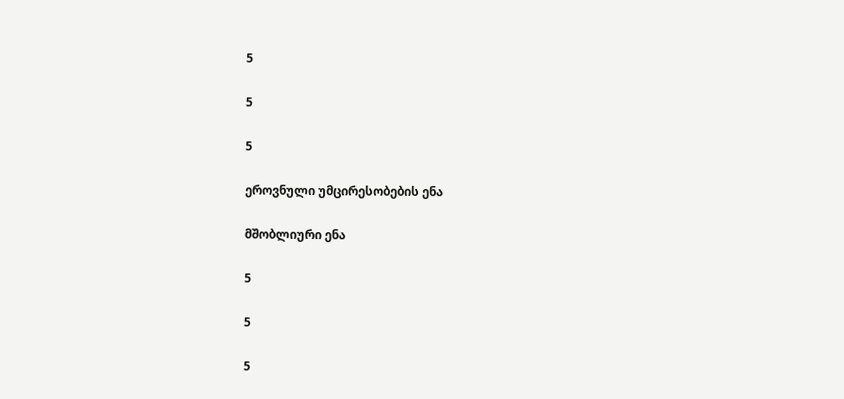5

5

5

ეროვნული უმცირესობების ენა

მშობლიური ენა

5

5

5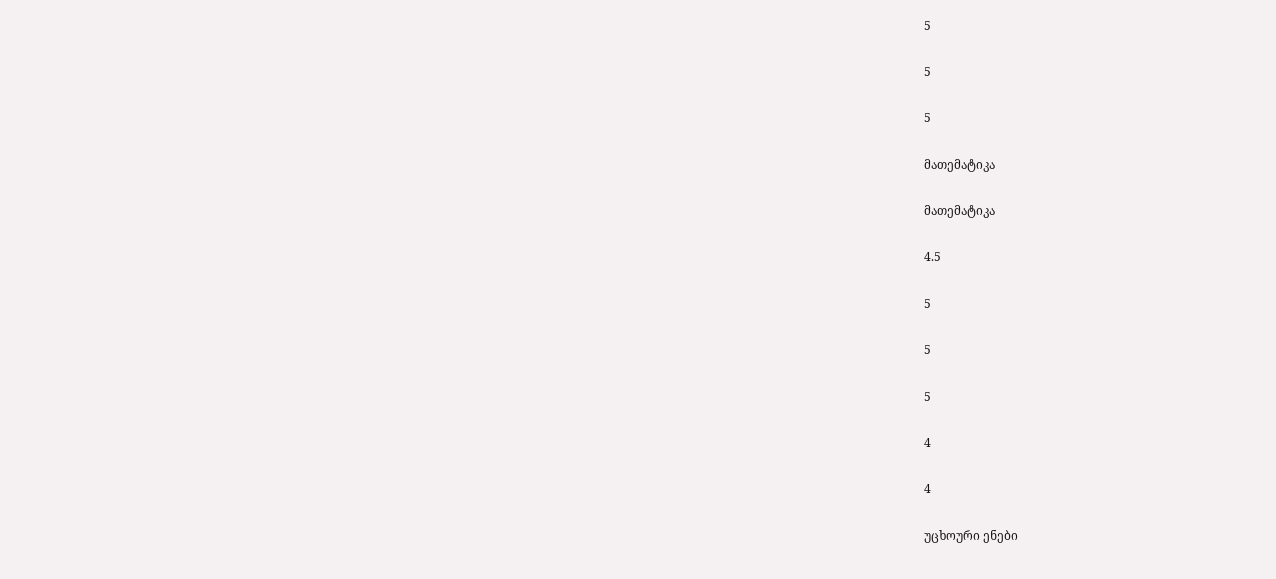5

5

5

მათემატიკა

მათემატიკა

4.5

5

5

5

4

4

უცხოური ენები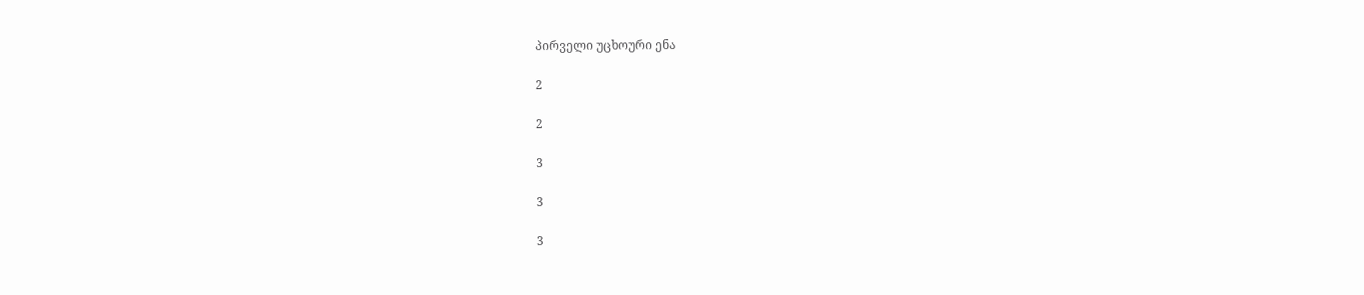პირველი უცხოური ენა

2

2

3

3

3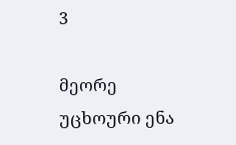3

მეორე უცხოური ენა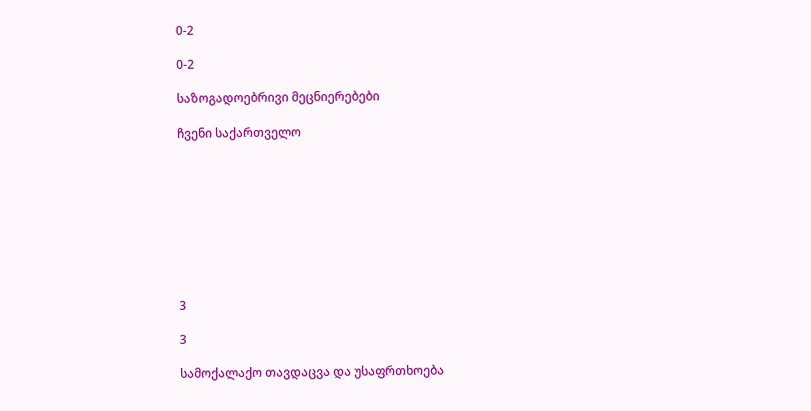0-2

0-2

საზოგადოებრივი მეცნიერებები

ჩვენი საქართველო









3

3

სამოქალაქო თავდაცვა და უსაფრთხოება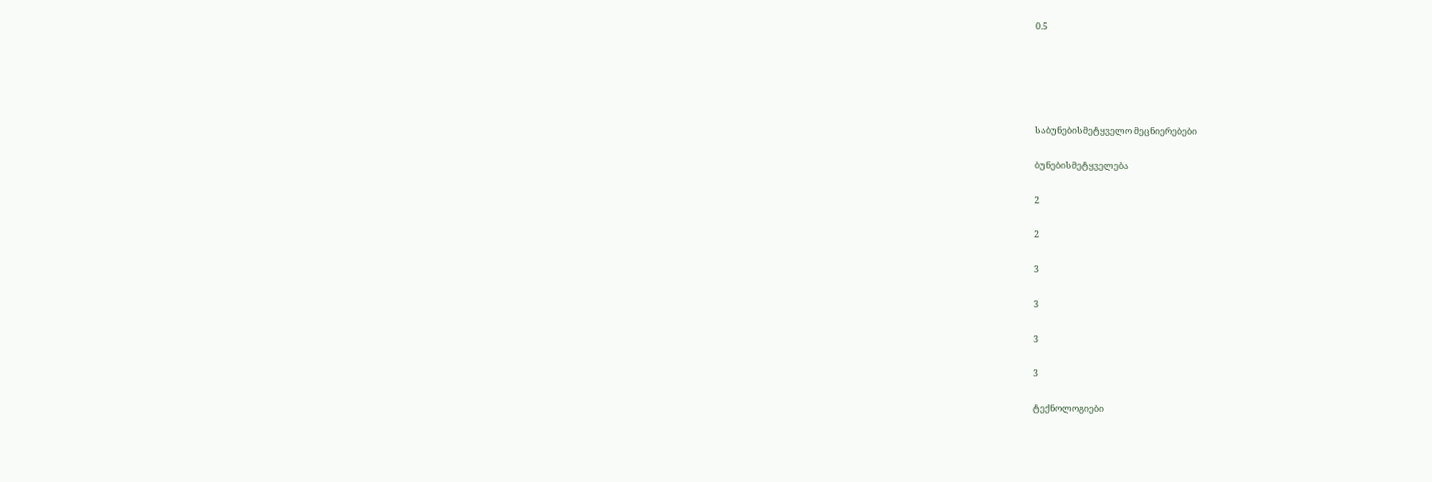0.5





საბუნებისმეტყველო მეცნიერებები

ბუნებისმეტყველება

2

2

3

3

3

3

ტექნოლოგიები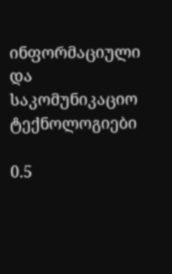ინფორმაციული და საკომუნიკაციო ტექნოლოგიები

0.5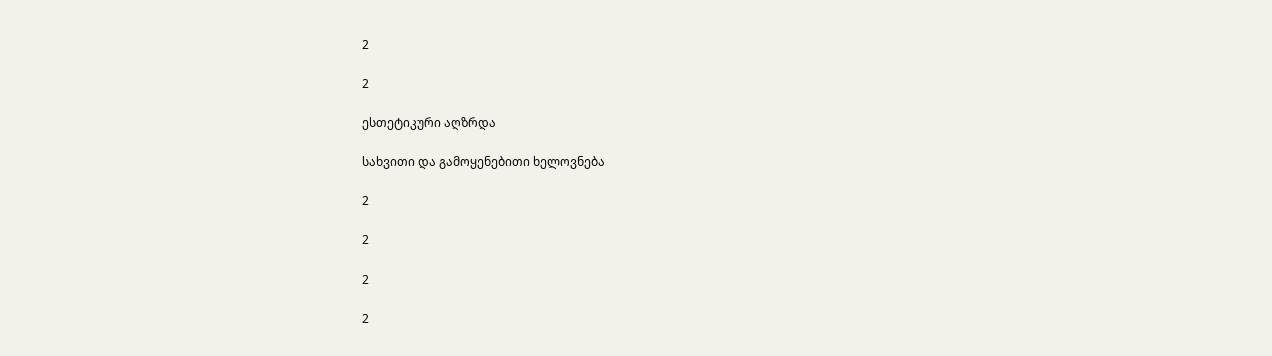2

2

ესთეტიკური აღზრდა

სახვითი და გამოყენებითი ხელოვნება

2

2

2

2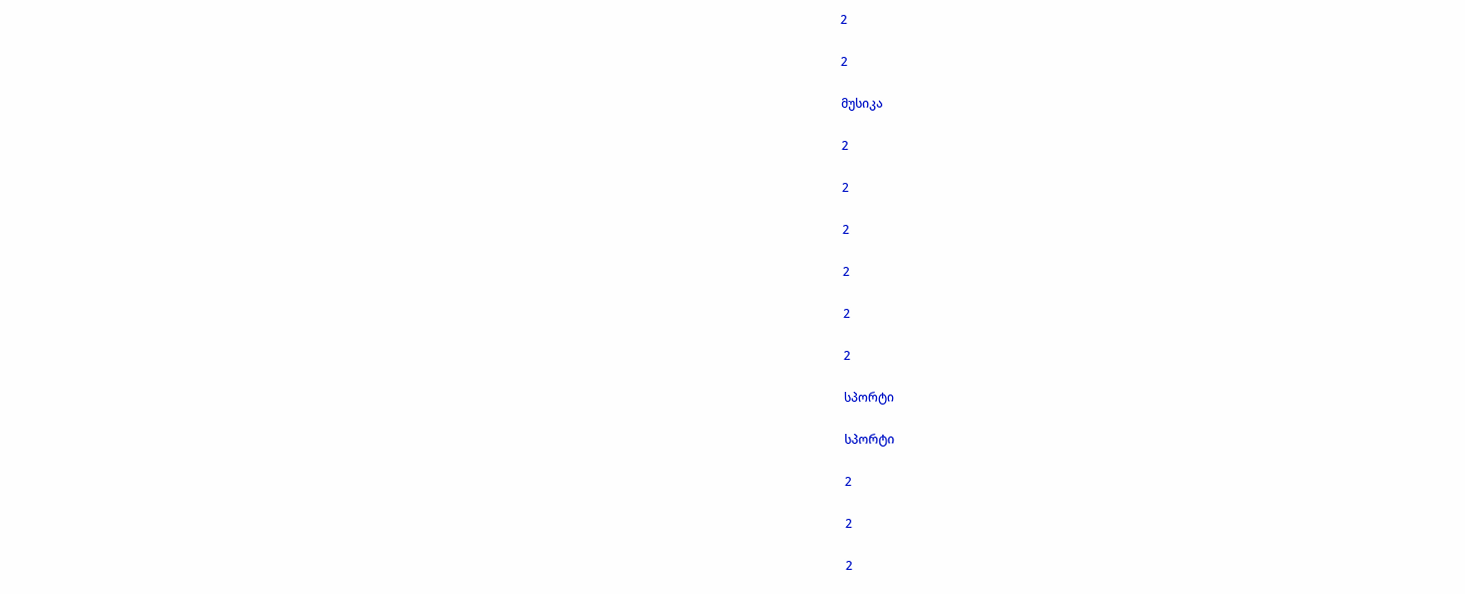2

2

მუსიკა

2

2

2

2

2

2

სპორტი

სპორტი

2

2

2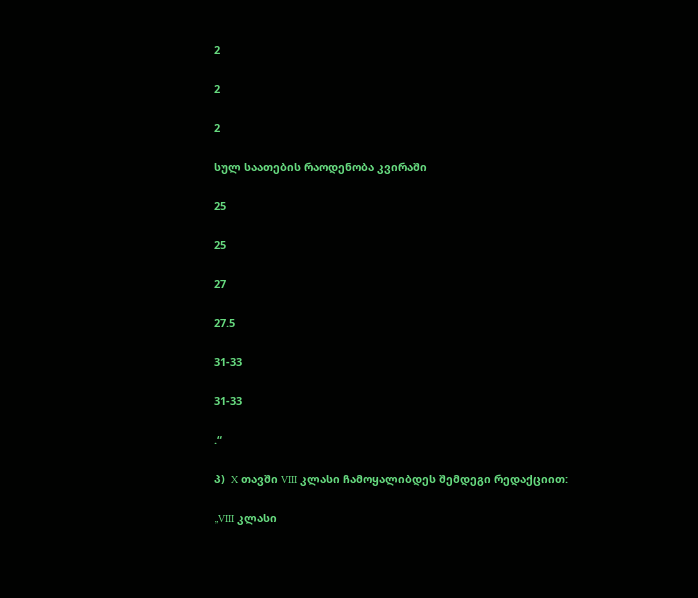2

2

2

სულ საათების რაოდენობა კვირაში

25

25

27

27.5

31-33

31-33

.“

პ)  X თავში VIII კლასი ჩამოყალიბდეს შემდეგი რედაქციით:

„VIII კლასი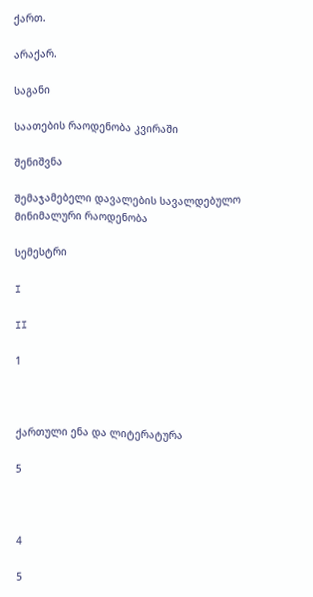ქართ.

არაქარ.

საგანი

საათების რაოდენობა კვირაში

შენიშვნა

შემაჯამებელი დავალების სავალდებულო მინიმალური რაოდენობა

სემესტრი

I

II

1



ქართული ენა და ლიტერატურა

5



4

5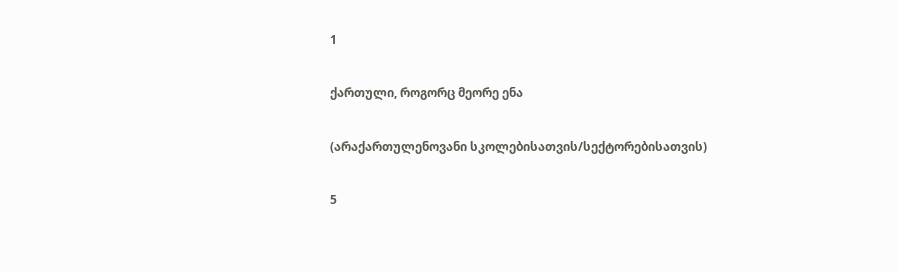1

ქართული, როგორც მეორე ენა

(არაქართულენოვანი სკოლებისათვის/სექტორებისათვის)

5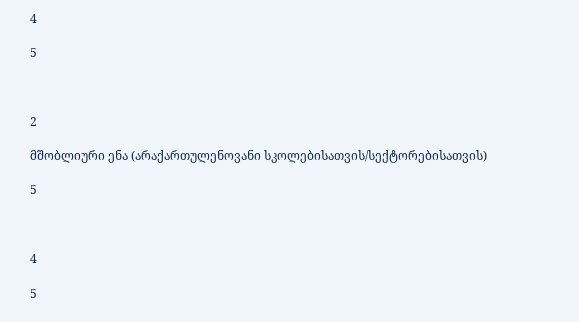4

5



2

მშობლიური ენა (არაქართულენოვანი სკოლებისათვის/სექტორებისათვის)

5



4

5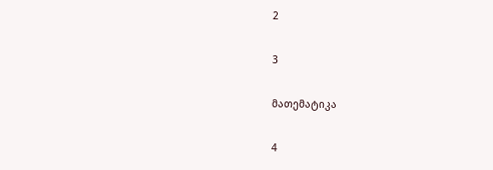2

3

მათემატიკა

4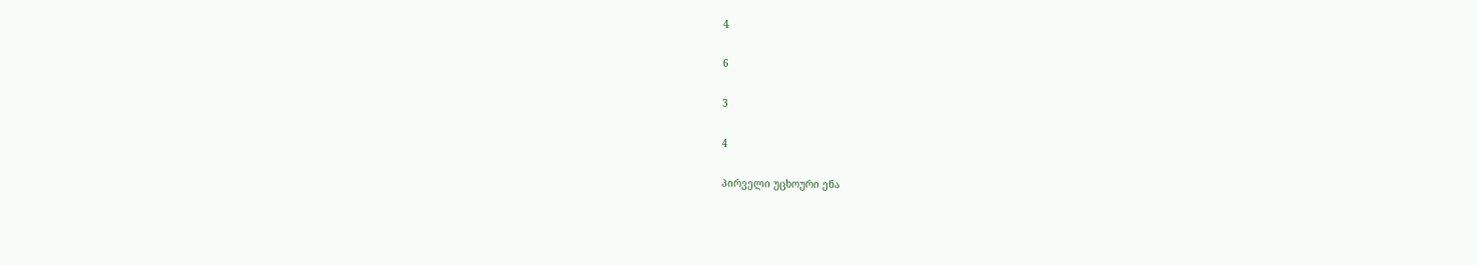4

6

3

4

პირველი უცხოური ენა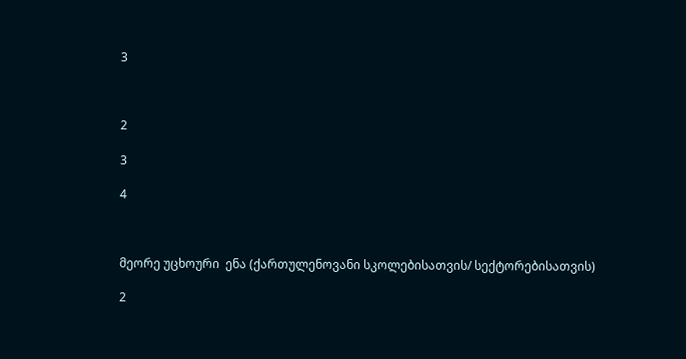3



2

3

4



მეორე უცხოური  ენა (ქართულენოვანი სკოლებისათვის/ სექტორებისათვის)

2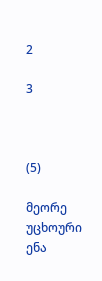2

3



(5)

მეორე უცხოური ენა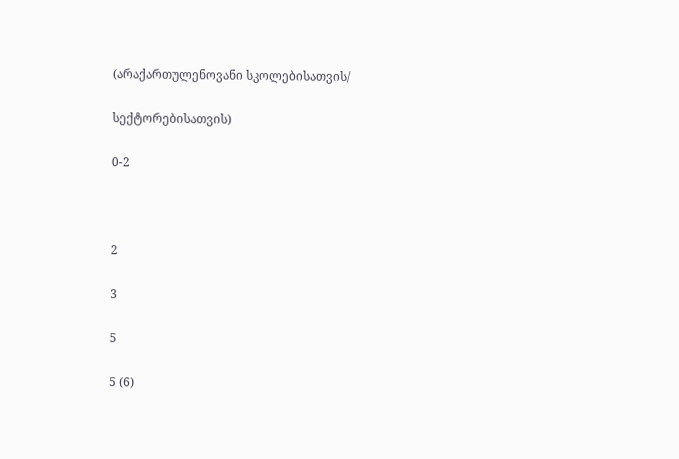(არაქართულენოვანი სკოლებისათვის/

სექტორებისათვის)

0-2



2

3

5

5 (6)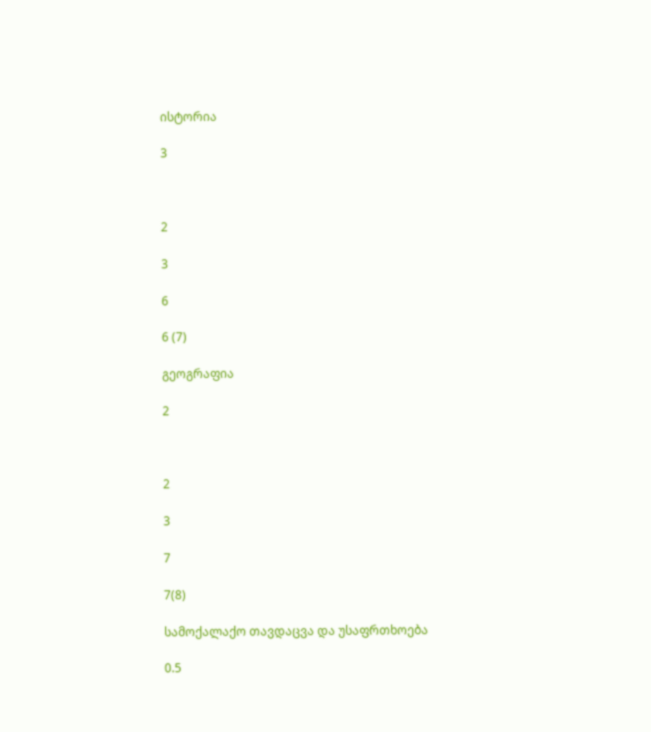ისტორია

3



2

3

6

6 (7)

გეოგრაფია

2



2

3

7

7(8)

სამოქალაქო თავდაცვა და უსაფრთხოება

0.5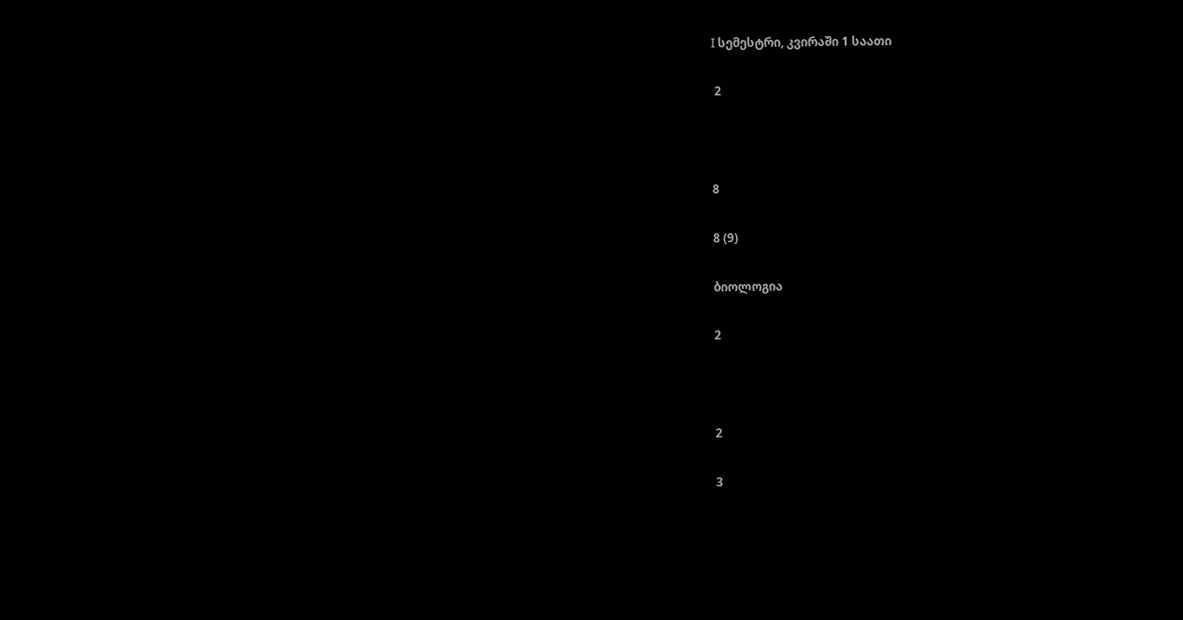I სემესტრი, კვირაში 1 საათი

 2



8

8 (9)

ბიოლოგია

2



2

3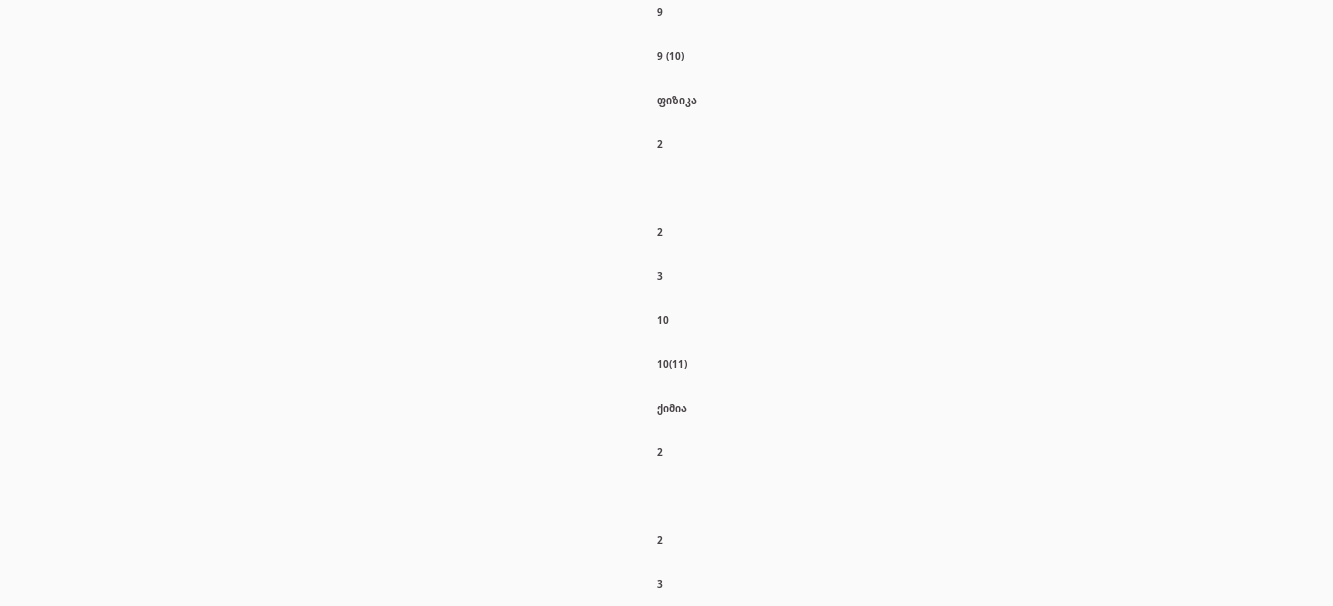9

9 (10)

ფიზიკა

2



2

3

10

10(11)

ქიმია

2



2

3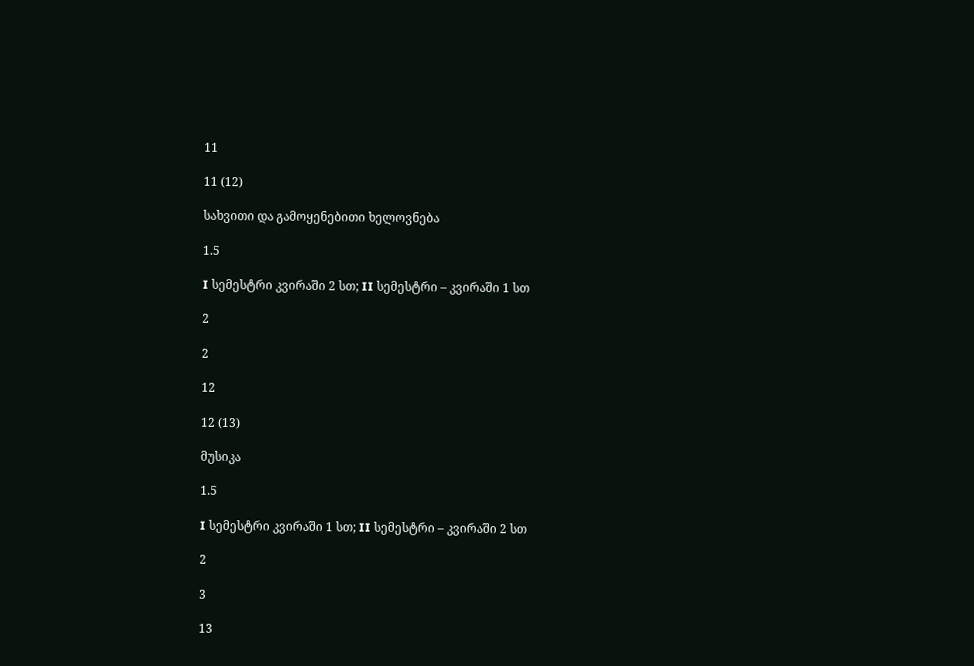11

11 (12)

სახვითი და გამოყენებითი ხელოვნება

1.5

I სემესტრი კვირაში 2 სთ; II სემესტრი – კვირაში 1 სთ

2

2

12

12 (13)

მუსიკა

1.5

I სემესტრი კვირაში 1 სთ; II სემესტრი – კვირაში 2 სთ

2

3

13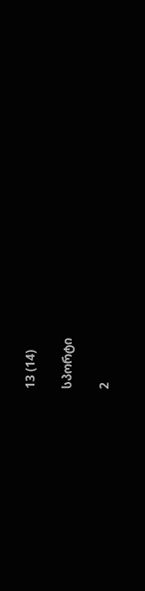13 (14)

სპორტი

2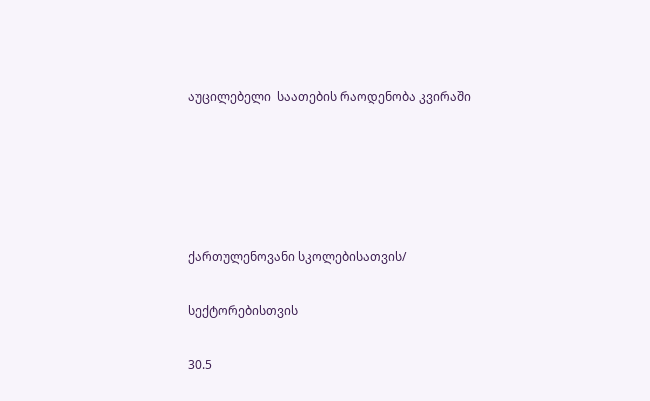აუცილებელი  საათების რაოდენობა კვირაში





ქართულენოვანი სკოლებისათვის/

სექტორებისთვის

30.5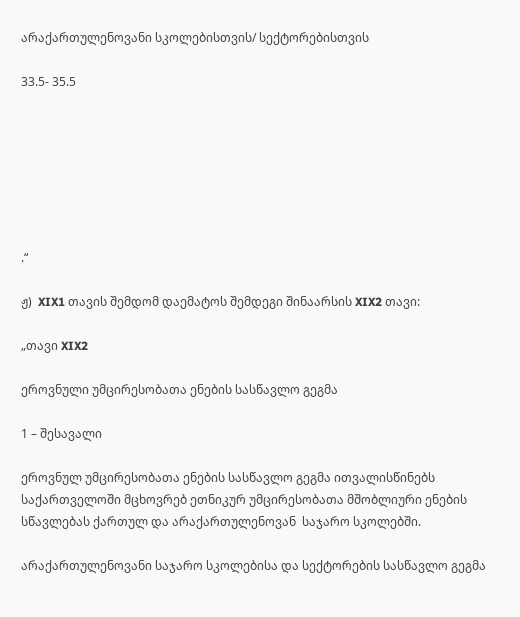არაქართულენოვანი სკოლებისთვის/ სექტორებისთვის

33.5- 35.5







.“

ჟ)  XIX1 თავის შემდომ დაემატოს შემდეგი შინაარსის XIX2 თავი:

„თავი XIX2

ეროვნული უმცირესობათა ენების სასწავლო გეგმა

1 – შესავალი

ეროვნულ უმცირესობათა ენების სასწავლო გეგმა ითვალისწინებს საქართველოში მცხოვრებ ეთნიკურ უმცირესობათა მშობლიური ენების სწავლებას ქართულ და არაქართულენოვან  საჯარო სკოლებში.

არაქართულენოვანი საჯარო სკოლებისა და სექტორების სასწავლო გეგმა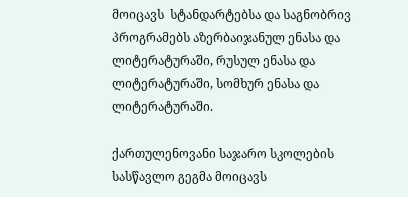მოიცავს  სტანდარტებსა და საგნობრივ პროგრამებს აზერბაიჯანულ ენასა და ლიტერატურაში, რუსულ ენასა და ლიტერატურაში, სომხურ ენასა და ლიტერატურაში.

ქართულენოვანი საჯარო სკოლების სასწავლო გეგმა მოიცავს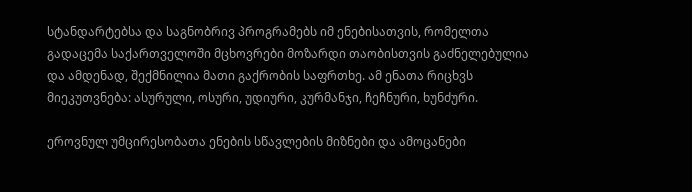სტანდარტებსა და საგნობრივ პროგრამებს იმ ენებისათვის, რომელთა გადაცემა საქართველოში მცხოვრები მოზარდი თაობისთვის გაძნელებულია და ამდენად, შექმნილია მათი გაქრობის საფრთხე. ამ ენათა რიცხვს მიეკუთვნება: ასურული, ოსური, უდიური, კურმანჯი, ჩეჩნური, ხუნძური.

ეროვნულ უმცირესობათა ენების სწავლების მიზნები და ამოცანები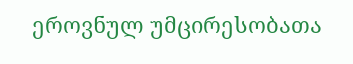ეროვნულ უმცირესობათა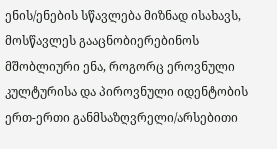ენის/ენების სწავლება მიზნად ისახავს, მოსწავლეს გააცნობიერებინოს მშობლიური ენა, როგორც ეროვნული კულტურისა და პიროვნული იდენტობის ერთ-ერთი განმსაზღვრელი/არსებითი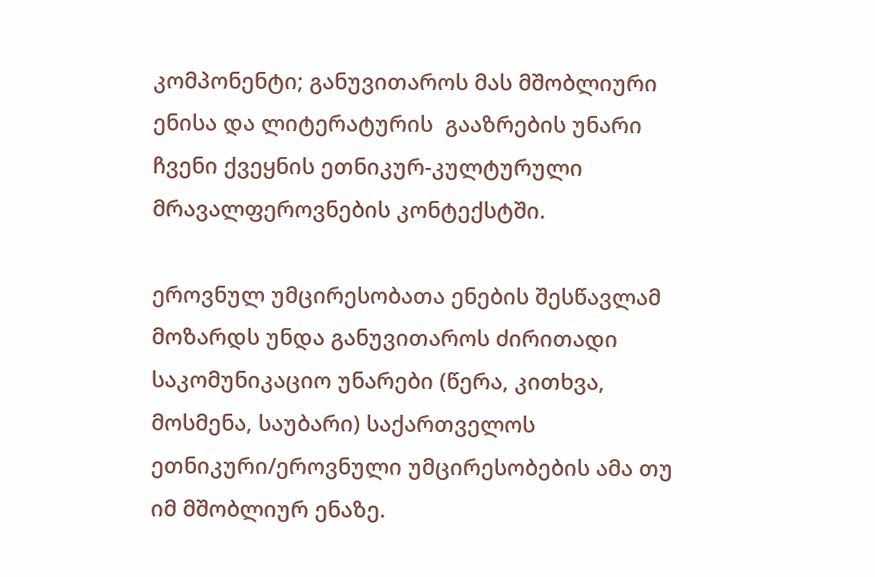კომპონენტი; განუვითაროს მას მშობლიური ენისა და ლიტერატურის  გააზრების უნარი ჩვენი ქვეყნის ეთნიკურ-კულტურული მრავალფეროვნების კონტექსტში.

ეროვნულ უმცირესობათა ენების შესწავლამ მოზარდს უნდა განუვითაროს ძირითადი საკომუნიკაციო უნარები (წერა, კითხვა, მოსმენა, საუბარი) საქართველოს ეთნიკური/ეროვნული უმცირესობების ამა თუ იმ მშობლიურ ენაზე.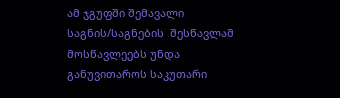ამ ჯგუფში შემავალი საგნის/საგნების  შესწავლამ მოსწავლეებს უნდა განუვითაროს საკუთარი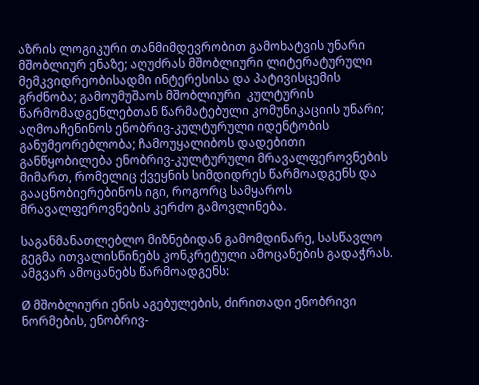აზრის ლოგიკური თანმიმდევრობით გამოხატვის უნარი მშობლიურ ენაზე; აღუძრას მშობლიური ლიტერატურული მემკვიდრეობისადმი ინტერესისა და პატივისცემის გრძნობა; გამოუმუშაოს მშობლიური  კულტურის წარმომადგენლებთან წარმატებული კომუნიკაციის უნარი; აღმოაჩენინოს ენობრივ-კულტურული იდენტობის განუმეორებლობა; ჩამოუყალიბოს დადებითი განწყობილება ენობრივ-კულტურული მრავალფეროვნების მიმართ, რომელიც ქვეყნის სიმდიდრეს წარმოადგენს და გააცნობიერებინოს იგი, როგორც სამყაროს მრავალფეროვნების კერძო გამოვლინება.

საგანმანათლებლო მიზნებიდან გამომდინარე, სასწავლო გეგმა ითვალისწინებს კონკრეტული ამოცანების გადაჭრას. ამგვარ ამოცანებს წარმოადგენს:

Ø მშობლიური ენის აგებულების, ძირითადი ენობრივი ნორმების, ენობრივ-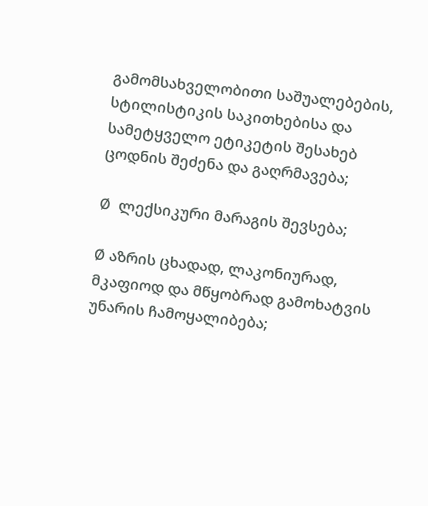გამომსახველობითი საშუალებების, სტილისტიკის საკითხებისა და სამეტყველო ეტიკეტის შესახებ ცოდნის შეძენა და გაღრმავება;

Ø  ლექსიკური მარაგის შევსება;

Ø აზრის ცხადად, ლაკონიურად, მკაფიოდ და მწყობრად გამოხატვის უნარის ჩამოყალიბება;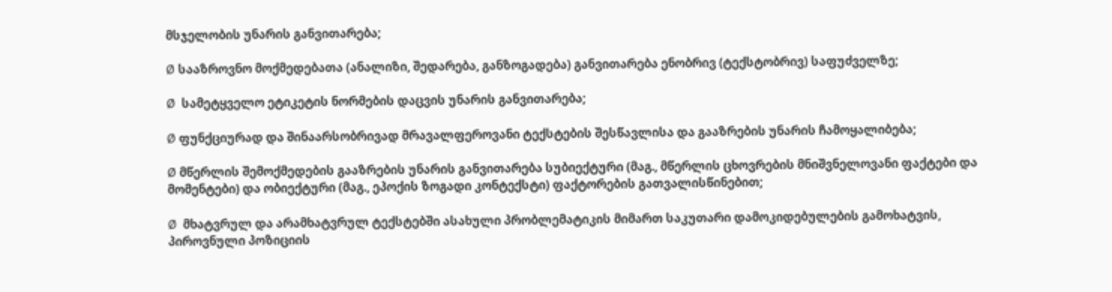მსჯელობის უნარის განვითარება;

Ø სააზროვნო მოქმედებათა (ანალიზი, შედარება, განზოგადება) განვითარება ენობრივ (ტექსტობრივ) საფუძველზე;

Ø  სამეტყველო ეტიკეტის ნორმების დაცვის უნარის განვითარება;

Ø ფუნქციურად და შინაარსობრივად მრავალფეროვანი ტექსტების შესწავლისა და გააზრების უნარის ჩამოყალიბება;

Ø მწერლის შემოქმედების გააზრების უნარის განვითარება სუბიექტური (მაგ., მწერლის ცხოვრების მნიშვნელოვანი ფაქტები და მომენტები) და ობიექტური (მაგ., ეპოქის ზოგადი კონტექსტი) ფაქტორების გათვალისწინებით;

Ø  მხატვრულ და არამხატვრულ ტექსტებში ასახული პრობლემატიკის მიმართ საკუთარი დამოკიდებულების გამოხატვის, პიროვნული პოზიციის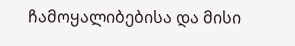ჩამოყალიბებისა და მისი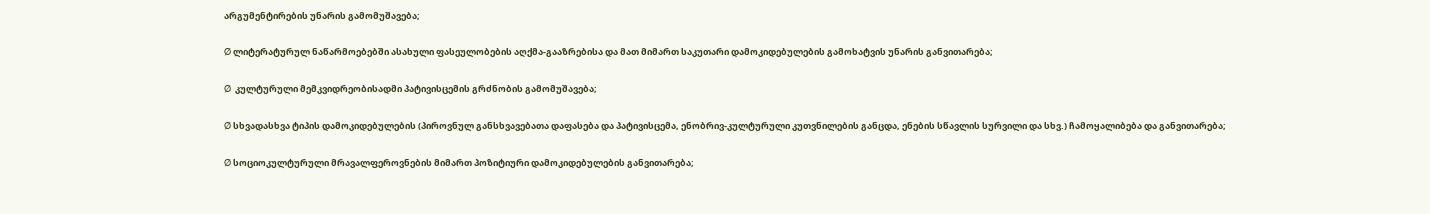არგუმენტირების უნარის გამომუშავება;

Ø ლიტერატურულ ნაწარმოებებში ასახული ფასეულობების აღქმა-გააზრებისა და მათ მიმართ საკუთარი დამოკიდებულების გამოხატვის უნარის განვითარება;

Ø  კულტურული მემკვიდრეობისადმი პატივისცემის გრძნობის გამომუშავება;

Ø სხვადასხვა ტიპის დამოკიდებულების (პიროვნულ განსხვავებათა დაფასება და პატივისცემა, ენობრივ-კულტურული კუთვნილების განცდა, ენების სწავლის სურვილი და სხვ.) ჩამოყალიბება და განვითარება;

Ø სოციოკულტურული მრავალფეროვნების მიმართ პოზიტიური დამოკიდებულების განვითარება;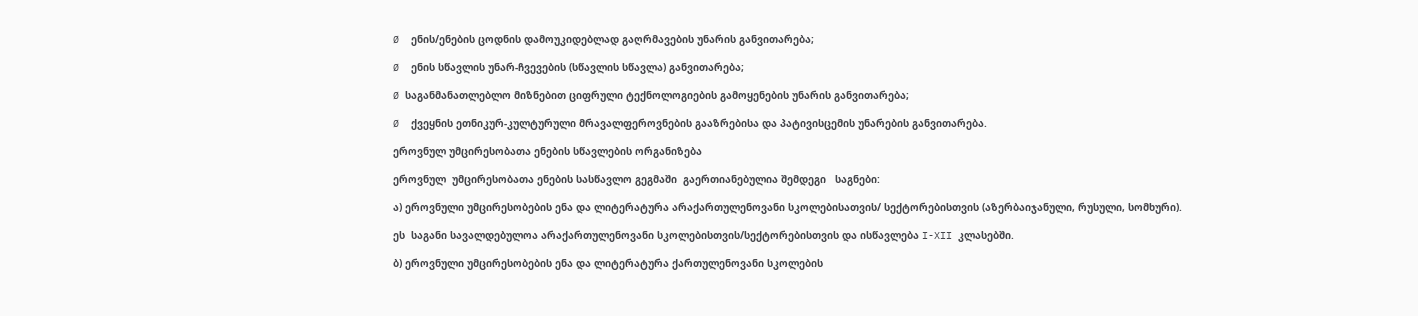Ø  ენის/ენების ცოდნის დამოუკიდებლად გაღრმავების უნარის განვითარება;

Ø  ენის სწავლის უნარ-ჩვევების (სწავლის სწავლა) განვითარება;

Ø საგანმანათლებლო მიზნებით ციფრული ტექნოლოგიების გამოყენების უნარის განვითარება;

Ø  ქვეყნის ეთნიკურ-კულტურული მრავალფეროვნების გააზრებისა და პატივისცემის უნარების განვითარება.

ეროვნულ უმცირესობათა ენების სწავლების ორგანიზება

ეროვნულ  უმცირესობათა ენების სასწავლო გეგმაში  გაერთიანებულია შემდეგი   საგნები:

ა) ეროვნული უმცირესობების ენა და ლიტერატურა არაქართულენოვანი სკოლებისათვის/ სექტორებისთვის (აზერბაიჯანული, რუსული, სომხური).

ეს  საგანი სავალდებულოა არაქართულენოვანი სკოლებისთვის/სექტორებისთვის და ისწავლება I-XII კლასებში.

ბ) ეროვნული უმცირესობების ენა და ლიტერატურა ქართულენოვანი სკოლების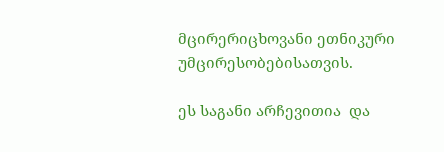მცირერიცხოვანი ეთნიკური უმცირესობებისათვის.

ეს საგანი არჩევითია  და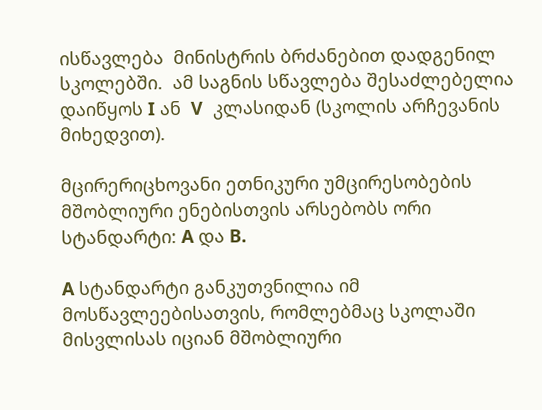ისწავლება  მინისტრის ბრძანებით დადგენილ სკოლებში.  ამ საგნის სწავლება შესაძლებელია დაიწყოს I ან  V  კლასიდან (სკოლის არჩევანის მიხედვით).

მცირერიცხოვანი ეთნიკური უმცირესობების მშობლიური ენებისთვის არსებობს ორი სტანდარტი: A და B.

A სტანდარტი განკუთვნილია იმ მოსწავლეებისათვის, რომლებმაც სკოლაში მისვლისას იციან მშობლიური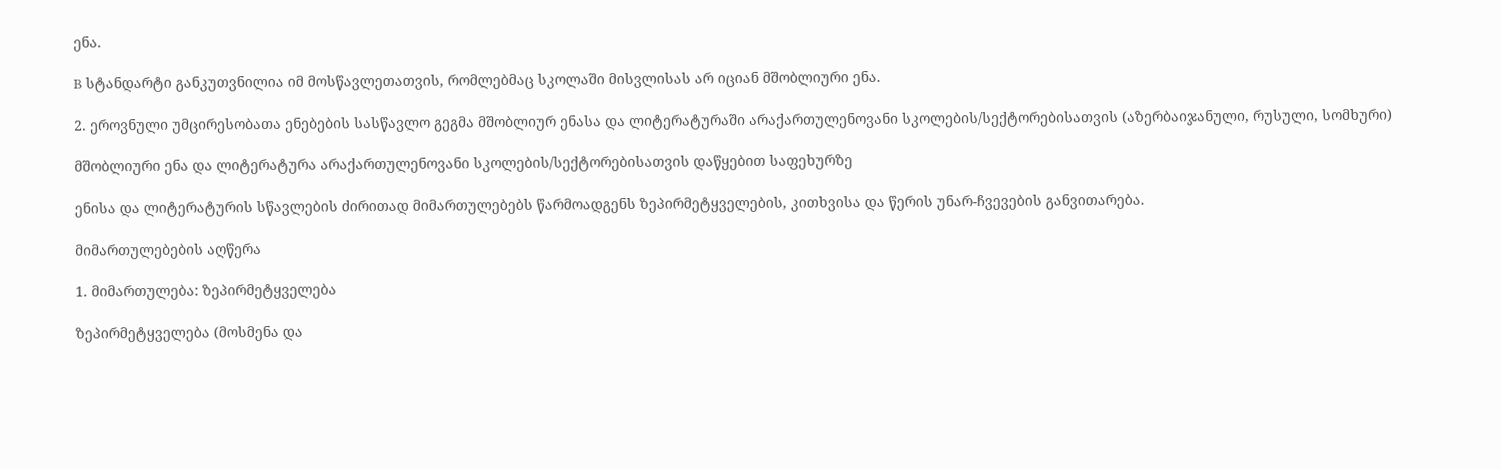ენა.

B სტანდარტი განკუთვნილია იმ მოსწავლეთათვის, რომლებმაც სკოლაში მისვლისას არ იციან მშობლიური ენა.

2. ეროვნული უმცირესობათა ენებების სასწავლო გეგმა მშობლიურ ენასა და ლიტერატურაში არაქართულენოვანი სკოლების/სექტორებისათვის (აზერბაიჯანული, რუსული, სომხური)

მშობლიური ენა და ლიტერატურა არაქართულენოვანი სკოლების/სექტორებისათვის დაწყებით საფეხურზე

ენისა და ლიტერატურის სწავლების ძირითად მიმართულებებს წარმოადგენს ზეპირმეტყველების, კითხვისა და წერის უნარ-ჩვევების განვითარება.

მიმართულებების აღწერა

1. მიმართულება: ზეპირმეტყველება

ზეპირმეტყველება (მოსმენა და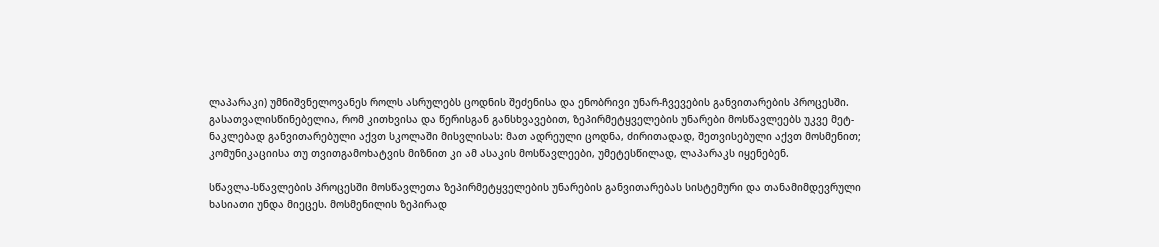ლაპარაკი) უმნიშვნელოვანეს როლს ასრულებს ცოდნის შეძენისა და ენობრივი უნარ-ჩვევების განვითარების პროცესში. გასათვალისწინებელია, რომ კითხვისა და წერისგან განსხვავებით, ზეპირმეტყველების უნარები მოსწავლეებს უკვე მეტ-ნაკლებად განვითარებული აქვთ სკოლაში მისვლისას: მათ ადრეული ცოდნა, ძირითადად, შეთვისებული აქვთ მოსმენით; კომუნიკაციისა თუ თვითგამოხატვის მიზნით კი ამ ასაკის მოსწავლეები, უმეტესწილად, ლაპარაკს იყენებენ.

სწავლა-სწავლების პროცესში მოსწავლეთა ზეპირმეტყველების უნარების განვითარებას სისტემური და თანამიმდევრული ხასიათი უნდა მიეცეს. მოსმენილის ზეპირად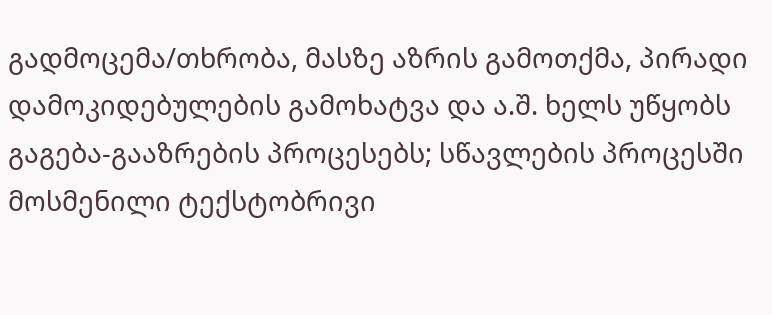გადმოცემა/თხრობა, მასზე აზრის გამოთქმა, პირადი დამოკიდებულების გამოხატვა და ა.შ. ხელს უწყობს გაგება-გააზრების პროცესებს; სწავლების პროცესში მოსმენილი ტექსტობრივი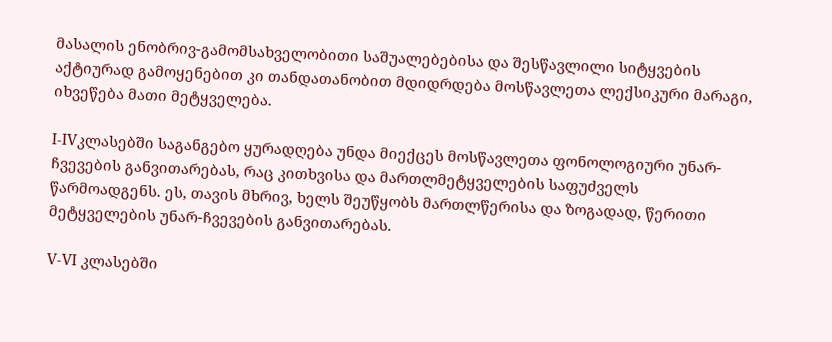მასალის ენობრივ-გამომსახველობითი საშუალებებისა და შესწავლილი სიტყვების აქტიურად გამოყენებით კი თანდათანობით მდიდრდება მოსწავლეთა ლექსიკური მარაგი, იხვეწება მათი მეტყველება.

I-IVკლასებში საგანგებო ყურადღება უნდა მიექცეს მოსწავლეთა ფონოლოგიური უნარ-ჩვევების განვითარებას, რაც კითხვისა და მართლმეტყველების საფუძველს წარმოადგენს. ეს, თავის მხრივ, ხელს შეუწყობს მართლწერისა და ზოგადად, წერითი მეტყველების უნარ-ჩვევების განვითარებას.

V-VI კლასებში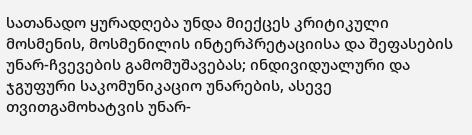სათანადო ყურადღება უნდა მიექცეს კრიტიკული მოსმენის, მოსმენილის ინტერპრეტაციისა და შეფასების უნარ-ჩვევების გამომუშავებას; ინდივიდუალური და ჯგუფური საკომუნიკაციო უნარების, ასევე თვითგამოხატვის უნარ-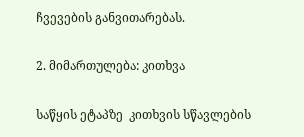ჩვევების განვითარებას.

2. მიმართულება: კითხვა

საწყის ეტაპზე  კითხვის სწავლების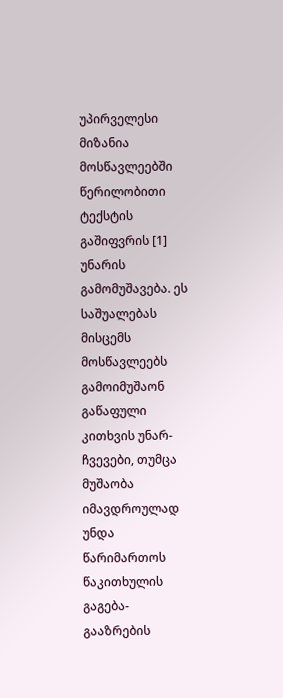უპირველესი მიზანია  მოსწავლეებში წერილობითი ტექსტის გაშიფვრის [1] უნარის გამომუშავება. ეს საშუალებას მისცემს მოსწავლეებს გამოიმუშაონ გაწაფული კითხვის უნარ-ჩვევები, თუმცა მუშაობა იმავდროულად უნდა წარიმართოს წაკითხულის გაგება-გააზრების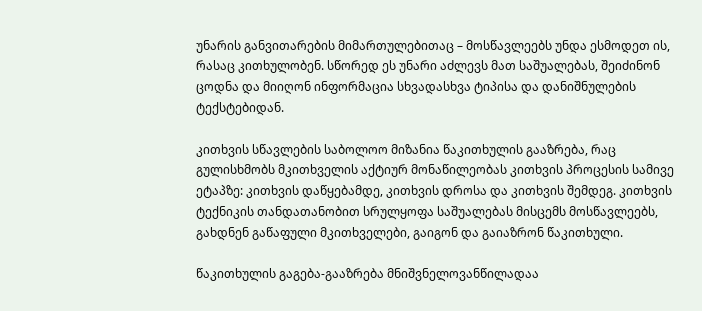უნარის განვითარების მიმართულებითაც – მოსწავლეებს უნდა ესმოდეთ ის, რასაც კითხულობენ. სწორედ ეს უნარი აძლევს მათ საშუალებას, შეიძინონ ცოდნა და მიიღონ ინფორმაცია სხვადასხვა ტიპისა და დანიშნულების ტექსტებიდან.

კითხვის სწავლების საბოლოო მიზანია წაკითხულის გააზრება, რაც გულისხმობს მკითხველის აქტიურ მონაწილეობას კითხვის პროცესის სამივე ეტაპზე: კითხვის დაწყებამდე, კითხვის დროსა და კითხვის შემდეგ. კითხვის ტექნიკის თანდათანობით სრულყოფა საშუალებას მისცემს მოსწავლეებს, გახდნენ გაწაფული მკითხველები, გაიგონ და გაიაზრონ წაკითხული.

წაკითხულის გაგება-გააზრება მნიშვნელოვანწილადაა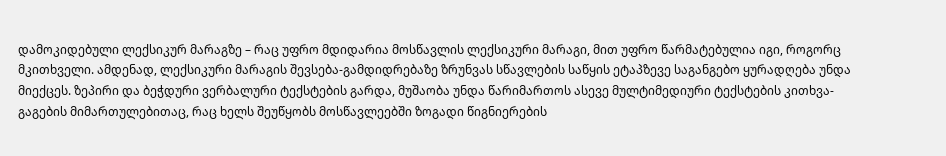დამოკიდებული ლექსიკურ მარაგზე – რაც უფრო მდიდარია მოსწავლის ლექსიკური მარაგი, მით უფრო წარმატებულია იგი, როგორც მკითხველი. ამდენად, ლექსიკური მარაგის შევსება-გამდიდრებაზე ზრუნვას სწავლების საწყის ეტაპზევე საგანგებო ყურადღება უნდა მიექცეს. ზეპირი და ბეჭდური ვერბალური ტექსტების გარდა, მუშაობა უნდა წარიმართოს ასევე მულტიმედიური ტექსტების კითხვა-გაგების მიმართულებითაც, რაც ხელს შეუწყობს მოსწავლეებში ზოგადი წიგნიერების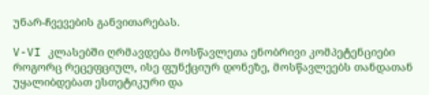უნარ-ჩვევების განვითარებას.

V-VI კლასებში ღრმავდება მოსწავლეთა ენობრივი კომპეტენციები როგორც რეცეფციულ, ისე ფუნქციურ დონეზე, მოსწავლეებს თანდათან უყალიბდებათ ესთეტიკური და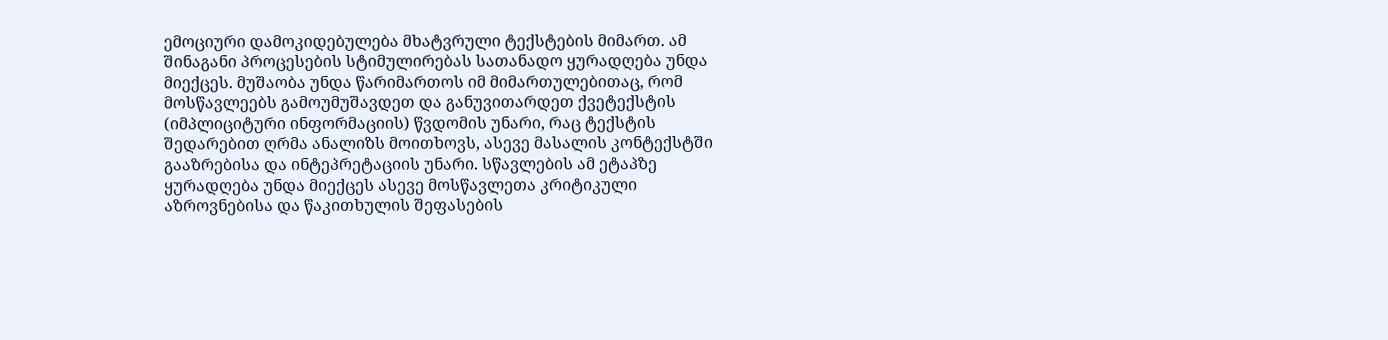ემოციური დამოკიდებულება მხატვრული ტექსტების მიმართ. ამ შინაგანი პროცესების სტიმულირებას სათანადო ყურადღება უნდა მიექცეს. მუშაობა უნდა წარიმართოს იმ მიმართულებითაც, რომ მოსწავლეებს გამოუმუშავდეთ და განუვითარდეთ ქვეტექსტის (იმპლიციტური ინფორმაციის) წვდომის უნარი, რაც ტექსტის შედარებით ღრმა ანალიზს მოითხოვს, ასევე მასალის კონტექსტში გააზრებისა და ინტეპრეტაციის უნარი. სწავლების ამ ეტაპზე ყურადღება უნდა მიექცეს ასევე მოსწავლეთა კრიტიკული აზროვნებისა და წაკითხულის შეფასების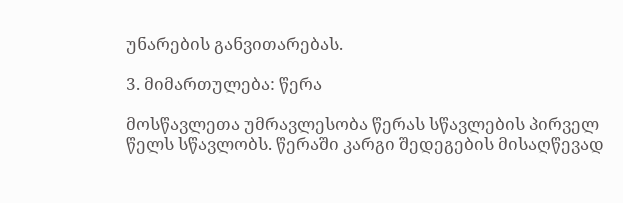უნარების განვითარებას.

3. მიმართულება: წერა

მოსწავლეთა უმრავლესობა წერას სწავლების პირველ წელს სწავლობს. წერაში კარგი შედეგების მისაღწევად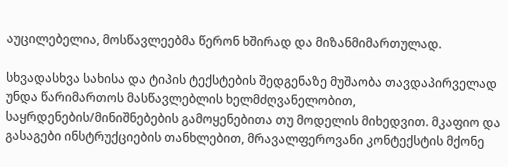აუცილებელია, მოსწავლეებმა წერონ ხშირად და მიზანმიმართულად.

სხვადასხვა სახისა და ტიპის ტექსტების შედგენაზე მუშაობა თავდაპირველად უნდა წარიმართოს მასწავლებლის ხელმძღვანელობით, საყრდენების/მინიშნებების გამოყენებითა თუ მოდელის მიხედვით. მკაფიო და გასაგები ინსტრუქციების თანხლებით, მრავალფეროვანი კონტექსტის მქონე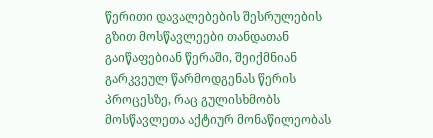წერითი დავალებების შესრულების გზით მოსწავლეები თანდათან გაიწაფებიან წერაში, შეიქმნიან გარკვეულ წარმოდგენას წერის პროცესზე, რაც გულისხმობს მოსწავლეთა აქტიურ მონაწილეობას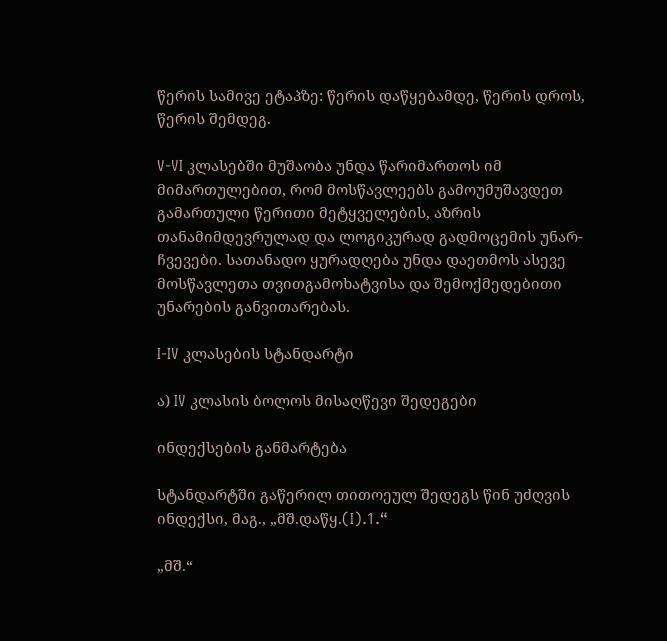წერის სამივე ეტაპზე: წერის დაწყებამდე, წერის დროს, წერის შემდეგ.

V-VI კლასებში მუშაობა უნდა წარიმართოს იმ მიმართულებით, რომ მოსწავლეებს გამოუმუშავდეთ გამართული წერითი მეტყველების, აზრის თანამიმდევრულად და ლოგიკურად გადმოცემის უნარ-ჩვევები. სათანადო ყურადღება უნდა დაეთმოს ასევე მოსწავლეთა თვითგამოხატვისა და შემოქმედებითი  უნარების განვითარებას.

I-IV კლასების სტანდარტი

ა) IV კლასის ბოლოს მისაღწევი შედეგები

ინდექსების განმარტება

სტანდარტში გაწერილ თითოეულ შედეგს წინ უძღვის ინდექსი, მაგ., „მშ.დაწყ.(I).1.“

„მშ.“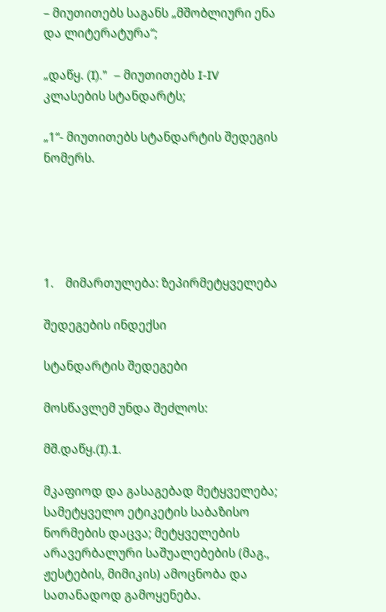– მიუთითებს საგანს „მშობლიური ენა და ლიტერატურა“;

„დაწყ. (I).”  – მიუთითებს I-IV კლასების სტანდარტს;

„1“- მიუთითებს სტანდარტის შედეგის ნომერს.





1.    მიმართულება: ზეპირმეტყველება

შედეგების ინდექსი

სტანდარტის შედეგები

მოსწავლემ უნდა შეძლოს:

მშ.დაწყ.(I).1.

მკაფიოდ და გასაგებად მეტყველება; სამეტყველო ეტიკეტის საბაზისო ნორმების დაცვა; მეტყველების არავერბალური საშუალებების (მაგ., ჟესტების, მიმიკის) ამოცნობა და სათანადოდ გამოყენება.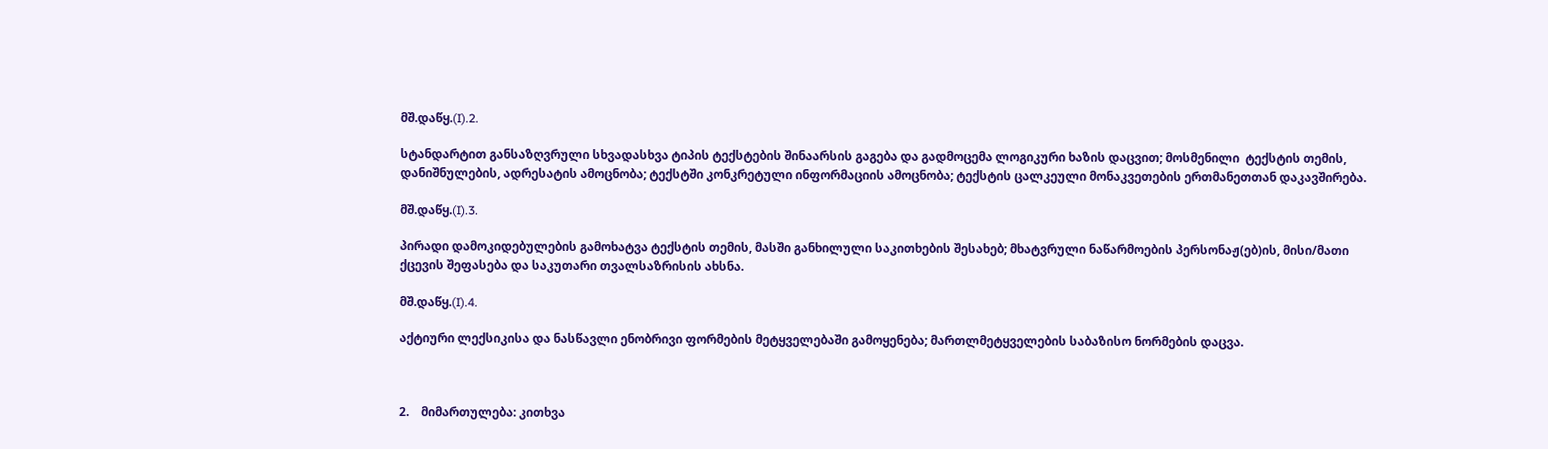მშ.დაწყ.(I).2.

სტანდარტით განსაზღვრული სხვადასხვა ტიპის ტექსტების შინაარსის გაგება და გადმოცემა ლოგიკური ხაზის დაცვით; მოსმენილი  ტექსტის თემის, დანიშნულების, ადრესატის ამოცნობა; ტექსტში კონკრეტული ინფორმაციის ამოცნობა; ტექსტის ცალკეული მონაკვეთების ერთმანეთთან დაკავშირება.

მშ.დაწყ.(I).3.

პირადი დამოკიდებულების გამოხატვა ტექსტის თემის, მასში განხილული საკითხების შესახებ; მხატვრული ნაწარმოების პერსონაჟ(ებ)ის, მისი/მათი ქცევის შეფასება და საკუთარი თვალსაზრისის ახსნა.

მშ.დაწყ.(I).4.

აქტიური ლექსიკისა და ნასწავლი ენობრივი ფორმების მეტყველებაში გამოყენება; მართლმეტყველების საბაზისო ნორმების დაცვა.



2.    მიმართულება: კითხვა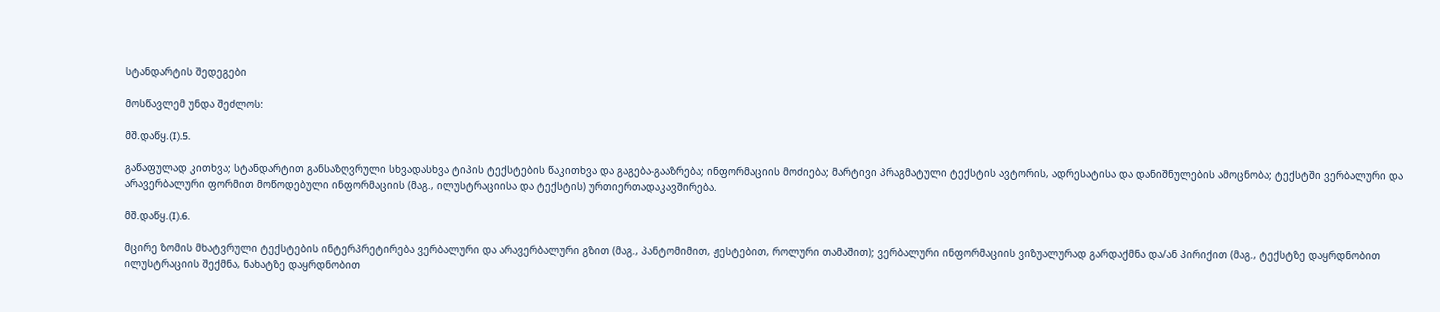სტანდარტის შედეგები

მოსწავლემ უნდა შეძლოს:

მშ.დაწყ.(I).5.

გაწაფულად კითხვა; სტანდარტით განსაზღვრული სხვადასხვა ტიპის ტექსტების წაკითხვა და გაგება-გააზრება; ინფორმაციის მოძიება; მარტივი პრაგმატული ტექსტის ავტორის, ადრესატისა და დანიშნულების ამოცნობა; ტექსტში ვერბალური და არავერბალური ფორმით მოწოდებული ინფორმაციის (მაგ., ილუსტრაციისა და ტექსტის) ურთიერთადაკავშირება.

მშ.დაწყ.(I).6.

მცირე ზომის მხატვრული ტექსტების ინტერპრეტირება ვერბალური და არავერბალური გზით (მაგ., პანტომიმით, ჟესტებით, როლური თამაშით); ვერბალური ინფორმაციის ვიზუალურად გარდაქმნა და/ან პირიქით (მაგ., ტექსტზე დაყრდნობით ილუსტრაციის შექმნა, ნახატზე დაყრდნობით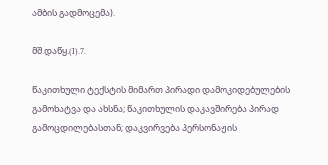ამბის გადმოცემა).

მშ.დაწყ.(I).7.

წაკითხული ტექსტის მიმართ პირადი დამოკიდებულების გამოხატვა და ახსნა; წაკითხულის დაკავშირება პირად გამოცდილებასთან; დაკვირვება პერსონაჟის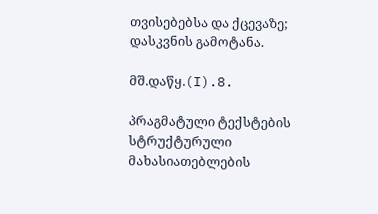თვისებებსა და ქცევაზე; დასკვნის გამოტანა.

მშ.დაწყ.(I).8.

პრაგმატული ტექსტების სტრუქტურული მახასიათებლების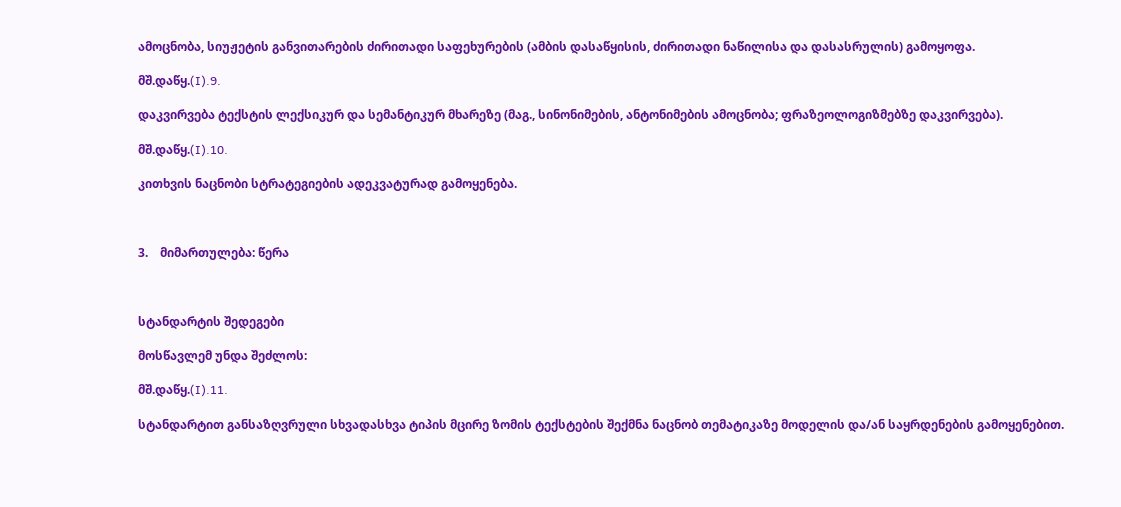ამოცნობა, სიუჟეტის განვითარების ძირითადი საფეხურების (ამბის დასაწყისის, ძირითადი ნაწილისა და დასასრულის) გამოყოფა.

მშ.დაწყ.(I).9.

დაკვირვება ტექსტის ლექსიკურ და სემანტიკურ მხარეზე (მაგ., სინონიმების, ანტონიმების ამოცნობა; ფრაზეოლოგიზმებზე დაკვირვება).

მშ.დაწყ.(I).10.

კითხვის ნაცნობი სტრატეგიების ადეკვატურად გამოყენება.



3.    მიმართულება: წერა



სტანდარტის შედეგები

მოსწავლემ უნდა შეძლოს:

მშ.დაწყ.(I).11.

სტანდარტით განსაზღვრული სხვადასხვა ტიპის მცირე ზომის ტექსტების შექმნა ნაცნობ თემატიკაზე მოდელის და/ან საყრდენების გამოყენებით.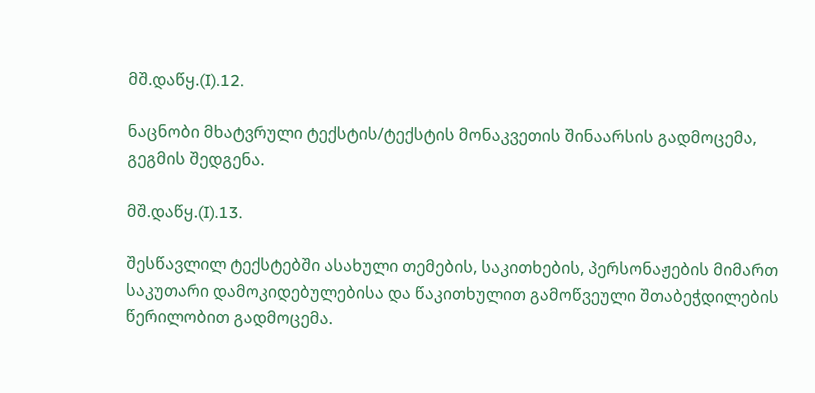მშ.დაწყ.(I).12.

ნაცნობი მხატვრული ტექსტის/ტექსტის მონაკვეთის შინაარსის გადმოცემა, გეგმის შედგენა.

მშ.დაწყ.(I).13.

შესწავლილ ტექსტებში ასახული თემების, საკითხების, პერსონაჟების მიმართ საკუთარი დამოკიდებულებისა და წაკითხულით გამოწვეული შთაბეჭდილების წერილობით გადმოცემა.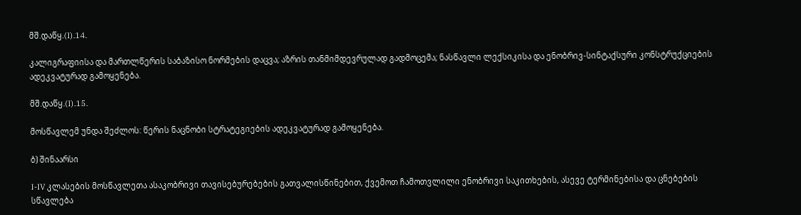მშ.დაწყ.(I).14.

კალიგრაფიისა და მართლწერის საბაზისო ნორმების დაცვა; აზრის თანმიმდევრულად გადმოცემა; ნასწავლი ლექსიკისა და ენობრივ-სინტაქსური კონსტრუქციების ადეკვატურად გამოყენება.

მშ.დაწყ.(I).15.

მოსწავლემ უნდა შეძლოს: წერის ნაცნობი სტრატეგიების ადეკვატურად გამოყენება.

ბ) შინაარსი

I-IV კლასების მოსწავლეთა ასაკობრივი თავისებურებების გათვალისწინებით, ქვემოთ ჩამოთვლილი ენობრივი საკითხების, ასევე ტერმინებისა და ცნებების სწავლება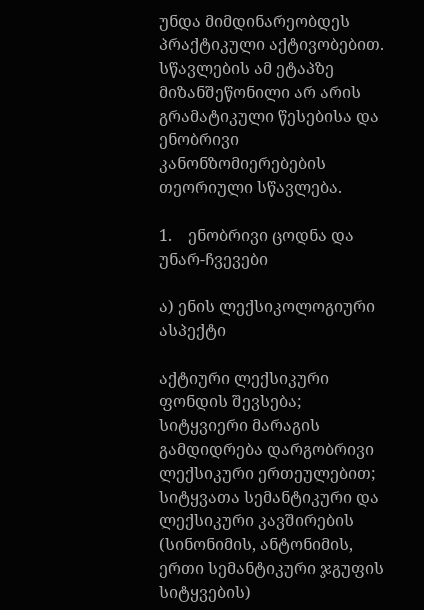უნდა მიმდინარეობდეს პრაქტიკული აქტივობებით. სწავლების ამ ეტაპზე მიზანშეწონილი არ არის გრამატიკული წესებისა და ენობრივი კანონზომიერებების თეორიული სწავლება.

1.    ენობრივი ცოდნა და უნარ-ჩვევები

ა) ენის ლექსიკოლოგიური ასპექტი

აქტიური ლექსიკური ფონდის შევსება; სიტყვიერი მარაგის გამდიდრება დარგობრივი ლექსიკური ერთეულებით; სიტყვათა სემანტიკური და ლექსიკური კავშირების (სინონიმის, ანტონიმის, ერთი სემანტიკური ჯგუფის სიტყვების)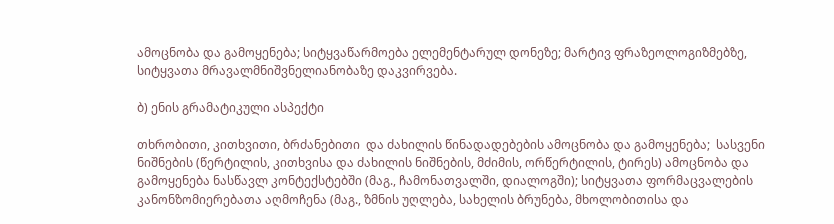ამოცნობა და გამოყენება; სიტყვაწარმოება ელემენტარულ დონეზე; მარტივ ფრაზეოლოგიზმებზე, სიტყვათა მრავალმნიშვნელიანობაზე დაკვირვება.

ბ) ენის გრამატიკული ასპექტი

თხრობითი, კითხვითი, ბრძანებითი  და ძახილის წინადადებების ამოცნობა და გამოყენება;  სასვენი ნიშნების (წერტილის, კითხვისა და ძახილის ნიშნების, მძიმის, ორწერტილის, ტირეს) ამოცნობა და გამოყენება ნასწავლ კონტექსტებში (მაგ., ჩამონათვალში, დიალოგში); სიტყვათა ფორმაცვალების კანონზომიერებათა აღმოჩენა (მაგ., ზმნის უღლება, სახელის ბრუნება, მხოლობითისა და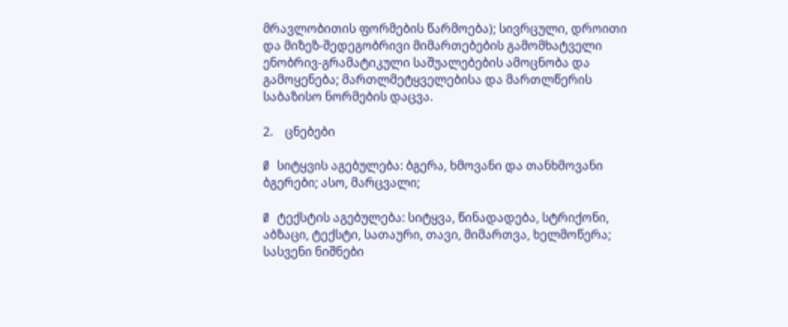მრავლობითის ფორმების წარმოება); სივრცული, დროითი და მიზეზ-შედეგობრივი მიმართებების გამომხატველი ენობრივ-გრამატიკული საშუალებების ამოცნობა და გამოყენება; მართლმეტყველებისა და მართლწერის საბაზისო ნორმების დაცვა.

2.    ცნებები

Ø  სიტყვის აგებულება: ბგერა, ხმოვანი და თანხმოვანი ბგერები; ასო, მარცვალი;

Ø  ტექსტის აგებულება: სიტყვა, წინადადება, სტრიქონი, აბზაცი, ტექსტი, სათაური, თავი, მიმართვა, ხელმოწერა; სასვენი ნიშნები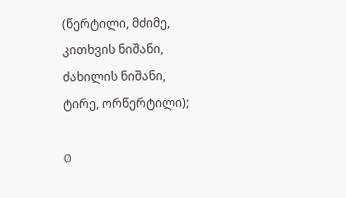(წერტილი, მძიმე, კითხვის ნიშანი, ძახილის ნიშანი, ტირე, ორწერტილი);

Ø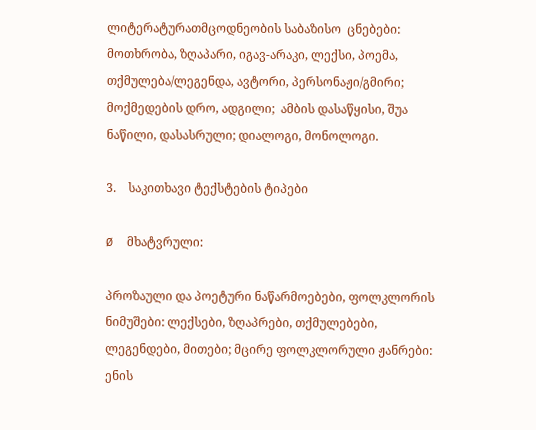ლიტერატურათმცოდნეობის საბაზისო  ცნებები: მოთხრობა, ზღაპარი, იგავ-არაკი, ლექსი, პოემა, თქმულება/ლეგენდა, ავტორი, პერსონაჟი/გმირი; მოქმედების დრო, ადგილი;  ამბის დასაწყისი, შუა ნაწილი, დასასრული; დიალოგი, მონოლოგი.

3.    საკითხავი ტექსტების ტიპები

Ø  მხატვრული:

პროზაული და პოეტური ნაწარმოებები, ფოლკლორის ნიმუშები: ლექსები, ზღაპრები, თქმულებები, ლეგენდები, მითები; მცირე ფოლკლორული ჟანრები: ენის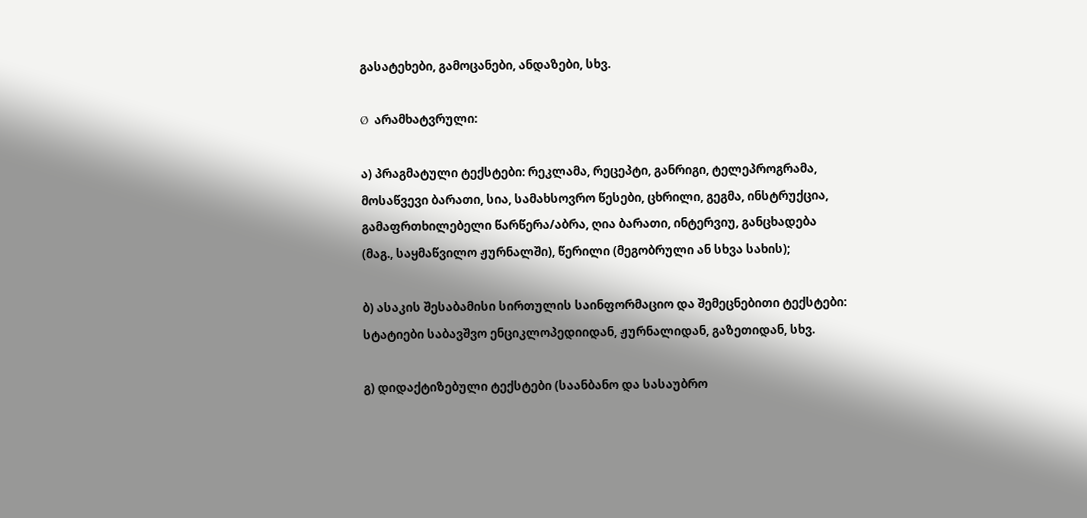გასატეხები, გამოცანები, ანდაზები, სხვ.

Ø  არამხატვრული:

ა) პრაგმატული ტექსტები: რეკლამა, რეცეპტი, განრიგი, ტელეპროგრამა, მოსაწვევი ბარათი, სია, სამახსოვრო წესები, ცხრილი, გეგმა, ინსტრუქცია, გამაფრთხილებელი წარწერა/აბრა, ღია ბარათი, ინტერვიუ, განცხადება (მაგ., საყმაწვილო ჟურნალში), წერილი (მეგობრული ან სხვა სახის);

ბ) ასაკის შესაბამისი სირთულის საინფორმაციო და შემეცნებითი ტექსტები: სტატიები საბავშვო ენციკლოპედიიდან, ჟურნალიდან, გაზეთიდან, სხვ.

გ) დიდაქტიზებული ტექსტები (საანბანო და სასაუბრო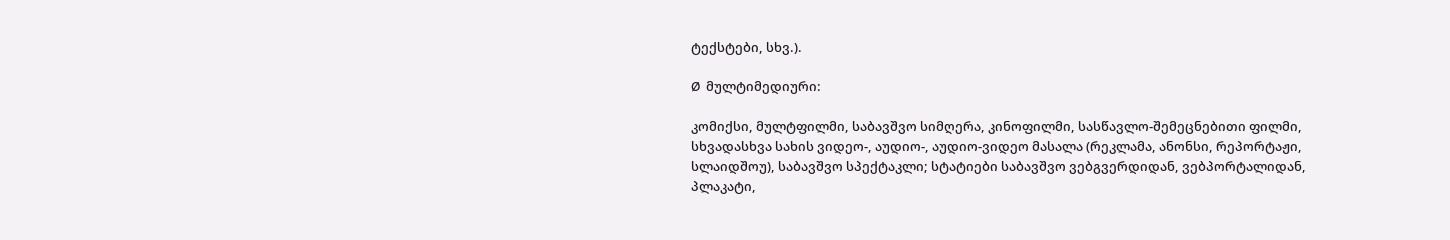ტექსტები, სხვ.).

Ø  მულტიმედიური:

კომიქსი, მულტფილმი, საბავშვო სიმღერა, კინოფილმი, სასწავლო-შემეცნებითი ფილმი, სხვადასხვა სახის ვიდეო-, აუდიო-, აუდიო-ვიდეო მასალა (რეკლამა, ანონსი, რეპორტაჟი, სლაიდშოუ), საბავშვო სპექტაკლი; სტატიები საბავშვო ვებგვერდიდან, ვებპორტალიდან, პლაკატი,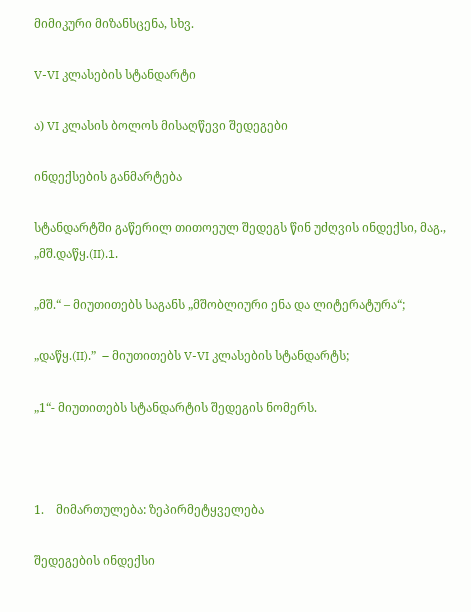მიმიკური მიზანსცენა, სხვ.

V-VI კლასების სტანდარტი

ა) VI კლასის ბოლოს მისაღწევი შედეგები

ინდექსების განმარტება

სტანდარტში გაწერილ თითოეულ შედეგს წინ უძღვის ინდექსი, მაგ., „მშ.დაწყ.(II).1.

„მშ.“ – მიუთითებს საგანს „მშობლიური ენა და ლიტერატურა“;

„დაწყ.(II).”  – მიუთითებს V-VI კლასების სტანდარტს;

„1“- მიუთითებს სტანდარტის შედეგის ნომერს.



1.    მიმართულება: ზეპირმეტყველება

შედეგების ინდექსი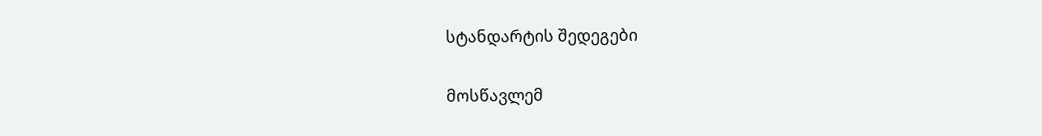სტანდარტის შედეგები

მოსწავლემ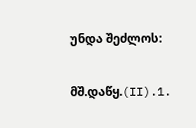უნდა შეძლოს:

მშ.დაწყ.(II).1.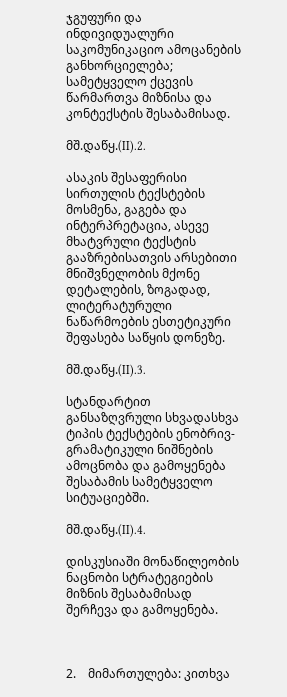ჯგუფური და ინდივიდუალური საკომუნიკაციო ამოცანების განხორციელება; სამეტყველო ქცევის წარმართვა მიზნისა და კონტექსტის შესაბამისად.

მშ.დაწყ.(II).2.

ასაკის შესაფერისი სირთულის ტექსტების მოსმენა, გაგება და ინტერპრეტაცია, ასევე მხატვრული ტექსტის გააზრებისათვის არსებითი მნიშვნელობის მქონე დეტალების, ზოგადად, ლიტერატურული ნაწარმოების ესთეტიკური შეფასება საწყის დონეზე.

მშ.დაწყ.(II).3.

სტანდარტით განსაზღვრული სხვადასხვა ტიპის ტექსტების ენობრივ-გრამატიკული ნიშნების ამოცნობა და გამოყენება შესაბამის სამეტყველო სიტუაციებში.

მშ.დაწყ.(II).4.

დისკუსიაში მონაწილეობის ნაცნობი სტრატეგიების მიზნის შესაბამისად შერჩევა და გამოყენება.



2.    მიმართულება: კითხვა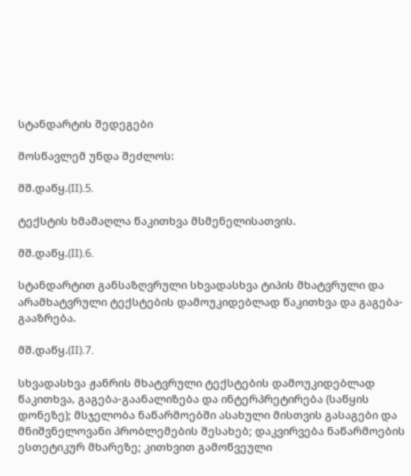სტანდარტის შედეგები

მოსწავლემ უნდა შეძლოს:

მშ.დაწყ.(II).5.

ტექსტის ხმამაღლა წაკითხვა მსმენელისათვის.

მშ.დაწყ.(II).6.

სტანდარტით განსაზღვრული სხვადასხვა ტიპის მხატვრული და არამხატვრული ტექსტების დამოუკიდებლად წაკითხვა და გაგება-გააზრება.

მშ.დაწყ.(II).7.

სხვადასხვა ჟანრის მხატვრული ტექსტების დამოუკიდებლად წაკითხვა, გაგება-გაანალიზება და ინტერპრეტირება (საწყის დონეზე); მსჯელობა ნაწარმოებში ასახული მისთვის გასაგები და მნიშვნელოვანი პრობლემების შესახებ; დაკვირვება ნაწარმოების ესთეტიკურ მხარეზე; კითხვით გამოწვეული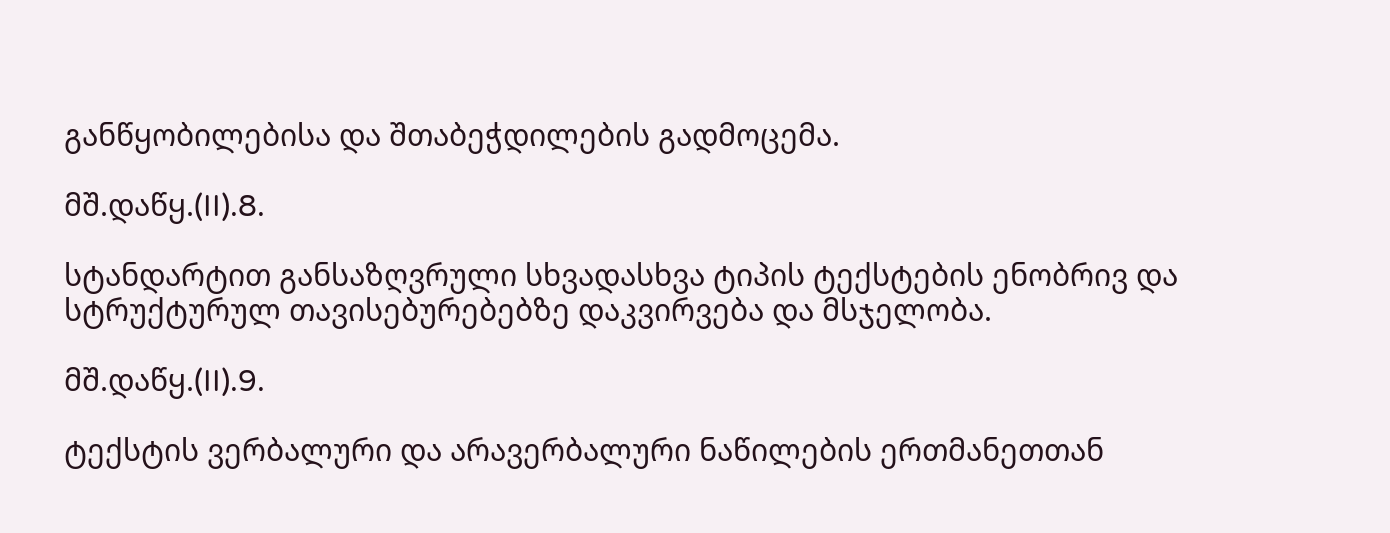განწყობილებისა და შთაბეჭდილების გადმოცემა.

მშ.დაწყ.(II).8.

სტანდარტით განსაზღვრული სხვადასხვა ტიპის ტექსტების ენობრივ და სტრუქტურულ თავისებურებებზე დაკვირვება და მსჯელობა.

მშ.დაწყ.(II).9.

ტექსტის ვერბალური და არავერბალური ნაწილების ერთმანეთთან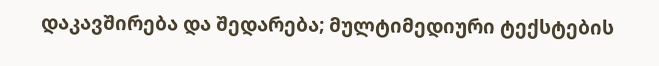დაკავშირება და შედარება; მულტიმედიური ტექსტების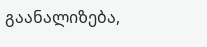გაანალიზება,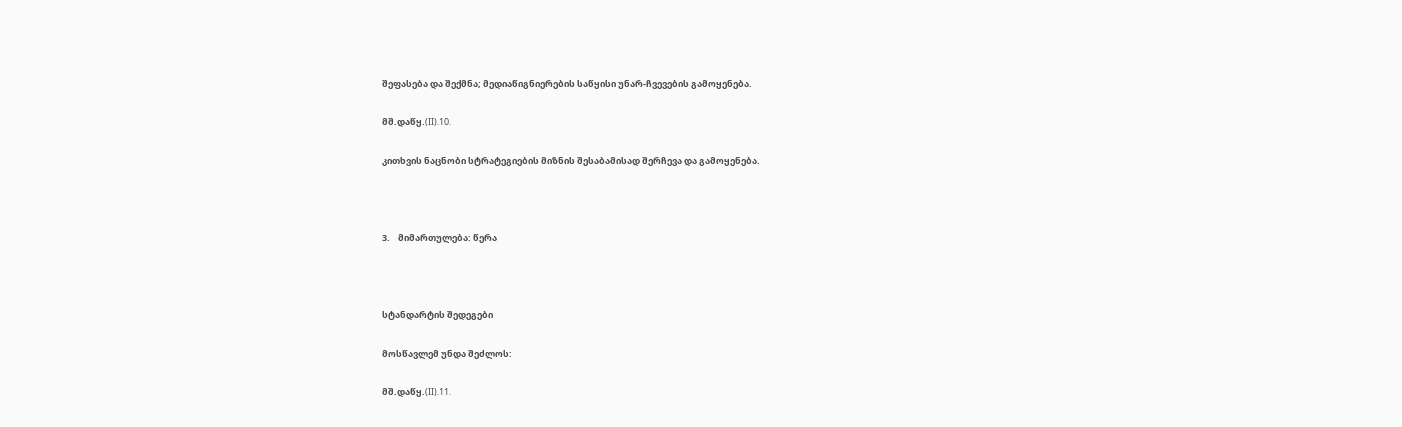შეფასება და შექმნა; მედიაწიგნიერების საწყისი უნარ-ჩვევების გამოყენება.

მშ.დაწყ.(II).10.

კითხვის ნაცნობი სტრატეგიების მიზნის შესაბამისად შერჩევა და გამოყენება.



3.    მიმართულება: წერა



სტანდარტის შედეგები

მოსწავლემ უნდა შეძლოს:

მშ.დაწყ.(II).11.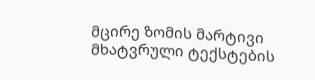მცირე ზომის მარტივი მხატვრული ტექსტების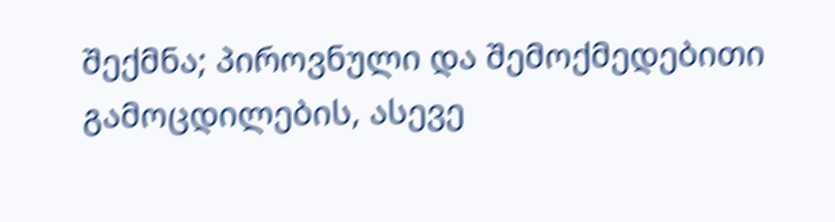შექმნა; პიროვნული და შემოქმედებითი გამოცდილების, ასევე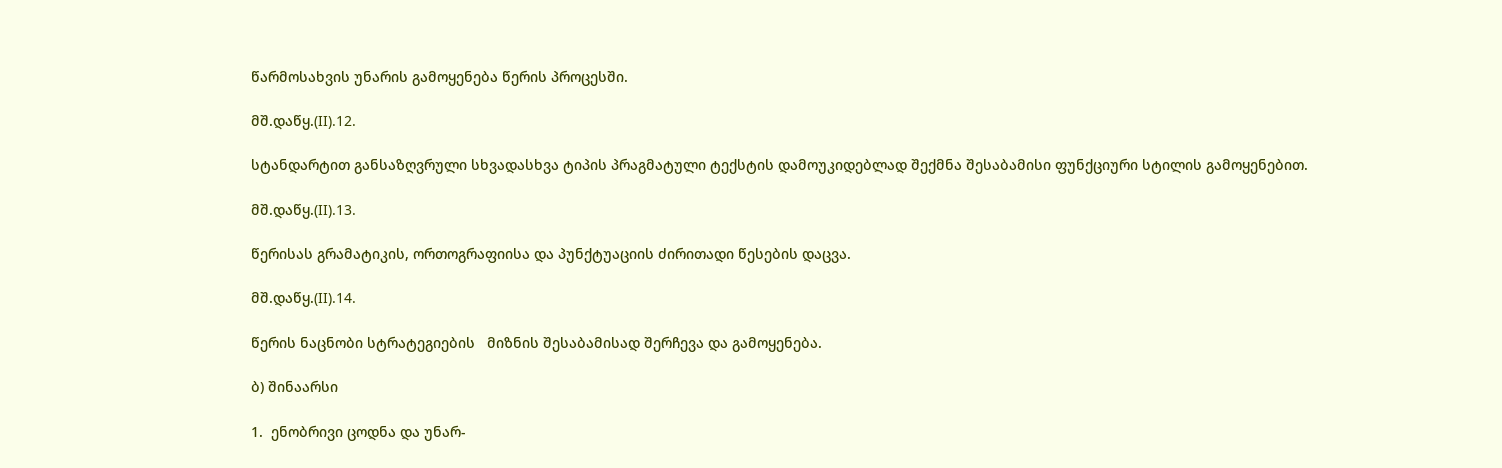წარმოსახვის უნარის გამოყენება წერის პროცესში.

მშ.დაწყ.(II).12.

სტანდარტით განსაზღვრული სხვადასხვა ტიპის პრაგმატული ტექსტის დამოუკიდებლად შექმნა შესაბამისი ფუნქციური სტილის გამოყენებით.

მშ.დაწყ.(II).13.

წერისას გრამატიკის, ორთოგრაფიისა და პუნქტუაციის ძირითადი წესების დაცვა.

მშ.დაწყ.(II).14.

წერის ნაცნობი სტრატეგიების   მიზნის შესაბამისად შერჩევა და გამოყენება.

ბ) შინაარსი

1.  ენობრივი ცოდნა და უნარ-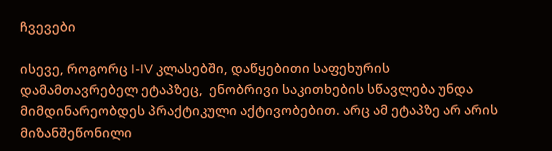ჩვევები

ისევე, როგორც I-IV კლასებში, დაწყებითი საფეხურის დამამთავრებელ ეტაპზეც,  ენობრივი საკითხების სწავლება უნდა მიმდინარეობდეს პრაქტიკული აქტივობებით. არც ამ ეტაპზე არ არის მიზანშეწონილი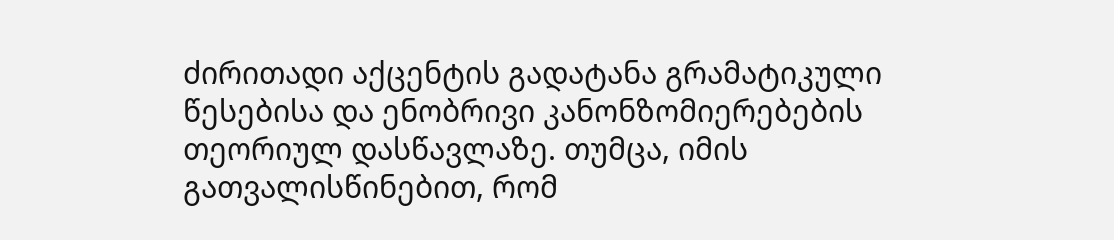ძირითადი აქცენტის გადატანა გრამატიკული წესებისა და ენობრივი კანონზომიერებების თეორიულ დასწავლაზე. თუმცა, იმის გათვალისწინებით, რომ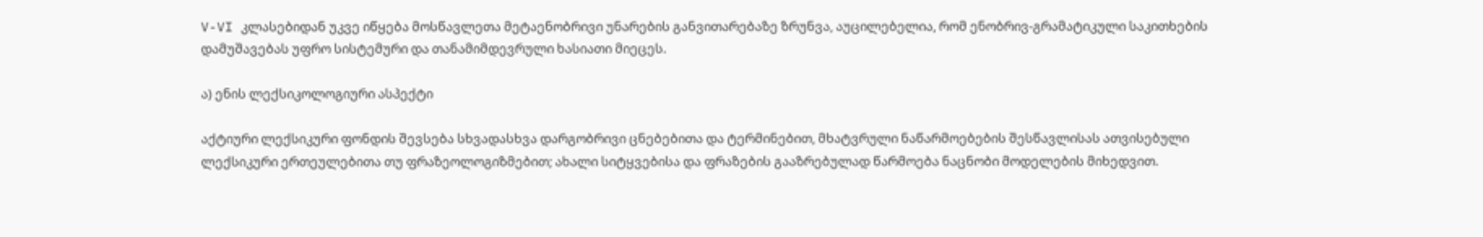V-VI კლასებიდან უკვე იწყება მოსწავლეთა მეტაენობრივი უნარების განვითარებაზე ზრუნვა, აუცილებელია, რომ ენობრივ-გრამატიკული საკითხების დამუშავებას უფრო სისტემური და თანამიმდევრული ხასიათი მიეცეს.

ა) ენის ლექსიკოლოგიური ასპექტი

აქტიური ლექსიკური ფონდის შევსება სხვადასხვა დარგობრივი ცნებებითა და ტერმინებით, მხატვრული ნაწარმოებების შესწავლისას ათვისებული ლექსიკური ერთეულებითა თუ ფრაზეოლოგიზმებით; ახალი სიტყვებისა და ფრაზების გააზრებულად წარმოება ნაცნობი მოდელების მიხედვით.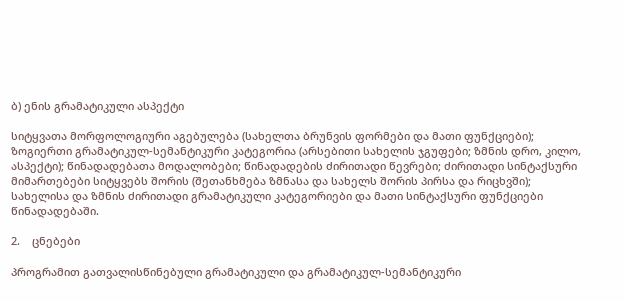ბ) ენის გრამატიკული ასპექტი

სიტყვათა მორფოლოგიური აგებულება (სახელთა ბრუნვის ფორმები და მათი ფუნქციები); ზოგიერთი გრამატიკულ-სემანტიკური კატეგორია (არსებითი სახელის ჯგუფები; ზმნის დრო, კილო, ასპექტი); წინადადებათა მოდალობები; წინადადების ძირითადი წევრები; ძირითადი სინტაქსური მიმართებები სიტყვებს შორის (შეთანხმება ზმნასა და სახელს შორის პირსა და რიცხვში); სახელისა და ზმნის ძირითადი გრამატიკული კატეგორიები და მათი სინტაქსური ფუნქციები წინადადებაში.

2.    ცნებები

პროგრამით გათვალისწინებული გრამატიკული და გრამატიკულ-სემანტიკური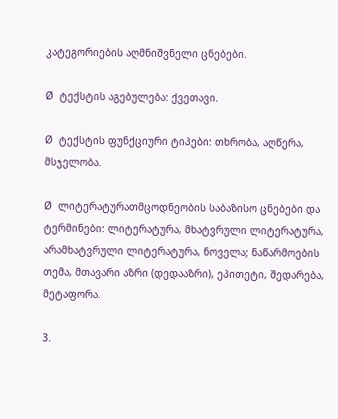კატეგორიების აღმნიშვნელი ცნებები.

Ø  ტექსტის აგებულება: ქვეთავი.

Ø  ტექსტის ფუნქციური ტიპები: თხრობა, აღწერა, მსჯელობა.

Ø  ლიტერატურათმცოდნეობის საბაზისო ცნებები და ტერმინები: ლიტერატურა, მხატვრული ლიტერატურა, არამხატვრული ლიტერატურა, ნოველა; ნაწარმოების თემა, მთავარი აზრი (დედააზრი), ეპითეტი, შედარება, მეტაფორა.

3.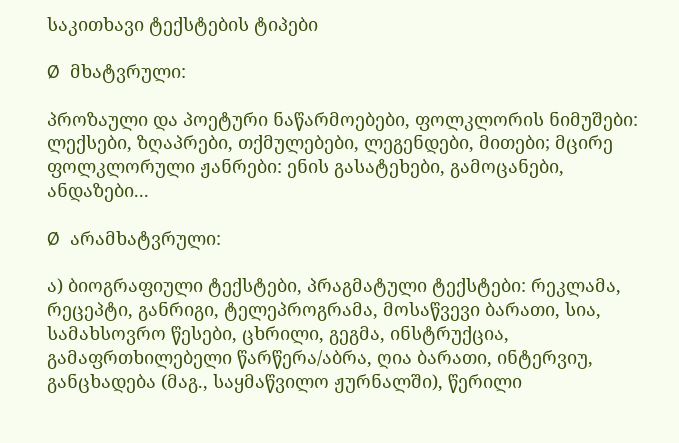საკითხავი ტექსტების ტიპები

Ø  მხატვრული:

პროზაული და პოეტური ნაწარმოებები, ფოლკლორის ნიმუშები: ლექსები, ზღაპრები, თქმულებები, ლეგენდები, მითები; მცირე ფოლკლორული ჟანრები: ენის გასატეხები, გამოცანები, ანდაზები...

Ø  არამხატვრული:

ა) ბიოგრაფიული ტექსტები, პრაგმატული ტექსტები: რეკლამა, რეცეპტი, განრიგი, ტელეპროგრამა, მოსაწვევი ბარათი, სია, სამახსოვრო წესები, ცხრილი, გეგმა, ინსტრუქცია, გამაფრთხილებელი წარწერა/აბრა, ღია ბარათი, ინტერვიუ, განცხადება (მაგ., საყმაწვილო ჟურნალში), წერილი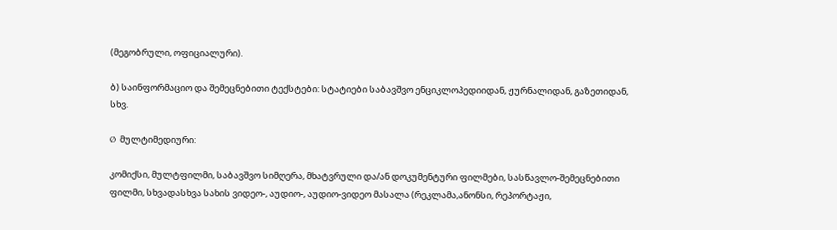(მეგობრული, ოფიციალური).

ბ) საინფორმაციო და შემეცნებითი ტექსტები: სტატიები საბავშვო ენციკლოპედიიდან, ჟურნალიდან, გაზეთიდან, სხვ.

Ø  მულტიმედიური:

კომიქსი, მულტფილმი, საბავშვო სიმღერა, მხატვრული და/ან დოკუმენტური ფილმები, სასწავლო-შემეცნებითი ფილმი, სხვადასხვა სახის ვიდეო-, აუდიო-, აუდიო-ვიდეო მასალა (რეკლამა,ანონსი, რეპორტაჟი,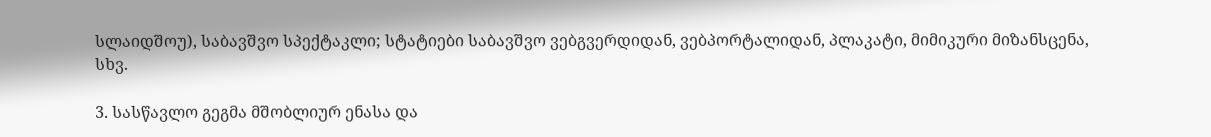სლაიდშოუ), საბავშვო სპექტაკლი; სტატიები საბავშვო ვებგვერდიდან, ვებპორტალიდან, პლაკატი, მიმიკური მიზანსცენა, სხვ.

3. სასწავლო გეგმა მშობლიურ ენასა და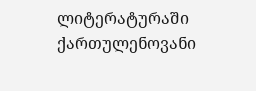ლიტერატურაში  ქართულენოვანი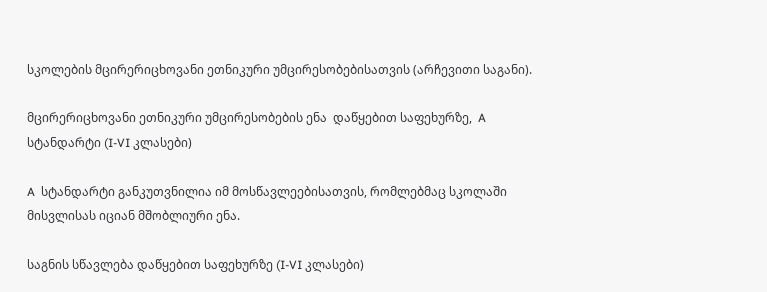სკოლების მცირერიცხოვანი ეთნიკური უმცირესობებისათვის (არჩევითი საგანი).

მცირერიცხოვანი ეთნიკური უმცირესობების ენა  დაწყებით საფეხურზე,  A სტანდარტი (I-VI კლასები)

A  სტანდარტი განკუთვნილია იმ მოსწავლეებისათვის, რომლებმაც სკოლაში მისვლისას იციან მშობლიური ენა.

საგნის სწავლება დაწყებით საფეხურზე (I-VI კლასები)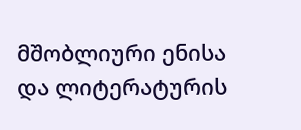მშობლიური ენისა და ლიტერატურის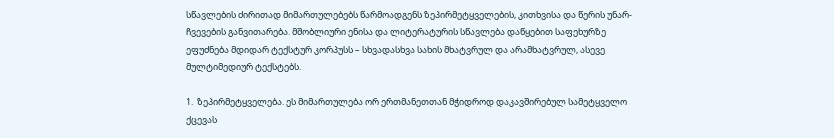სწავლების ძირითად მიმართულებებს წარმოადგენს ზეპირმეტყველების, კითხვისა და წერის უნარ-ჩვევების განვითარება. მშობლიური ენისა და ლიტერატურის სწავლება დაწყებით საფეხურზე ეფუძნება მდიდარ ტექსტურ კორპუსს – სხვადასხვა სახის მხატვრულ და არამხატვრულ, ასევე მულტიმედიურ ტექსტებს.

1.  ზეპირმეტყველება. ეს მიმართულება ორ ერთმანეთთან მჭიდროდ დაკავშირებულ სამეტყველო ქცევას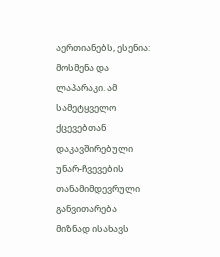აერთიანებს, ესენია: მოსმენა და ლაპარაკი. ამ სამეტყველო ქცევებთან დაკავშირებული  უნარ-ჩვევების თანამიმდევრული განვითარება მიზნად ისახავს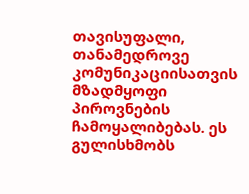თავისუფალი, თანამედროვე კომუნიკაციისათვის მზადმყოფი პიროვნების ჩამოყალიბებას. ეს გულისხმობს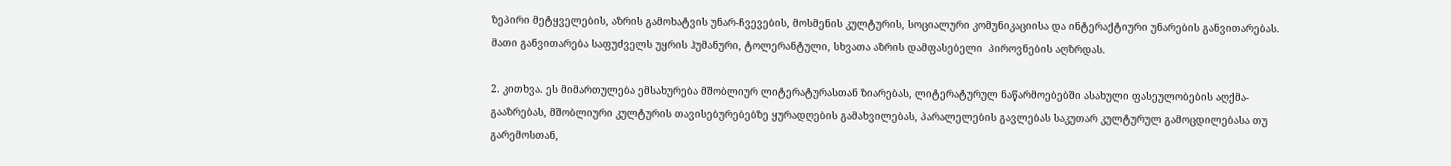ზეპირი მეტყველების, აზრის გამოხატვის უნარ-ჩვევების, მოსმენის კულტურის, სოციალური კომუნიკაციისა და ინტერაქტიური უნარების განვითარებას. მათი განვითარება საფუძველს უყრის ჰუმანური, ტოლერანტული, სხვათა აზრის დამფასებელი  პიროვნების აღზრდას.

2. კითხვა. ეს მიმართულება ემსახურება მშობლიურ ლიტერატურასთან ზიარებას, ლიტერატურულ ნაწარმოებებში ასახული ფასეულობების აღქმა-გააზრებას, მშობლიური კულტურის თავისებურებებზე ყურადღების გამახვილებას, პარალელების გავლებას საკუთარ კულტურულ გამოცდილებასა თუ  გარემოსთან,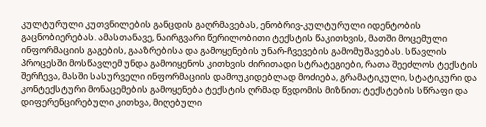კულტურული კუთვნილების განცდის გაღრმავებას, ენობრივ-კულტურული იდენტობის გაცნობიერებას. ამასთანავე, ნაირგვარი წერილობითი ტექსტის წაკითხვის, მათში მოცემული ინფორმაციის გაგების, გააზრებისა და გამოყენების უნარ-ჩვევების გამომუშავებას. სწავლის პროცესში მოსწავლემ უნდა გამოიყენოს კითხვის ძირითადი სტრატეგიები, რათა შეეძლოს ტექსტის შერჩევა, მასში სასურველი ინფორმაციის დამოუკიდებლად მოძიება, გრამატიკული, სტატიკური და კონტექსტური მონაცემების გამოყენება ტექსტის ღრმად წვდომის მიზნით; ტექსტების სწრაფი და დიფერენცირებული კითხვა, მიღებული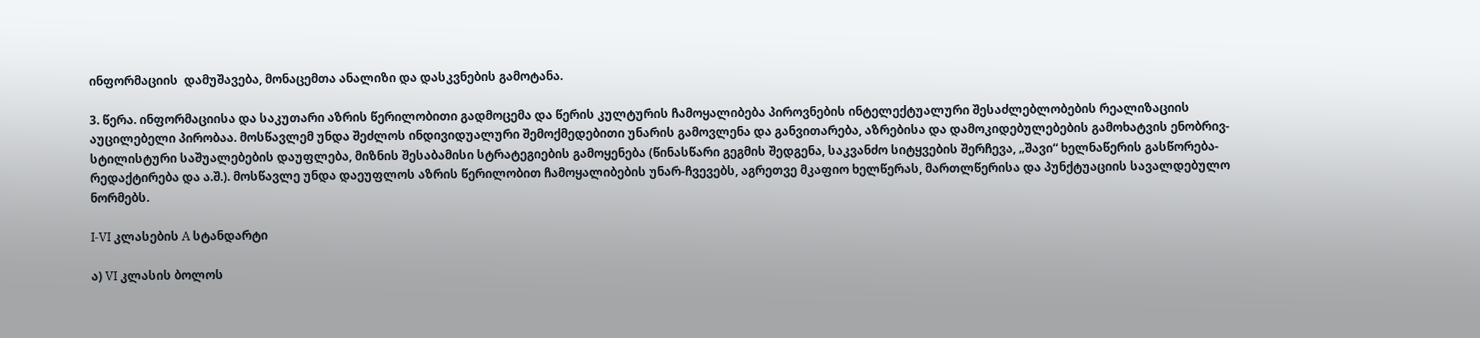ინფორმაციის  დამუშავება, მონაცემთა ანალიზი და დასკვნების გამოტანა.

3. წერა. ინფორმაციისა და საკუთარი აზრის წერილობითი გადმოცემა და წერის კულტურის ჩამოყალიბება პიროვნების ინტელექტუალური შესაძლებლობების რეალიზაციის აუცილებელი პირობაა. მოსწავლემ უნდა შეძლოს ინდივიდუალური შემოქმედებითი უნარის გამოვლენა და განვითარება, აზრებისა და დამოკიდებულებების გამოხატვის ენობრივ-სტილისტური საშუალებების დაუფლება, მიზნის შესაბამისი სტრატეგიების გამოყენება (წინასწარი გეგმის შედგენა, საკვანძო სიტყვების შერჩევა, „შავი“ ხელნაწერის გასწორება-რედაქტირება და ა.შ.). მოსწავლე უნდა დაეუფლოს აზრის წერილობით ჩამოყალიბების უნარ-ჩვევებს, აგრეთვე მკაფიო ხელწერას, მართლწერისა და პუნქტუაციის სავალდებულო ნორმებს.

I-VI კლასების A სტანდარტი

ა) VI კლასის ბოლოს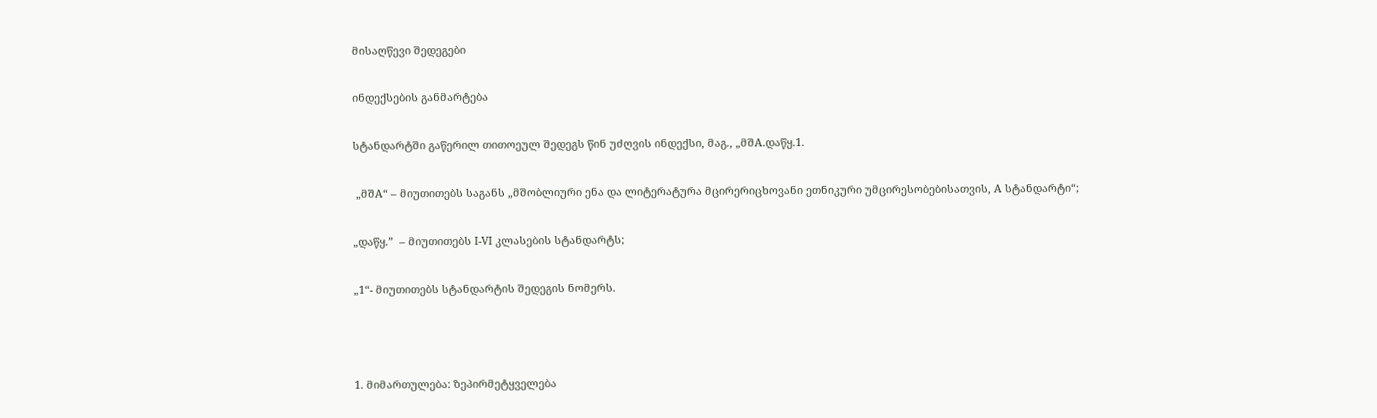მისაღწევი შედეგები

ინდექსების განმარტება

სტანდარტში გაწერილ თითოეულ შედეგს წინ უძღვის ინდექსი, მაგ., „მშA.დაწყ.1.

 „მშA“ – მიუთითებს საგანს „მშობლიური ენა და ლიტერატურა მცირერიცხოვანი ეთნიკური უმცირესობებისათვის, A სტანდარტი“;

„დაწყ.”  – მიუთითებს I-VI კლასების სტანდარტს;

„1“- მიუთითებს სტანდარტის შედეგის ნომერს.



1. მიმართულება: ზეპირმეტყველება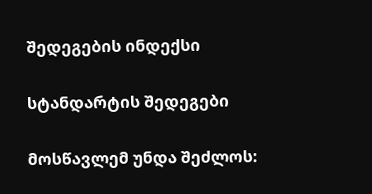შედეგების ინდექსი

სტანდარტის შედეგები

მოსწავლემ უნდა შეძლოს: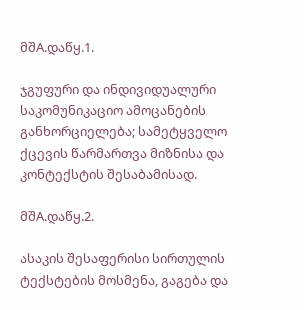მშA.დაწყ.1.

ჯგუფური და ინდივიდუალური საკომუნიკაციო ამოცანების განხორციელება; სამეტყველო ქცევის წარმართვა მიზნისა და კონტექსტის შესაბამისად.

მშA.დაწყ.2.

ასაკის შესაფერისი სირთულის ტექსტების მოსმენა, გაგება და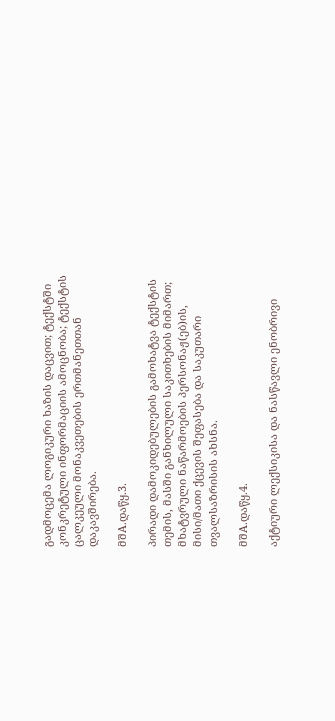გადმოცემა ლოგიკური ხაზის დაცვით; ტექსტში კონკრეტული ინფორმაციის ამოცნობა; ტექსტის ცალკეული მონაკვეთების ერთმანეთთან დაკავშირება.

მშA.დაწყ.3.

პირადი დამოკიდებულების გამოხატვა ტექსტის თემის, მასში განხილული საკითხების მიმართ; მხატვრული ნაწარმოების პერსონაჟ(ებ)ის, მისი/მათი ქცევის შეფასება და საკუთარი თვალსაზრისის ახსნა.

მშA.დაწყ.4.

აქტიური ლექსიკისა და ნასწავლი ენობრივი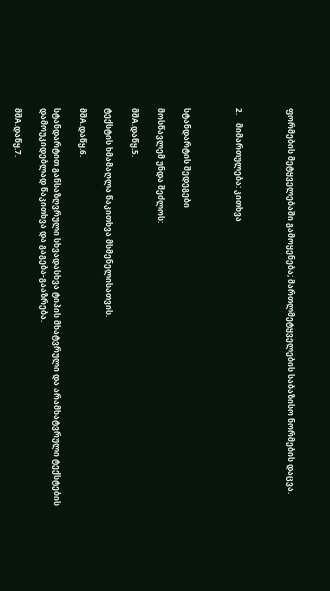ფორმების მეტყველებაში გამოყენება; მართლმეტყველების საბაზისო ნორმების დაცვა.



2.    მიმართულება: კითხვა



სტანდარტის შედეგები

მოსწავლემ უნდა შეძლოს:

მშA.დაწყ.5.

ტექსტის ხმამაღლა წაკითხვა მსმენელისათვის.

მშA.დაწყ.6.

სტანდარტით განსაზღვრული სხვადასხვა ტიპის მხატვრული და არამხატვრული ტექსტების დამოუკიდებლად წაკითხვა და გაგება-გააზრება.

მშA.დაწყ.7.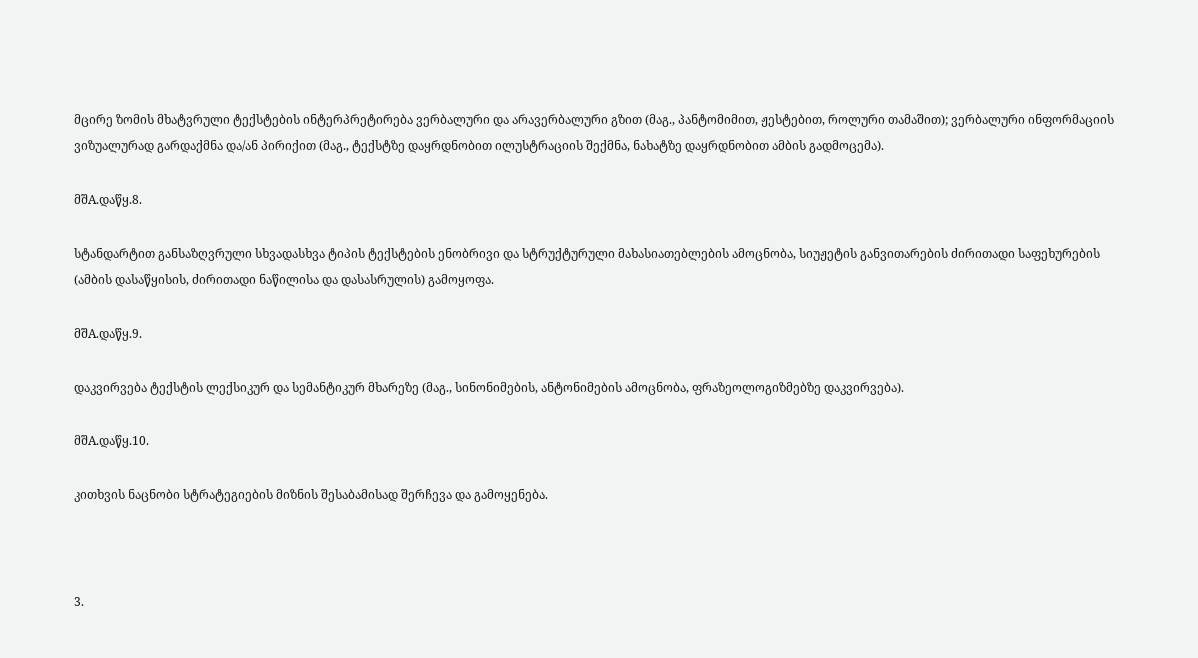მცირე ზომის მხატვრული ტექსტების ინტერპრეტირება ვერბალური და არავერბალური გზით (მაგ., პანტომიმით, ჟესტებით, როლური თამაშით); ვერბალური ინფორმაციის ვიზუალურად გარდაქმნა და/ან პირიქით (მაგ., ტექსტზე დაყრდნობით ილუსტრაციის შექმნა, ნახატზე დაყრდნობით ამბის გადმოცემა).

მშA.დაწყ.8.

სტანდარტით განსაზღვრული სხვადასხვა ტიპის ტექსტების ენობრივი და სტრუქტურული მახასიათებლების ამოცნობა, სიუჟეტის განვითარების ძირითადი საფეხურების (ამბის დასაწყისის, ძირითადი ნაწილისა და დასასრულის) გამოყოფა.

მშA.დაწყ.9.

დაკვირვება ტექსტის ლექსიკურ და სემანტიკურ მხარეზე (მაგ., სინონიმების, ანტონიმების ამოცნობა, ფრაზეოლოგიზმებზე დაკვირვება).

მშA.დაწყ.10.

კითხვის ნაცნობი სტრატეგიების მიზნის შესაბამისად შერჩევა და გამოყენება.



3.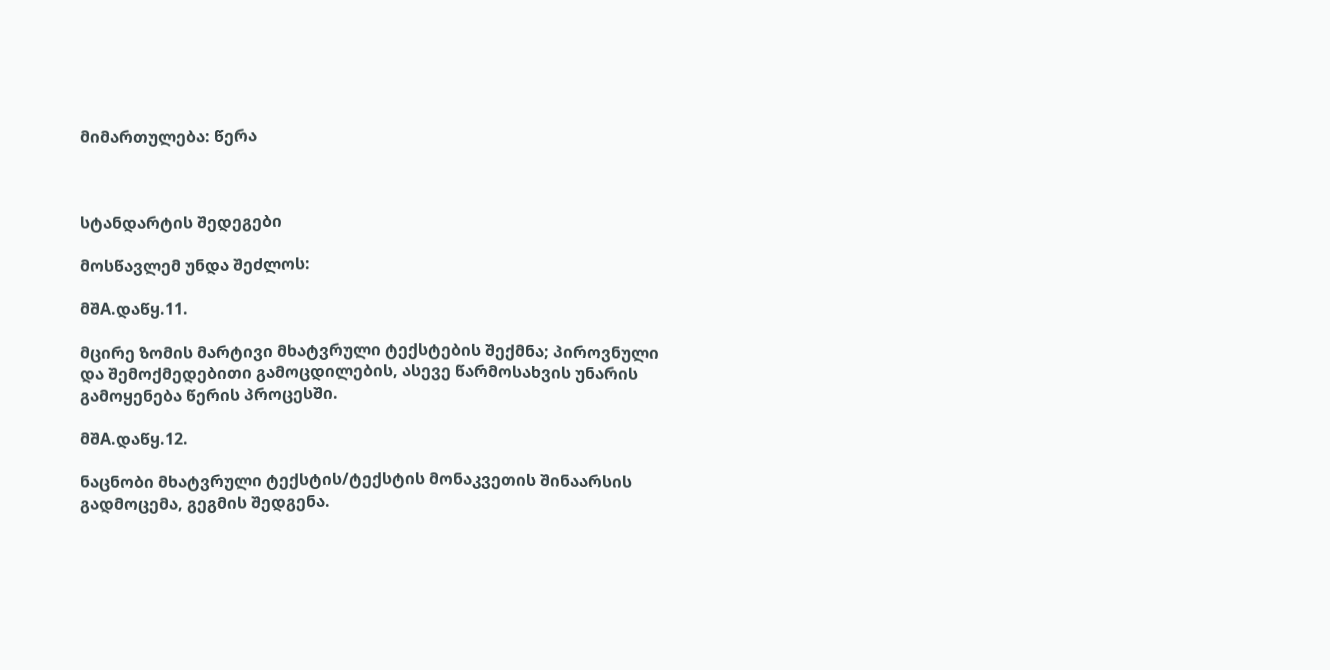მიმართულება: წერა



სტანდარტის შედეგები

მოსწავლემ უნდა შეძლოს:

მშA.დაწყ.11.

მცირე ზომის მარტივი მხატვრული ტექსტების შექმნა; პიროვნული და შემოქმედებითი გამოცდილების, ასევე წარმოსახვის უნარის გამოყენება წერის პროცესში.

მშA.დაწყ.12.

ნაცნობი მხატვრული ტექსტის/ტექსტის მონაკვეთის შინაარსის გადმოცემა, გეგმის შედგენა.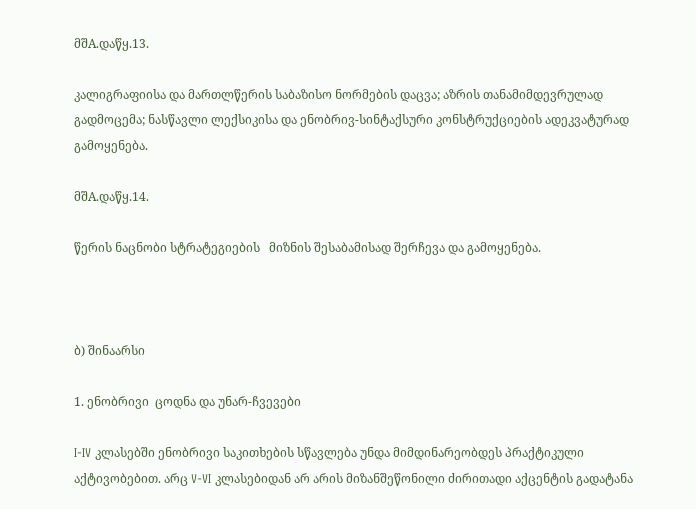მშA.დაწყ.13.

კალიგრაფიისა და მართლწერის საბაზისო ნორმების დაცვა; აზრის თანამიმდევრულად გადმოცემა; ნასწავლი ლექსიკისა და ენობრივ-სინტაქსური კონსტრუქციების ადეკვატურად გამოყენება.

მშA.დაწყ.14.

წერის ნაცნობი სტრატეგიების   მიზნის შესაბამისად შერჩევა და გამოყენება.



ბ) შინაარსი

1. ენობრივი  ცოდნა და უნარ-ჩვევები

I-IV კლასებში ენობრივი საკითხების სწავლება უნდა მიმდინარეობდეს პრაქტიკული აქტივობებით. არც V-VI კლასებიდან არ არის მიზანშეწონილი ძირითადი აქცენტის გადატანა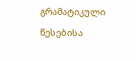გრამატიკული წესებისა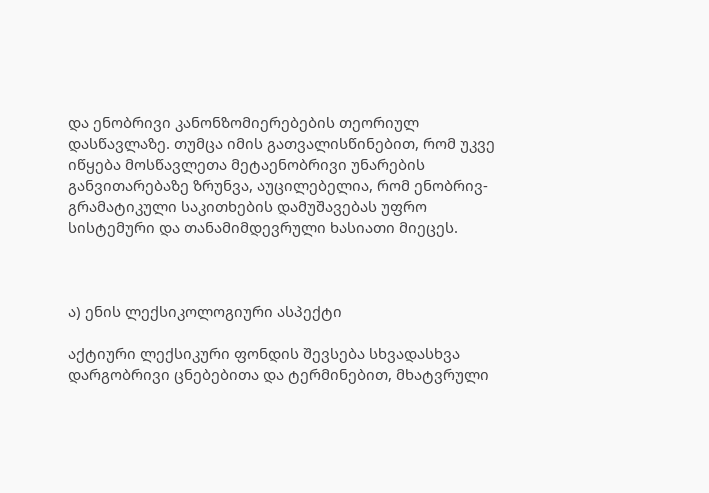და ენობრივი კანონზომიერებების თეორიულ დასწავლაზე. თუმცა იმის გათვალისწინებით, რომ უკვე იწყება მოსწავლეთა მეტაენობრივი უნარების განვითარებაზე ზრუნვა, აუცილებელია, რომ ენობრივ-გრამატიკული საკითხების დამუშავებას უფრო სისტემური და თანამიმდევრული ხასიათი მიეცეს.



ა) ენის ლექსიკოლოგიური ასპექტი

აქტიური ლექსიკური ფონდის შევსება სხვადასხვა დარგობრივი ცნებებითა და ტერმინებით, მხატვრული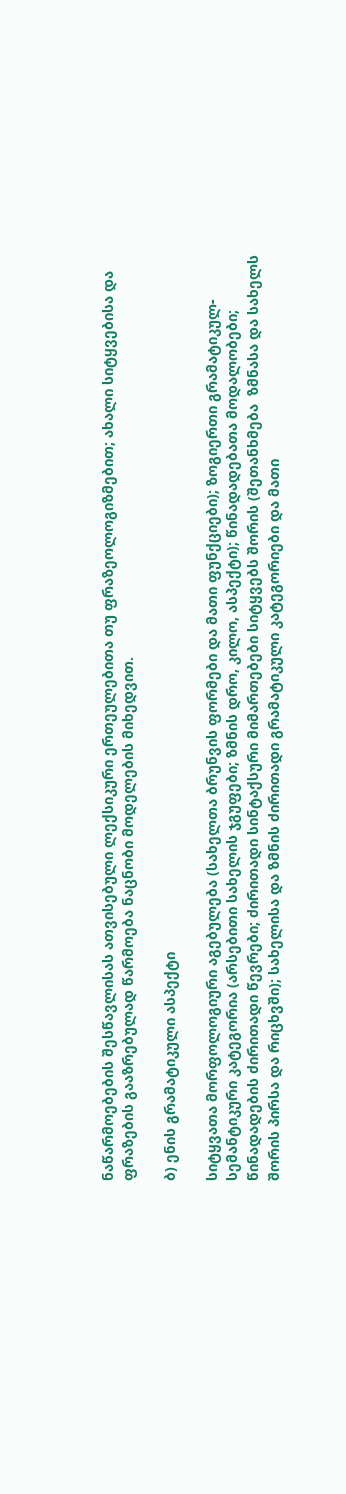ნაწარმოებების შესწავლისას ათვისებული ლექსიკური ერთეულებითა თუ ფრაზეოლოგიზმებით; ახალი სიტყვებისა და ფრაზების გააზრებულად წარმოება ნაცნობი მოდელების მიხედვით.

ბ) ენის გრამატიკული ასპექტი

სიტყვათა მორფოლოგიური აგებულება (სახელთა ბრუნვის ფორმები და მათი ფუნქციები); ზოგიერთი გრამატიკულ-სემანტიკური კატეგორია (არსებითი სახელის ჯგუფები; ზმნის დრო, კილო, ასპექტი); წინადადებათა მოდალობები; წინადადების ძირითადი წევრები; ძირითადი სინტაქსური მიმართებები სიტყვებს შორის (შეთანხმება  ზმნასა და სახელს შორის პირსა და რიცხვში); სახელისა და ზმნის ძირითადი გრამატიკული კატეგორიები და მათი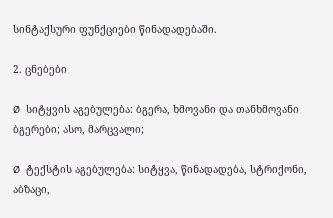სინტაქსური ფუნქციები წინადადებაში.

2. ცნებები

Ø  სიტყვის აგებულება: ბგერა, ხმოვანი და თანხმოვანი ბგერები; ასო, მარცვალი;

Ø  ტექსტის აგებულება: სიტყვა, წინადადება, სტრიქონი, აბზაცი,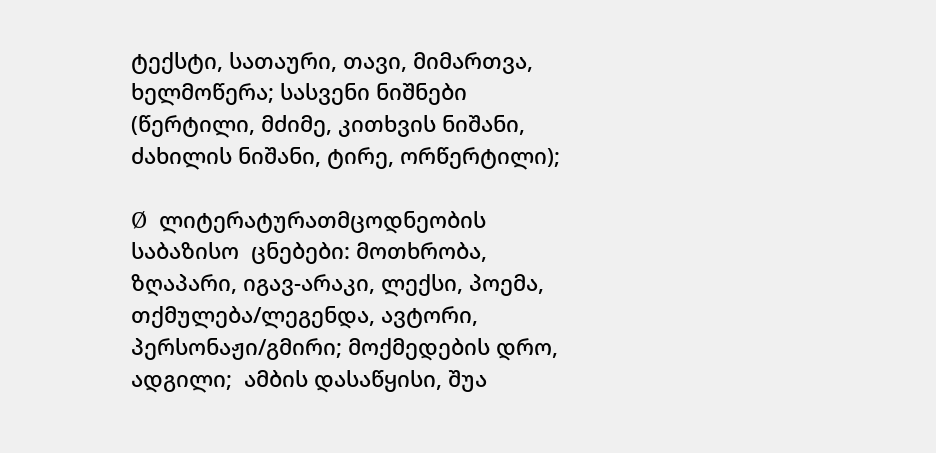ტექსტი, სათაური, თავი, მიმართვა, ხელმოწერა; სასვენი ნიშნები (წერტილი, მძიმე, კითხვის ნიშანი, ძახილის ნიშანი, ტირე, ორწერტილი);

Ø  ლიტერატურათმცოდნეობის საბაზისო  ცნებები: მოთხრობა, ზღაპარი, იგავ-არაკი, ლექსი, პოემა, თქმულება/ლეგენდა, ავტორი, პერსონაჟი/გმირი; მოქმედების დრო, ადგილი;  ამბის დასაწყისი, შუა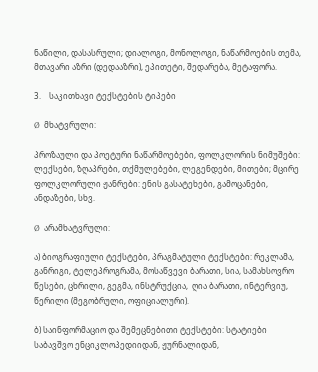ნაწილი, დასასრული; დიალოგი, მონოლოგი, ნაწარმოების თემა, მთავარი აზრი (დედააზრი), ეპითეტი, შედარება, მეტაფორა.

3.    საკითხავი ტექსტების ტიპები

Ø  მხატვრული:

პროზაული და პოეტური ნაწარმოებები, ფოლკლორის ნიმუშები: ლექსები, ზღაპრები, თქმულებები, ლეგენდები, მითები; მცირე ფოლკლორული ჟანრები: ენის გასატეხები, გამოცანები, ანდაზები, სხვ.

Ø  არამხატვრული:

ა) ბიოგრაფიული ტექსტები, პრაგმატული ტექსტები: რეკლამა,  განრიგი, ტელეპროგრამა, მოსაწვევი ბარათი, სია, სამახსოვრო წესები, ცხრილი, გეგმა, ინსტრუქცია,  ღია ბარათი, ინტერვიუ, წერილი (მეგობრული, ოფიციალური).

ბ) საინფორმაციო და შემეცნებითი ტექსტები: სტატიები საბავშვო ენციკლოპედიიდან, ჟურნალიდან,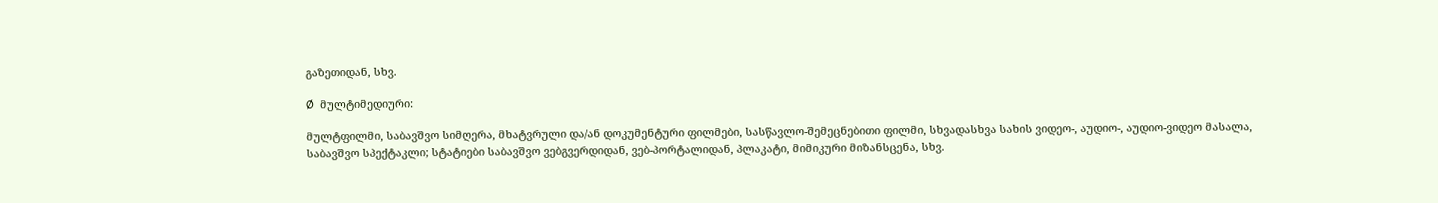გაზეთიდან, სხვ.

Ø  მულტიმედიური:

მულტფილმი, საბავშვო სიმღერა, მხატვრული და/ან დოკუმენტური ფილმები, სასწავლო-შემეცნებითი ფილმი, სხვადასხვა სახის ვიდეო-, აუდიო-, აუდიო-ვიდეო მასალა, საბავშვო სპექტაკლი; სტატიები საბავშვო ვებგვერდიდან, ვებ-პორტალიდან, პლაკატი, მიმიკური მიზანსცენა, სხვ.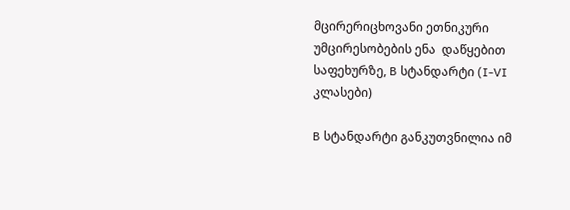მცირერიცხოვანი ეთნიკური უმცირესობების ენა  დაწყებით საფეხურზე, B სტანდარტი (I-VI კლასები)

B სტანდარტი განკუთვნილია იმ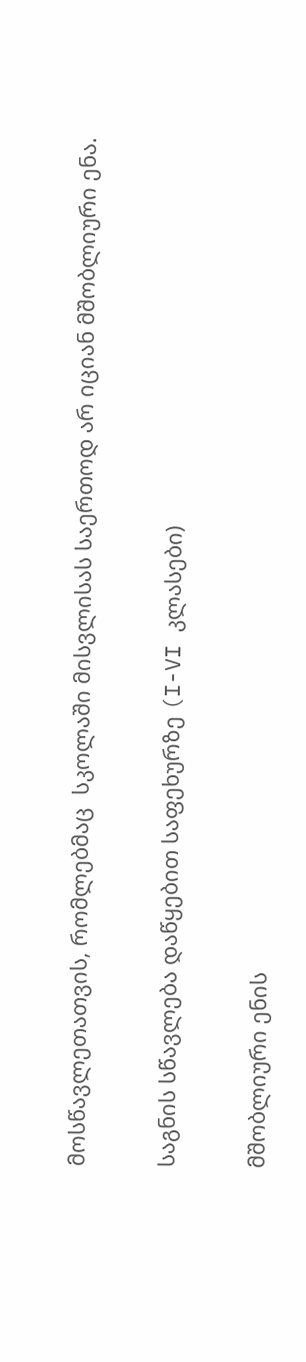მოსწავლეთათვის, რომლებმაც  სკოლაში მისვლისას საერთოდ არ იციან მშობლიური ენა.

საგნის სწავლება დაწყებით საფეხურზე (I-VI კლასები)

მშობლიური ენის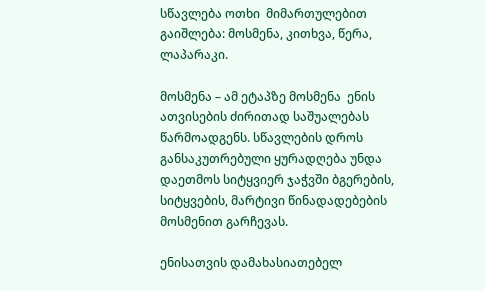სწავლება ოთხი  მიმართულებით გაიშლება: მოსმენა, კითხვა, წერა, ლაპარაკი.

მოსმენა – ამ ეტაპზე მოსმენა  ენის ათვისების ძირითად საშუალებას წარმოადგენს. სწავლების დროს განსაკუთრებული ყურადღება უნდა დაეთმოს სიტყვიერ ჯაჭვში ბგერების, სიტყვების, მარტივი წინადადებების მოსმენით გარჩევას.

ენისათვის დამახასიათებელ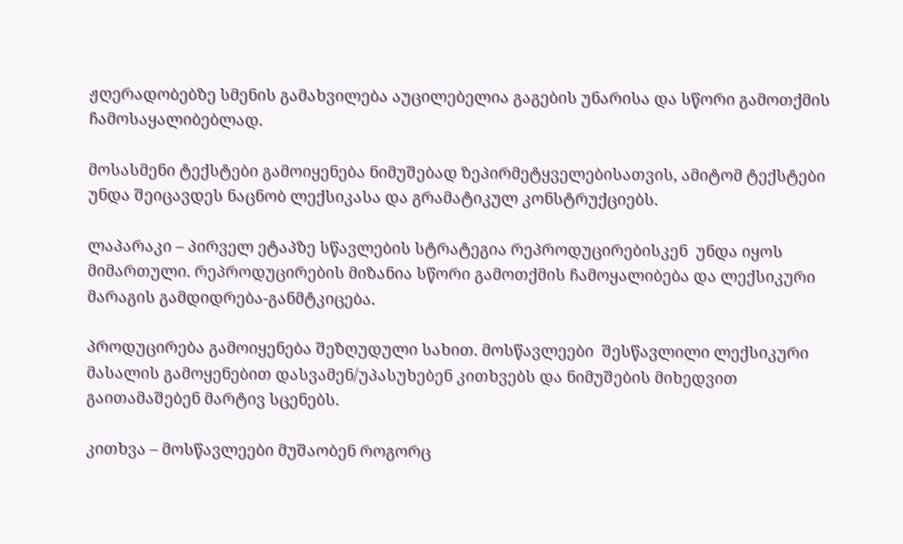ჟღერადობებზე სმენის გამახვილება აუცილებელია გაგების უნარისა და სწორი გამოთქმის ჩამოსაყალიბებლად.

მოსასმენი ტექსტები გამოიყენება ნიმუშებად ზეპირმეტყველებისათვის, ამიტომ ტექსტები  უნდა შეიცავდეს ნაცნობ ლექსიკასა და გრამატიკულ კონსტრუქციებს.

ლაპარაკი – პირველ ეტაპზე სწავლების სტრატეგია რეპროდუცირებისკენ  უნდა იყოს მიმართული. რეპროდუცირების მიზანია სწორი გამოთქმის ჩამოყალიბება და ლექსიკური მარაგის გამდიდრება-განმტკიცება.

პროდუცირება გამოიყენება შეზღუდული სახით. მოსწავლეები  შესწავლილი ლექსიკური მასალის გამოყენებით დასვამენ/უპასუხებენ კითხვებს და ნიმუშების მიხედვით გაითამაშებენ მარტივ სცენებს.

კითხვა – მოსწავლეები მუშაობენ როგორც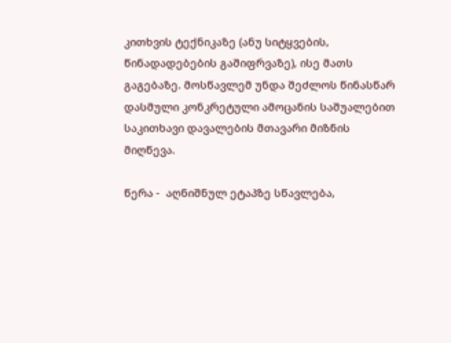კითხვის ტექნიკაზე (ანუ სიტყვების, წინადადებების გაშიფრვაზე), ისე მათს გაგებაზე. მოსწავლემ უნდა შეძლოს წინასწარ დასმული კონკრეტული ამოცანის საშუალებით საკითხავი დავალების მთავარი მიზნის მიღწევა.

წერა -  აღნიშნულ ეტაპზე სწავლება,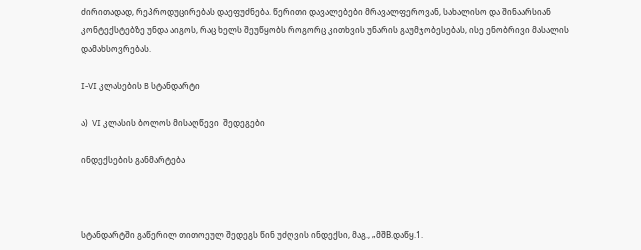ძირითადად, რეპროდუცირებას დაეფუძნება. წერითი დავალებები მრავალფეროვან, სახალისო და შინაარსიან კონტექსტებზე უნდა აიგოს, რაც ხელს შეუწყობს როგორც კითხვის უნარის გაუმჯობესებას, ისე ენობრივი მასალის დამახსოვრებას.

I-VI კლასების B სტანდარტი

ა)  VI კლასის ბოლოს მისაღწევი  შედეგები

ინდექსების განმარტება



სტანდარტში გაწერილ თითოეულ შედეგს წინ უძღვის ინდექსი, მაგ., „მშB.დაწყ.1.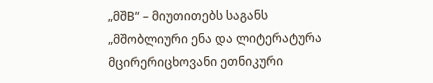„მშB“ – მიუთითებს საგანს „მშობლიური ენა და ლიტერატურა მცირერიცხოვანი ეთნიკური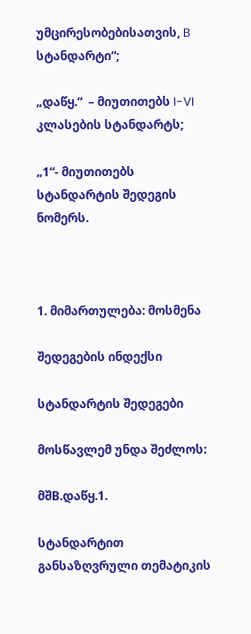უმცირესობებისათვის, B სტანდარტი“;

„დაწყ.“  – მიუთითებს I-VI კლასების სტანდარტს;

„1“- მიუთითებს სტანდარტის შედეგის ნომერს.



1. მიმართულება: მოსმენა

შედეგების ინდექსი

სტანდარტის შედეგები

მოსწავლემ უნდა შეძლოს:

მშB.დაწყ.1.

სტანდარტით განსაზღვრული თემატიკის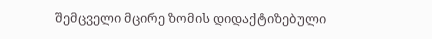შემცველი მცირე ზომის დიდაქტიზებული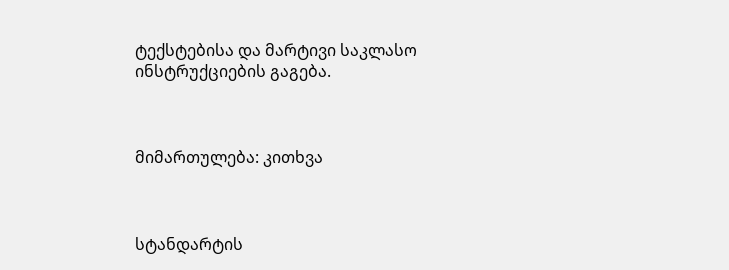ტექსტებისა და მარტივი საკლასო ინსტრუქციების გაგება.



მიმართულება: კითხვა



სტანდარტის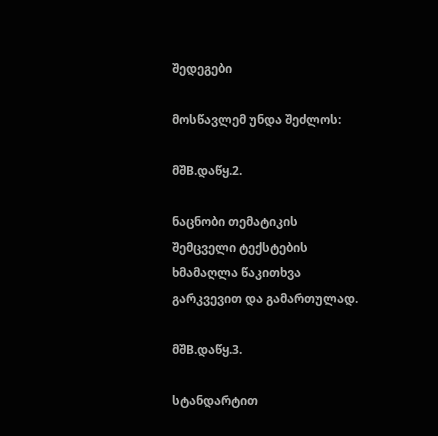შედეგები

მოსწავლემ უნდა შეძლოს:

მშB.დაწყ.2.

ნაცნობი თემატიკის შემცველი ტექსტების ხმამაღლა წაკითხვა გარკვევით და გამართულად.

მშB.დაწყ.3.

სტანდარტით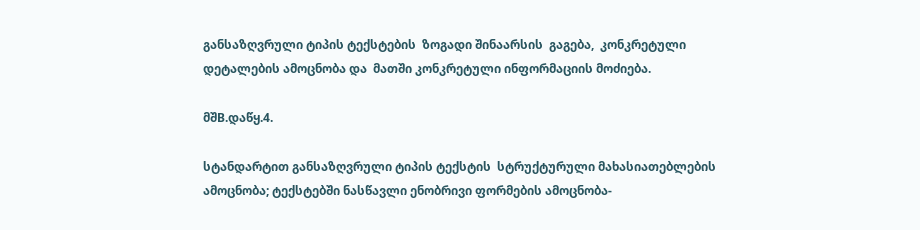განსაზღვრული ტიპის ტექსტების  ზოგადი შინაარსის  გაგება,  კონკრეტული დეტალების ამოცნობა და  მათში კონკრეტული ინფორმაციის მოძიება.

მშB.დაწყ.4.

სტანდარტით განსაზღვრული ტიპის ტექსტის  სტრუქტურული მახასიათებლების ამოცნობა; ტექსტებში ნასწავლი ენობრივი ფორმების ამოცნობა-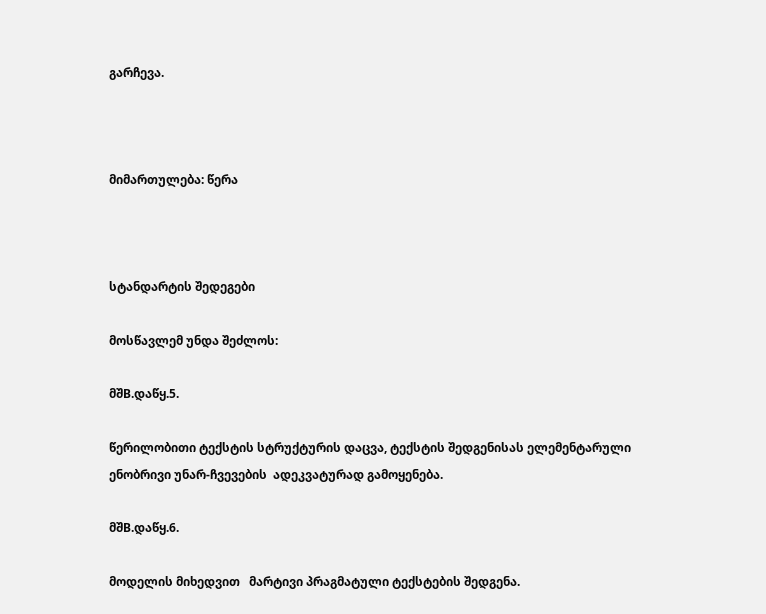გარჩევა.



მიმართულება: წერა



სტანდარტის შედეგები

მოსწავლემ უნდა შეძლოს:

მშB.დაწყ.5.

წერილობითი ტექსტის სტრუქტურის დაცვა, ტექსტის შედგენისას ელემენტარული ენობრივი უნარ-ჩვევების  ადეკვატურად გამოყენება.

მშB.დაწყ.6.

მოდელის მიხედვით   მარტივი პრაგმატული ტექსტების შედგენა.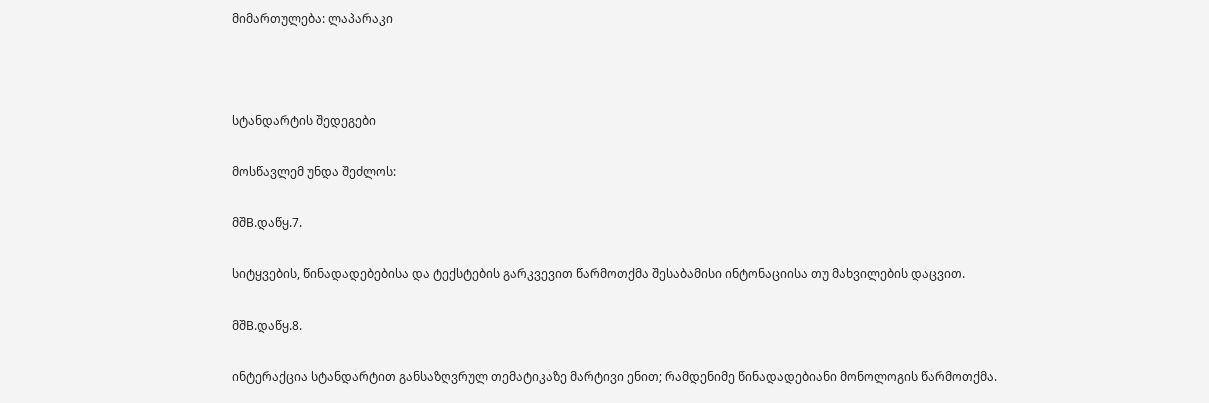მიმართულება: ლაპარაკი



სტანდარტის შედეგები

მოსწავლემ უნდა შეძლოს:

მშB.დაწყ.7.

სიტყვების, წინადადებებისა და ტექსტების გარკვევით წარმოთქმა შესაბამისი ინტონაციისა თუ მახვილების დაცვით.

მშB.დაწყ.8.

ინტერაქცია სტანდარტით განსაზღვრულ თემატიკაზე მარტივი ენით; რამდენიმე წინადადებიანი მონოლოგის წარმოთქმა.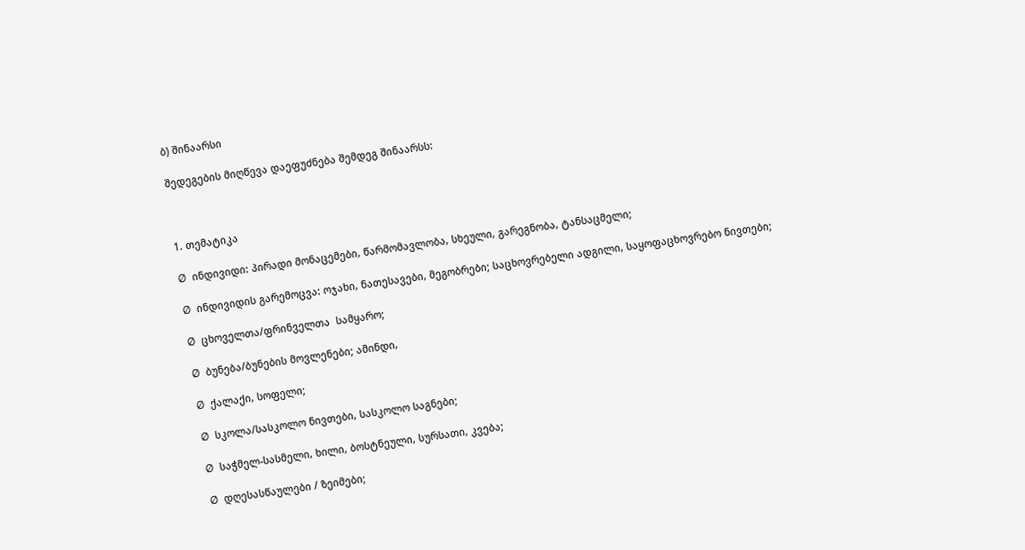ბ) შინაარსი

შედეგების მიღწევა დაეფუძნება შემდეგ შინაარსს:



1. თემატიკა

Ø  ინდივიდი: პირადი მონაცემები, წარმომავლობა, სხეული, გარეგნობა, ტანსაცმელი;

Ø  ინდივიდის გარემოცვა: ოჯახი, ნათესავები, მეგობრები; საცხოვრებელი ადგილი, საყოფაცხოვრებო ნივთები;

Ø  ცხოველთა/ფრინველთა  სამყარო;

Ø  ბუნება/ბუნების მოვლენები; ამინდი,

Ø  ქალაქი, სოფელი;

Ø  სკოლა/სასკოლო ნივთები, სასკოლო საგნები;

Ø  საჭმელ-სასმელი, ხილი, ბოსტნეული, სურსათი, კვება;

Ø  დღესასწაულები / ზეიმები;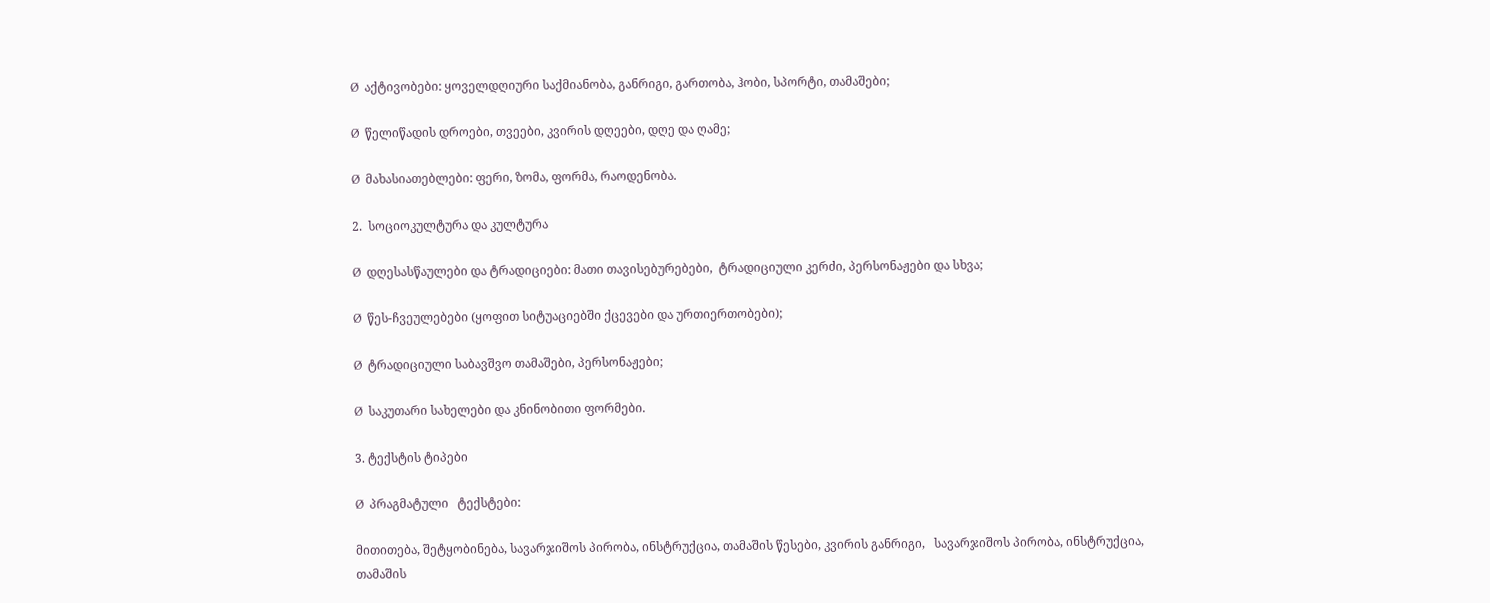Ø  აქტივობები: ყოველდღიური საქმიანობა, განრიგი, გართობა, ჰობი, სპორტი, თამაშები;

Ø  წელიწადის დროები, თვეები, კვირის დღეები, დღე და ღამე;

Ø  მახასიათებლები: ფერი, ზომა, ფორმა, რაოდენობა.

2.  სოციოკულტურა და კულტურა

Ø  დღესასწაულები და ტრადიციები: მათი თავისებურებები,  ტრადიციული კერძი, პერსონაჟები და სხვა;

Ø  წეს-ჩვეულებები (ყოფით სიტუაციებში ქცევები და ურთიერთობები);

Ø  ტრადიციული საბავშვო თამაშები, პერსონაჟები;

Ø  საკუთარი სახელები და კნინობითი ფორმები.

3. ტექსტის ტიპები

Ø  პრაგმატული   ტექსტები:

მითითება, შეტყობინება, სავარჯიშოს პირობა, ინსტრუქცია, თამაშის წესები, კვირის განრიგი,   სავარჯიშოს პირობა, ინსტრუქცია, თამაშის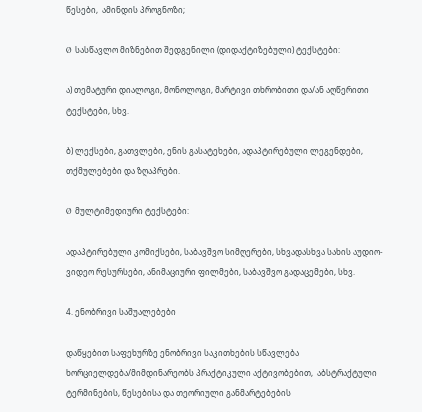წესები,  ამინდის პროგნოზი;

Ø  სასწავლო მიზნებით შედგენილი (დიდაქტიზებული) ტექსტები:

ა) თემატური დიალოგი, მონოლოგი, მარტივი თხრობითი და/ან აღწერითი ტექსტები, სხვ.

ბ) ლექსები, გათვლები, ენის გასატეხები, ადაპტირებული ლეგენდები, თქმულებები და ზღაპრები.

Ø  მულტიმედიური ტექსტები:

ადაპტირებული კომიქსები, საბავშვო სიმღერები, სხვადასხვა სახის აუდიო-ვიდეო რესურსები, ანიმაციური ფილმები, საბავშვო გადაცემები, სხვ.

4. ენობრივი საშუალებები

დაწყებით საფეხურზე ენობრივი საკითხების სწავლება ხორციელდება/მიმდინარეობს პრაქტიკული აქტივობებით,  აბსტრაქტული ტერმინების, წესებისა და თეორიული განმარტებების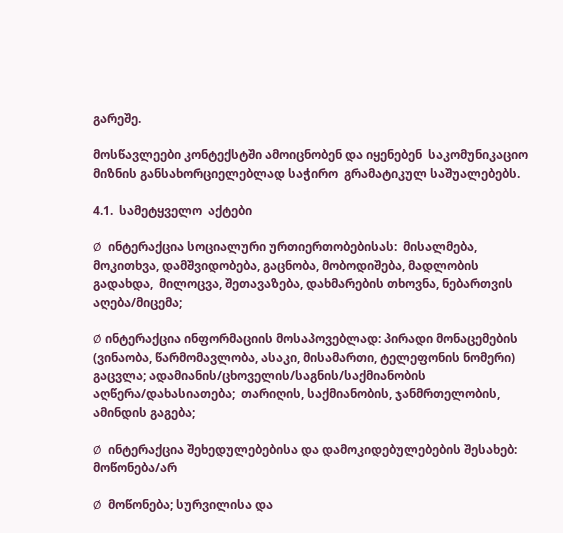გარეშე.

მოსწავლეები კონტექსტში ამოიცნობენ და იყენებენ  საკომუნიკაციო  მიზნის განსახორციელებლად საჭირო  გრამატიკულ საშუალებებს.

4.1.  სამეტყველო  აქტები

Ø  ინტერაქცია სოციალური ურთიერთობებისას:  მისალმება, მოკითხვა, დამშვიდობება, გაცნობა, მობოდიშება, მადლობის გადახდა,  მილოცვა, შეთავაზება, დახმარების თხოვნა, ნებართვის აღება/მიცემა;

Ø ინტერაქცია ინფორმაციის მოსაპოვებლად: პირადი მონაცემების (ვინაობა, წარმომავლობა, ასაკი, მისამართი, ტელეფონის ნომერი) გაცვლა; ადამიანის/ცხოველის/საგნის/საქმიანობის აღწერა/დახასიათება;  თარიღის, საქმიანობის, ჯანმრთელობის, ამინდის გაგება;

Ø  ინტერაქცია შეხედულებებისა და დამოკიდებულებების შესახებ: მოწონება/არ

Ø  მოწონება; სურვილისა და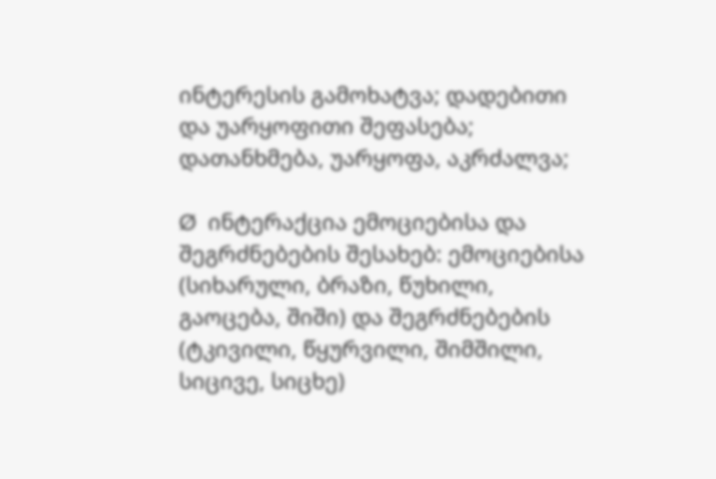ინტერესის გამოხატვა; დადებითი და უარყოფითი შეფასება; დათანხმება, უარყოფა, აკრძალვა;

Ø  ინტერაქცია ემოციებისა და შეგრძნებების შესახებ: ემოციებისა (სიხარული, ბრაზი, წუხილი, გაოცება, შიში) და შეგრძნებების (ტკივილი, წყურვილი, შიმშილი, სიცივე, სიცხე)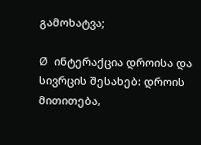გამოხატვა;

Ø  ინტერაქცია დროისა და სივრცის შესახებ: დროის მითითება,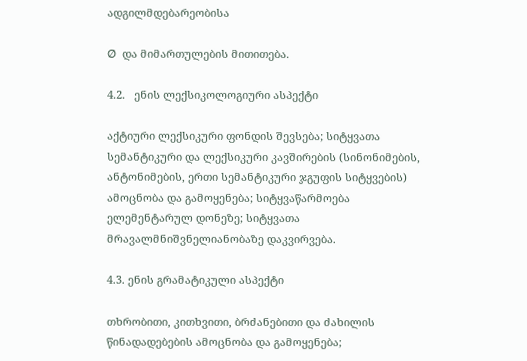ადგილმდებარეობისა

Ø  და მიმართულების მითითება.

4.2.   ენის ლექსიკოლოგიური ასპექტი

აქტიური ლექსიკური ფონდის შევსება; სიტყვათა სემანტიკური და ლექსიკური კავშირების (სინონიმების, ანტონიმების, ერთი სემანტიკური ჯგუფის სიტყვების) ამოცნობა და გამოყენება; სიტყვაწარმოება ელემენტარულ დონეზე; სიტყვათა მრავალმნიშვნელიანობაზე დაკვირვება.

4.3. ენის გრამატიკული ასპექტი

თხრობითი, კითხვითი, ბრძანებითი და ძახილის წინადადებების ამოცნობა და გამოყენება;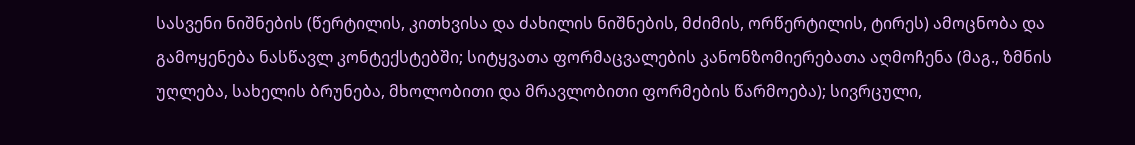სასვენი ნიშნების (წერტილის, კითხვისა და ძახილის ნიშნების, მძიმის, ორწერტილის, ტირეს) ამოცნობა და გამოყენება ნასწავლ კონტექსტებში; სიტყვათა ფორმაცვალების კანონზომიერებათა აღმოჩენა (მაგ., ზმნის უღლება, სახელის ბრუნება, მხოლობითი და მრავლობითი ფორმების წარმოება); სივრცული,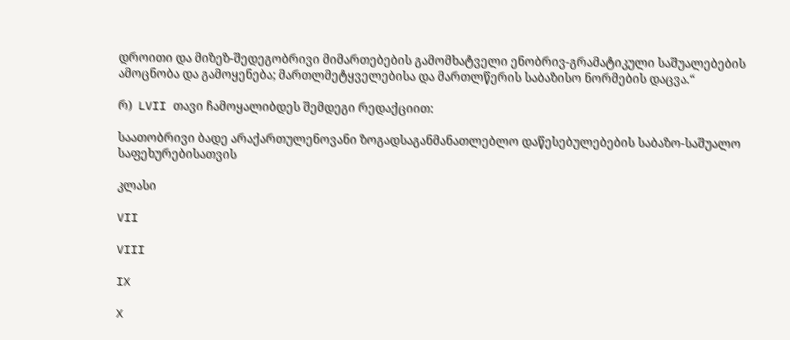დროითი და მიზეზ-შედეგობრივი მიმართებების გამომხატველი ენობრივ-გრამატიკული საშუალებების ამოცნობა და გამოყენება; მართლმეტყველებისა და მართლწერის საბაზისო ნორმების დაცვა.“

რ)  LVII თავი ჩამოყალიბდეს შემდეგი რედაქციით:

საათობრივი ბადე არაქართულენოვანი ზოგადსაგანმანათლებლო დაწესებულებების საბაზო-საშუალო საფეხურებისათვის

კლასი

VII

VIII

IX

X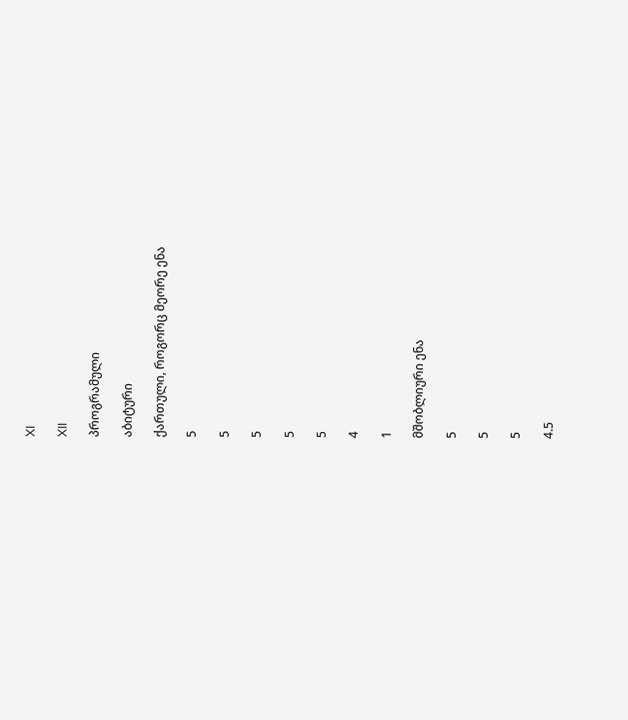XI

XII

პროგრამული

აბიტური

ქართული, როგორც მეორე ენა

5

5

5

5

5

4

1

მშობლიური ენა

5

5

5

4.5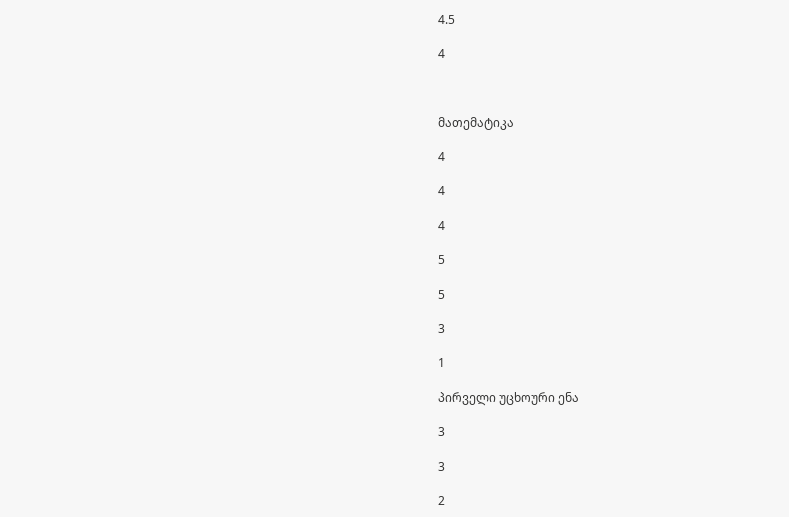4.5

4



მათემატიკა

4

4

4

5

5

3

1

პირველი უცხოური ენა

3

3

2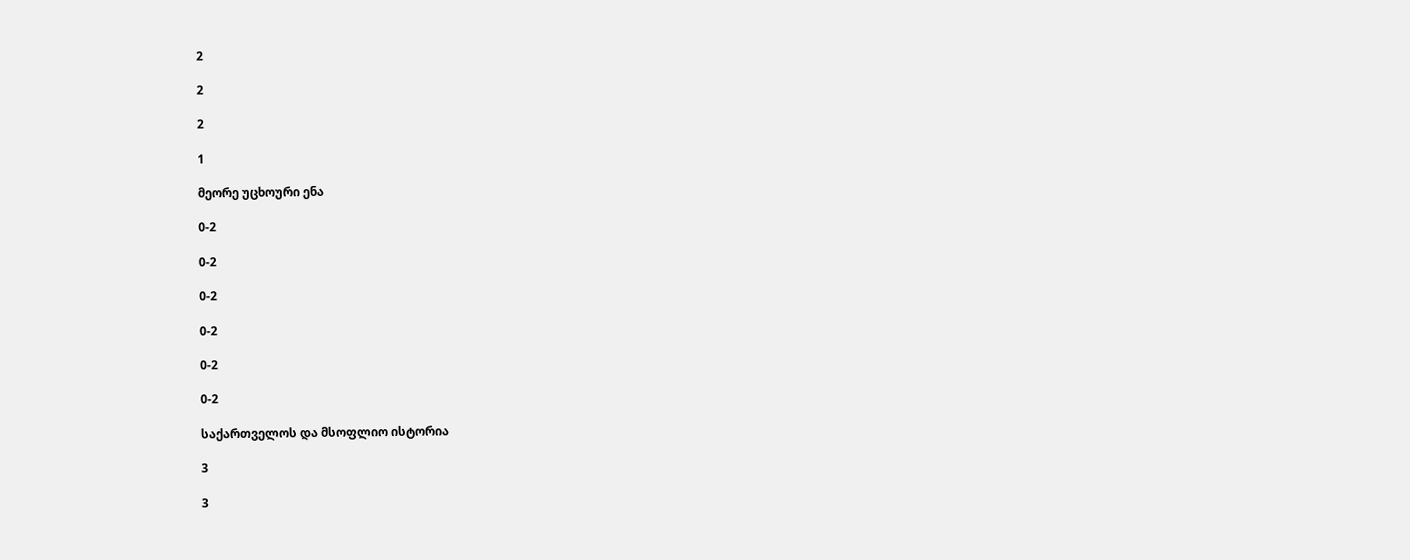2

2

2

1

მეორე უცხოური ენა

0-2

0-2

0-2

0-2

0-2

0-2

საქართველოს და მსოფლიო ისტორია

3

3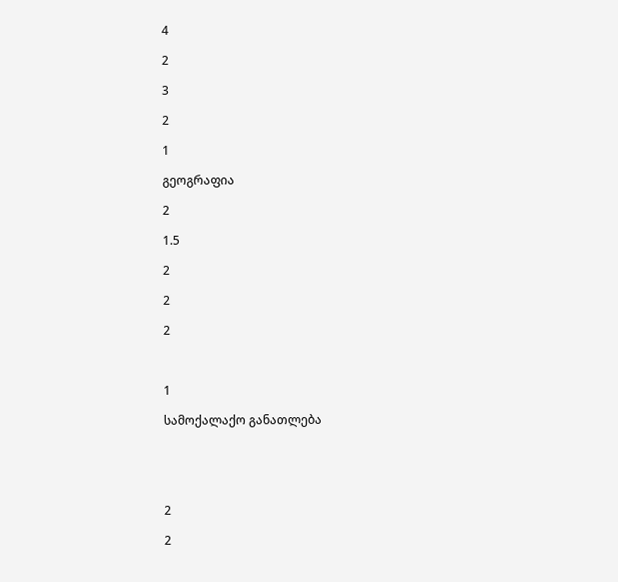4

2

3

2

1

გეოგრაფია

2

1.5

2

2

2



1

სამოქალაქო განათლება





2

2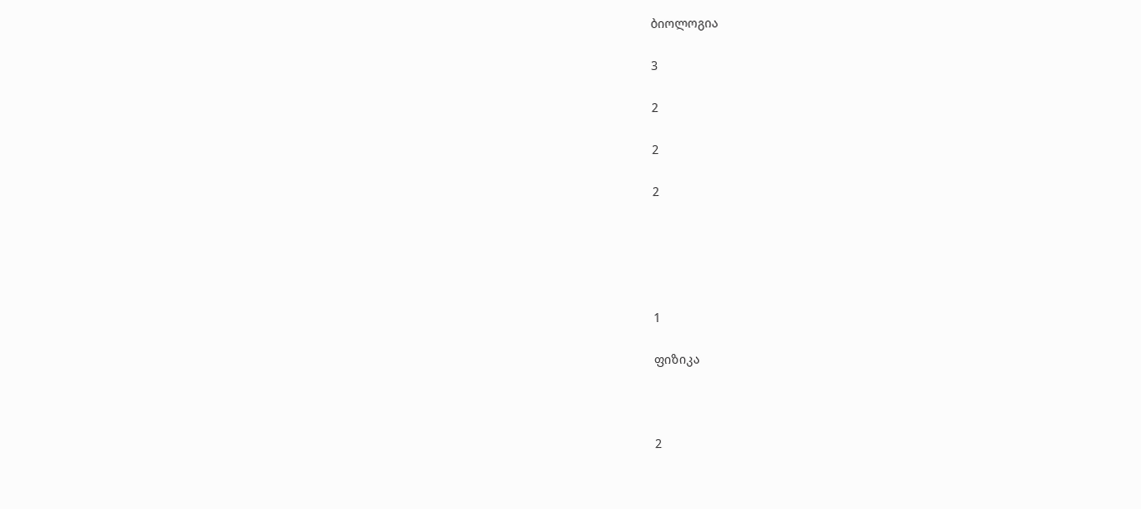ბიოლოგია

3

2

2

2





1

ფიზიკა



2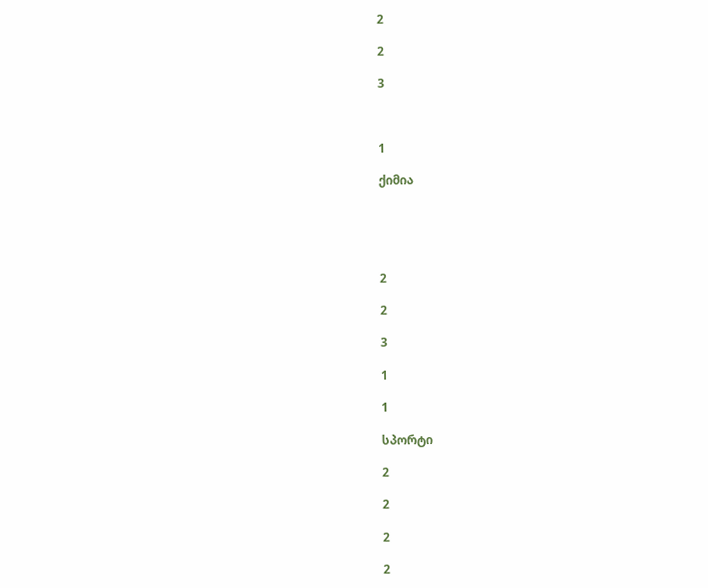2

2

3



1

ქიმია





2

2

3

1

1

სპორტი

2

2

2

2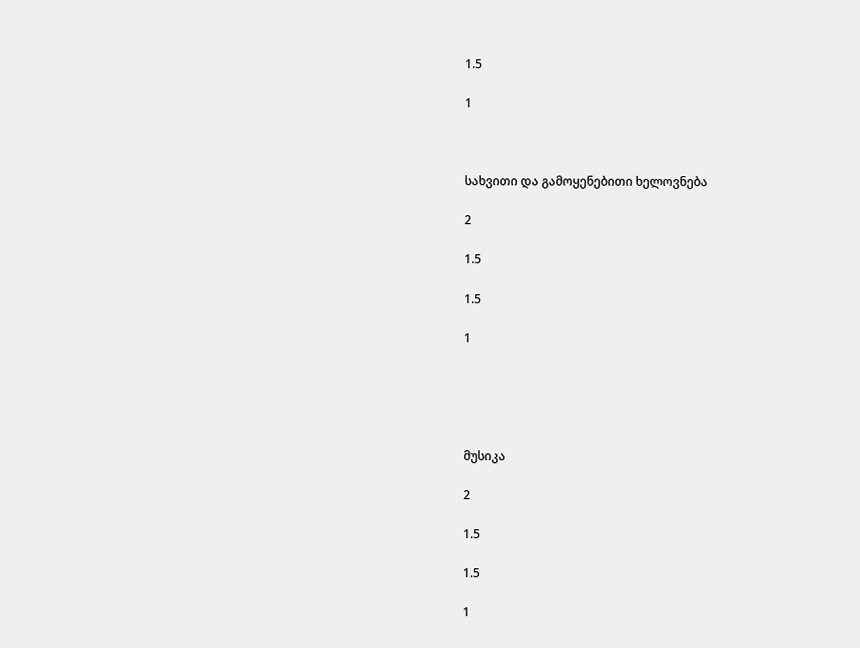1.5

1



სახვითი და გამოყენებითი ხელოვნება

2

1.5

1.5

1





მუსიკა

2

1.5

1.5

1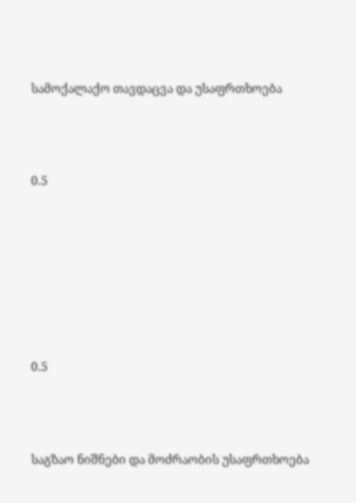სამოქალაქო თავდაცვა და უსაფრთხოება



0.5







0.5



საგზაო ნიშნები და მოძრაობის უსაფრთხოება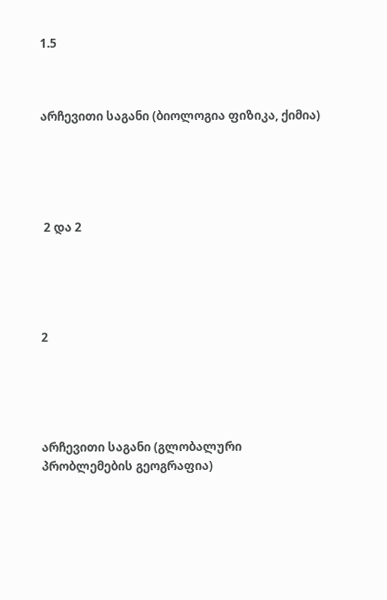1.5



არჩევითი საგანი (ბიოლოგია ფიზიკა, ქიმია)





 2 და 2





2





არჩევითი საგანი (გლობალური პრობლემების გეოგრაფია)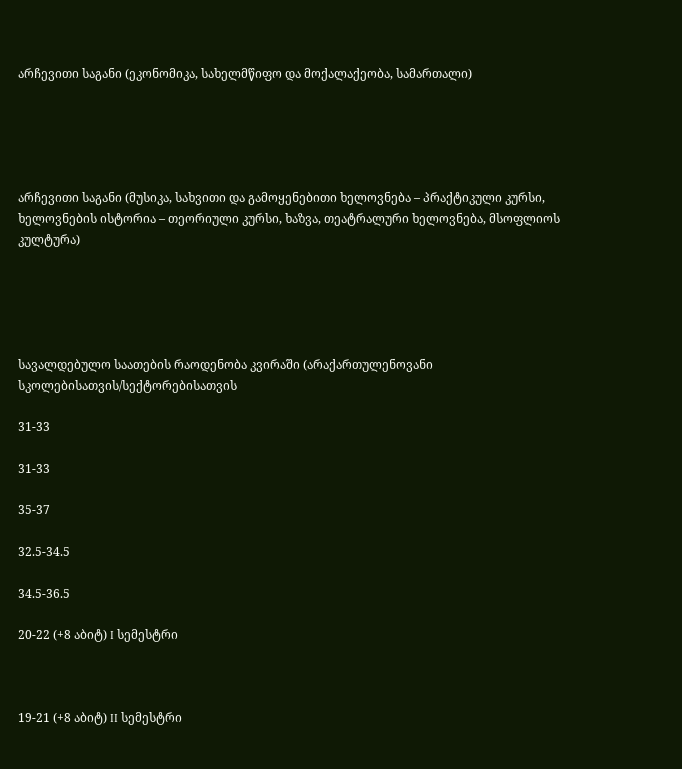არჩევითი საგანი (ეკონომიკა, სახელმწიფო და მოქალაქეობა, სამართალი)





არჩევითი საგანი (მუსიკა, სახვითი და გამოყენებითი ხელოვნება – პრაქტიკული კურსი, ხელოვნების ისტორია – თეორიული კურსი, ხაზვა, თეატრალური ხელოვნება, მსოფლიოს კულტურა)





სავალდებულო საათების რაოდენობა კვირაში (არაქართულენოვანი სკოლებისათვის/სექტორებისათვის

31-33

31-33

35-37

32.5-34.5

34.5-36.5

20-22 (+8 აბიტ) I სემესტრი



19-21 (+8 აბიტ) II სემესტრი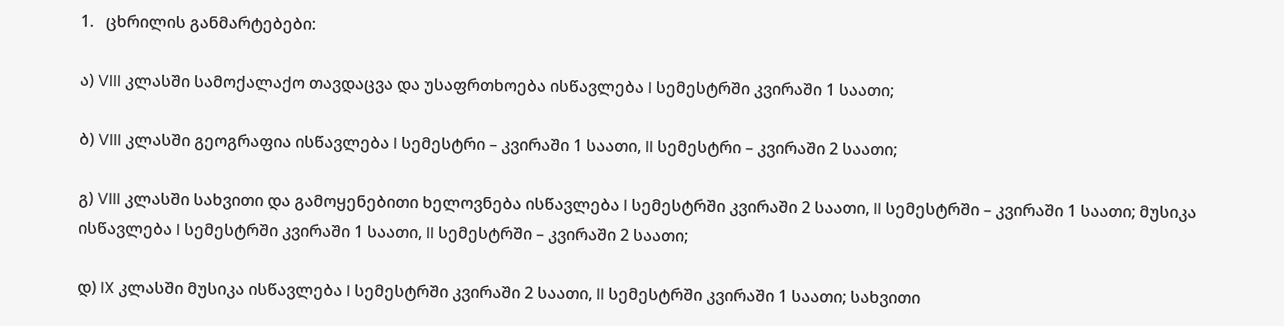1.   ცხრილის განმარტებები:

ა) VIII კლასში სამოქალაქო თავდაცვა და უსაფრთხოება ისწავლება I სემესტრში კვირაში 1 საათი;

ბ) VIII კლასში გეოგრაფია ისწავლება I სემესტრი – კვირაში 1 საათი, II სემესტრი – კვირაში 2 საათი;

გ) VIII კლასში სახვითი და გამოყენებითი ხელოვნება ისწავლება I სემესტრში კვირაში 2 საათი, II სემესტრში – კვირაში 1 საათი; მუსიკა ისწავლება I სემესტრში კვირაში 1 საათი, II სემესტრში – კვირაში 2 საათი;

დ) IX კლასში მუსიკა ისწავლება I სემესტრში კვირაში 2 საათი, II სემესტრში კვირაში 1 საათი; სახვითი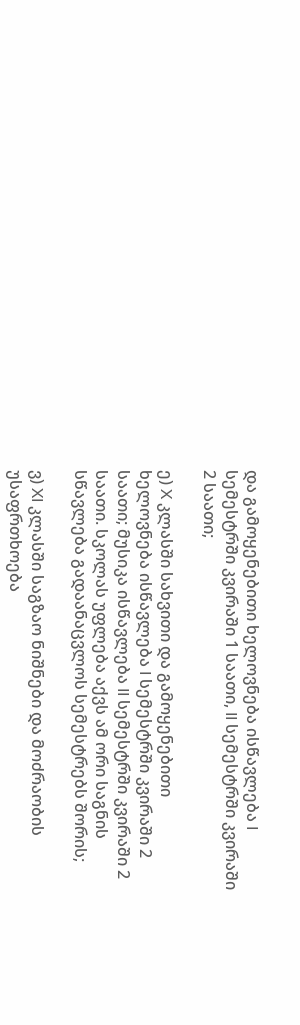და გამოყენებითი ხელოვნება ისწავლება I სემესტრში კვირაში 1 საათი, II სემესტრში კვირაში 2 საათი;

ე) X კლასში სახვითი და გამოყენებითი ხელოვნება ისწავლება I სემესტრში კვირაში 2 საათი; მუსიკა ისწავლება II სემესტრში კვირაში 2 საათი. სკოლას უფლება აქვს ამ ორი საგნის სწავლება გადაანაცვლოს სემესტრებს შორის;

ვ) XI კლასში საგზაო ნიშნები და მოძრაობის უსაფრთხოება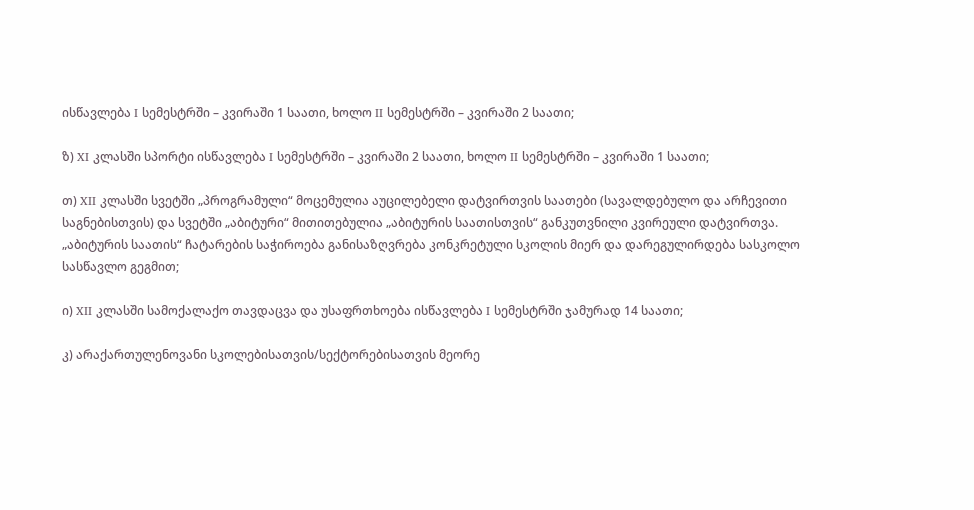ისწავლება I სემესტრში – კვირაში 1 საათი, ხოლო II სემესტრში – კვირაში 2 საათი;

ზ) XI კლასში სპორტი ისწავლება I სემესტრში – კვირაში 2 საათი, ხოლო II სემესტრში – კვირაში 1 საათი;

თ) XII კლასში სვეტში „პროგრამული“ მოცემულია აუცილებელი დატვირთვის საათები (სავალდებულო და არჩევითი საგნებისთვის) და სვეტში „აბიტური“ მითითებულია „აბიტურის საათისთვის“ განკუთვნილი კვირეული დატვირთვა. „აბიტურის საათის“ ჩატარების საჭიროება განისაზღვრება კონკრეტული სკოლის მიერ და დარეგულირდება სასკოლო სასწავლო გეგმით;

ი) XII კლასში სამოქალაქო თავდაცვა და უსაფრთხოება ისწავლება I სემესტრში ჯამურად 14 საათი;

კ) არაქართულენოვანი სკოლებისათვის/სექტორებისათვის მეორე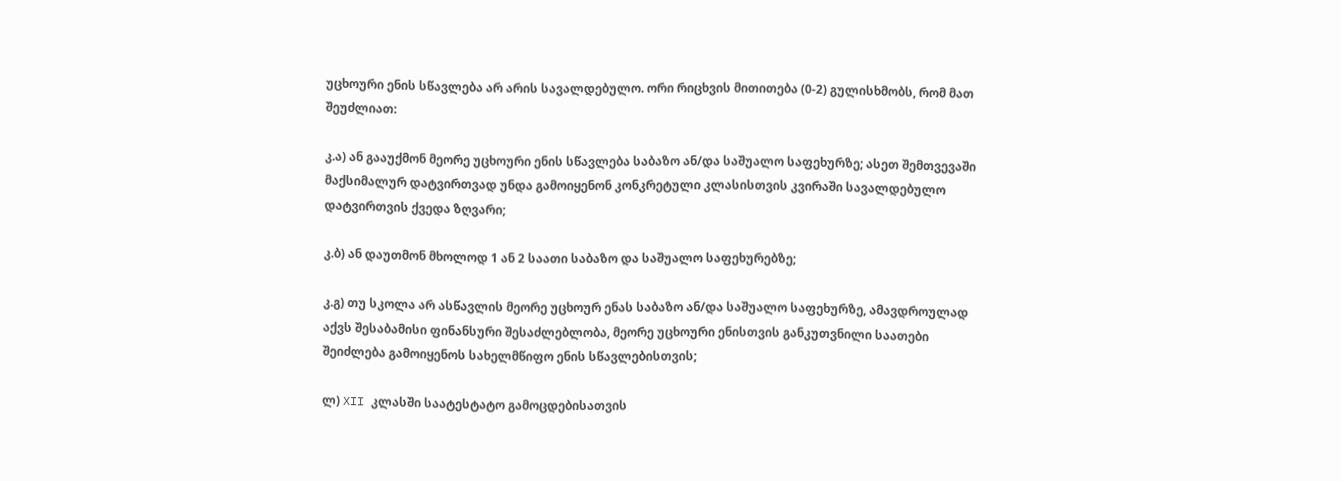უცხოური ენის სწავლება არ არის სავალდებულო. ორი რიცხვის მითითება (0-2) გულისხმობს, რომ მათ შეუძლიათ:

კ.ა) ან გააუქმონ მეორე უცხოური ენის სწავლება საბაზო ან/და საშუალო საფეხურზე; ასეთ შემთვევაში მაქსიმალურ დატვირთვად უნდა გამოიყენონ კონკრეტული კლასისთვის კვირაში სავალდებულო დატვირთვის ქვედა ზღვარი;

კ.ბ) ან დაუთმონ მხოლოდ 1 ან 2 საათი საბაზო და საშუალო საფეხურებზე;

კ.გ) თუ სკოლა არ ასწავლის მეორე უცხოურ ენას საბაზო ან/და საშუალო საფეხურზე, ამავდროულად აქვს შესაბამისი ფინანსური შესაძლებლობა, მეორე უცხოური ენისთვის განკუთვნილი საათები შეიძლება გამოიყენოს სახელმწიფო ენის სწავლებისთვის;

ლ) XII კლასში საატესტატო გამოცდებისათვის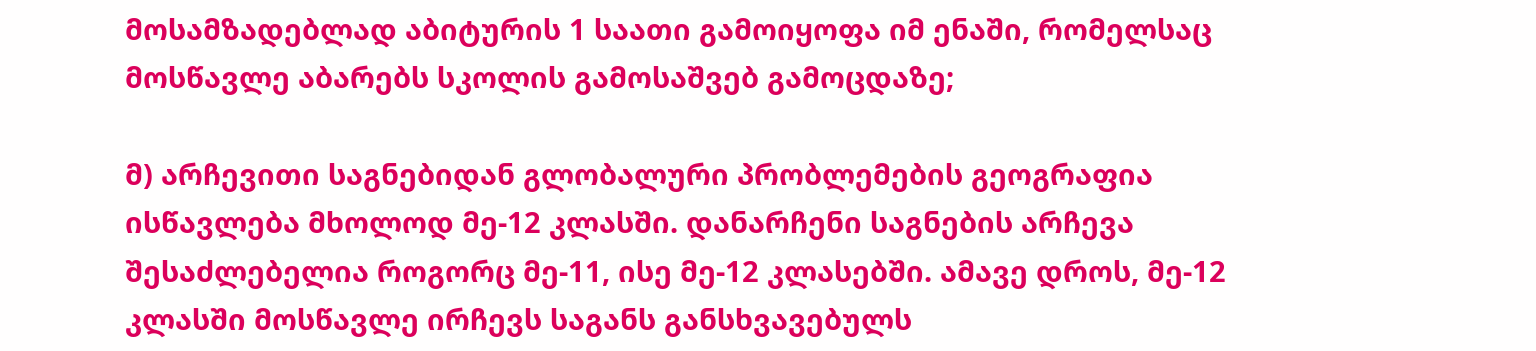მოსამზადებლად აბიტურის 1 საათი გამოიყოფა იმ ენაში, რომელსაც მოსწავლე აბარებს სკოლის გამოსაშვებ გამოცდაზე;

მ) არჩევითი საგნებიდან გლობალური პრობლემების გეოგრაფია ისწავლება მხოლოდ მე-12 კლასში. დანარჩენი საგნების არჩევა შესაძლებელია როგორც მე-11, ისე მე-12 კლასებში. ამავე დროს, მე-12 კლასში მოსწავლე ირჩევს საგანს განსხვავებულს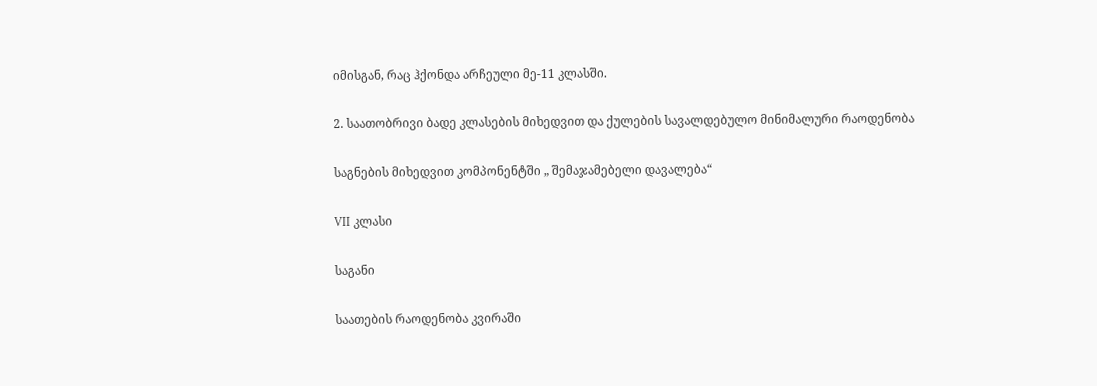იმისგან, რაც ჰქონდა არჩეული მე-11 კლასში.

2. საათობრივი ბადე კლასების მიხედვით და ქულების სავალდებულო მინიმალური რაოდენობა

საგნების მიხედვით კომპონენტში „ შემაჯამებელი დავალება“

VII კლასი

საგანი

საათების რაოდენობა კვირაში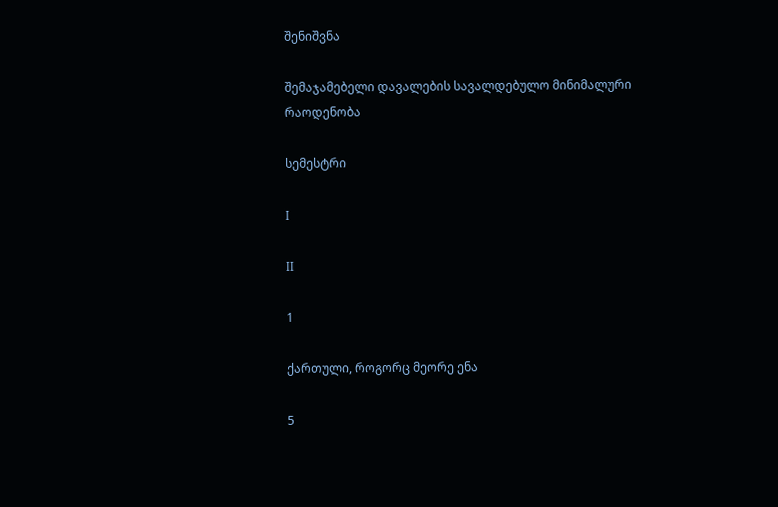შენიშვნა

შემაჯამებელი დავალების სავალდებულო მინიმალური რაოდენობა

სემესტრი

I

II

1

ქართული, როგორც მეორე ენა

5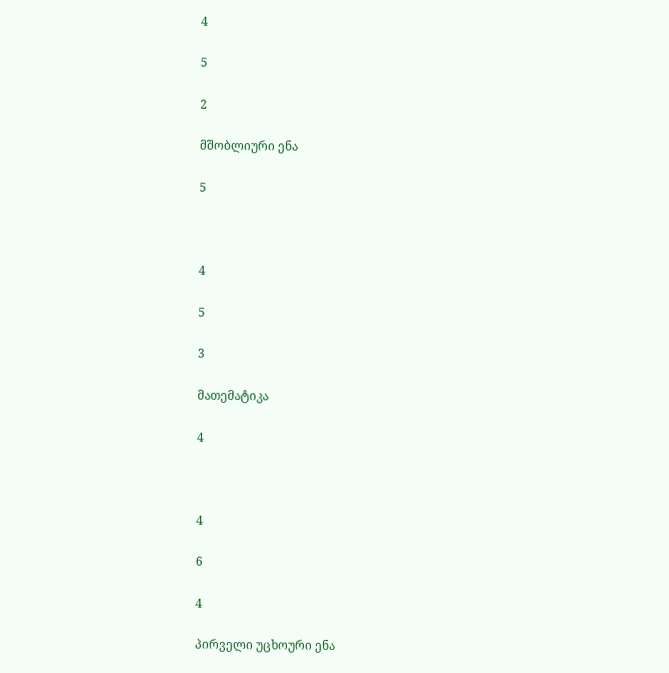4

5

2

მშობლიური ენა

5



4

5

3

მათემატიკა

4



4

6

4

პირველი უცხოური ენა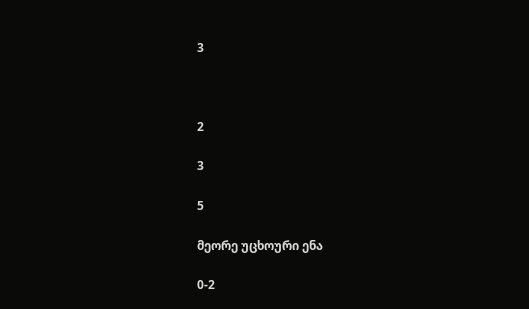3



2

3

5

მეორე უცხოური ენა

0-2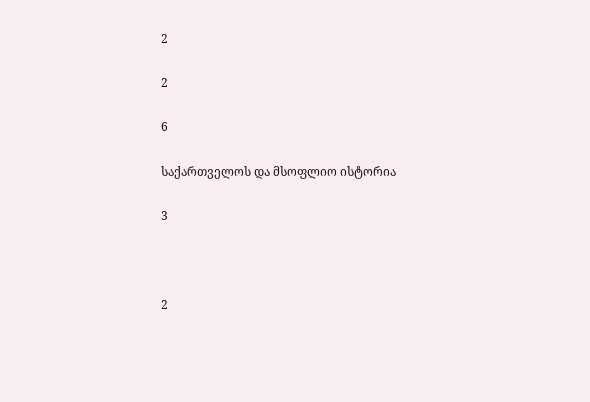2

2

6

საქართველოს და მსოფლიო ისტორია

3



2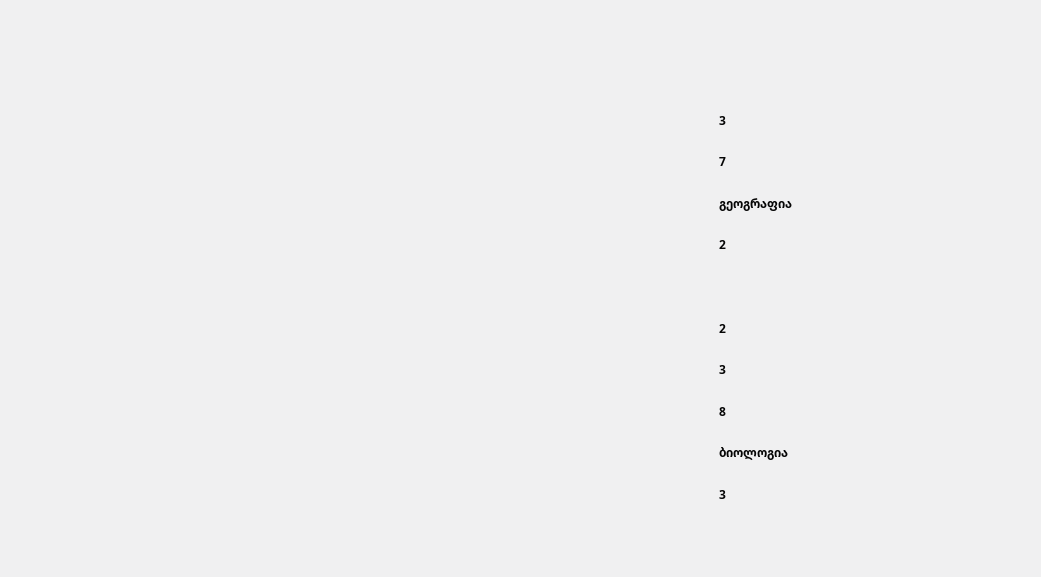3

7

გეოგრაფია

2



2

3

8

ბიოლოგია

3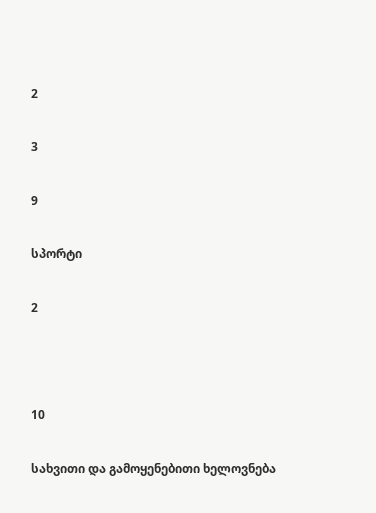2

3

9

სპორტი

2



10

სახვითი და გამოყენებითი ხელოვნება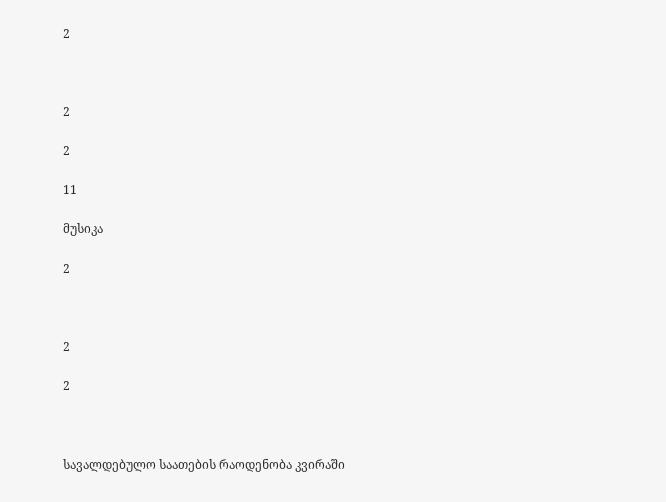2



2

2

11

მუსიკა

2



2

2



სავალდებულო საათების რაოდენობა კვირაში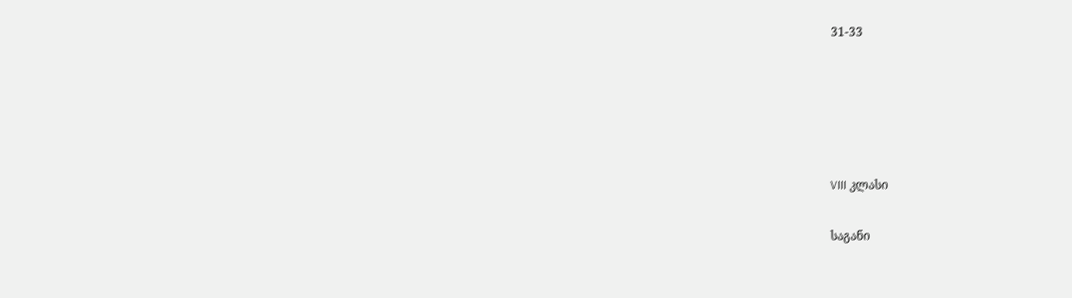31-33





VIII კლასი

საგანი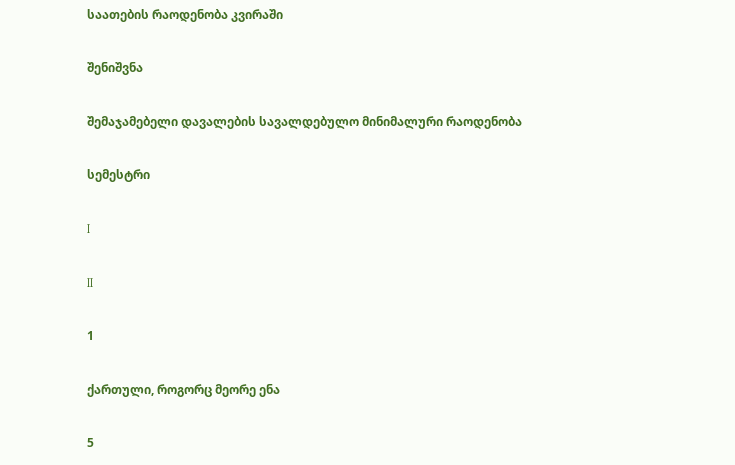საათების რაოდენობა კვირაში

შენიშვნა

შემაჯამებელი დავალების სავალდებულო მინიმალური რაოდენობა

სემესტრი

I

II

1

ქართული, როგორც მეორე ენა

5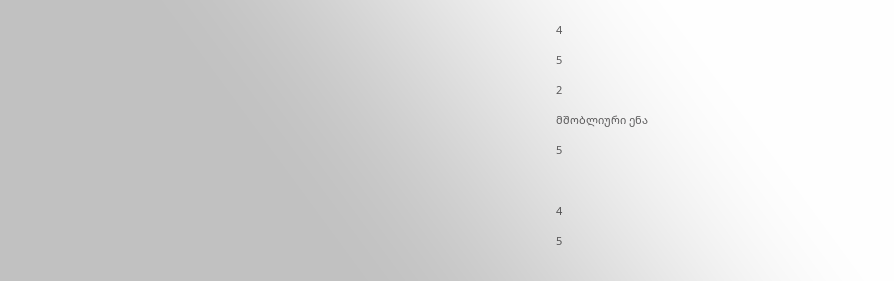4

5

2

მშობლიური ენა

5



4

5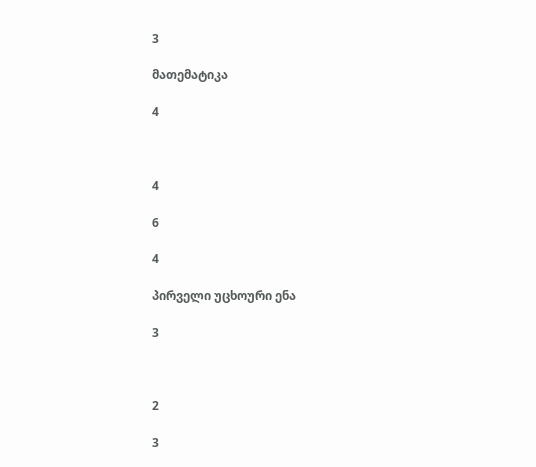3

მათემატიკა

4



4

6

4

პირველი უცხოური ენა

3



2

3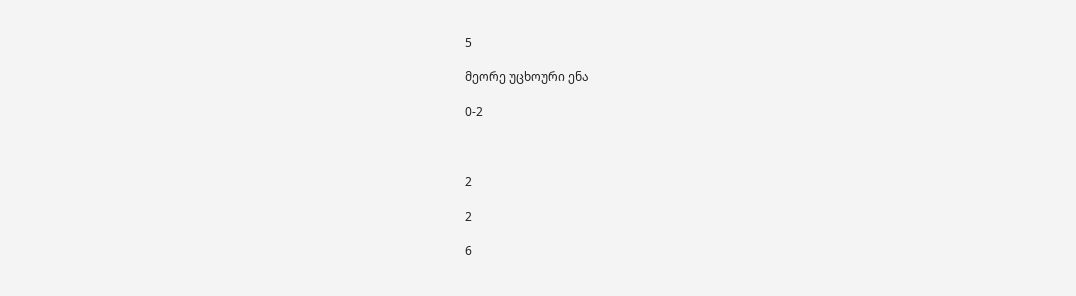5

მეორე უცხოური ენა

0-2



2

2

6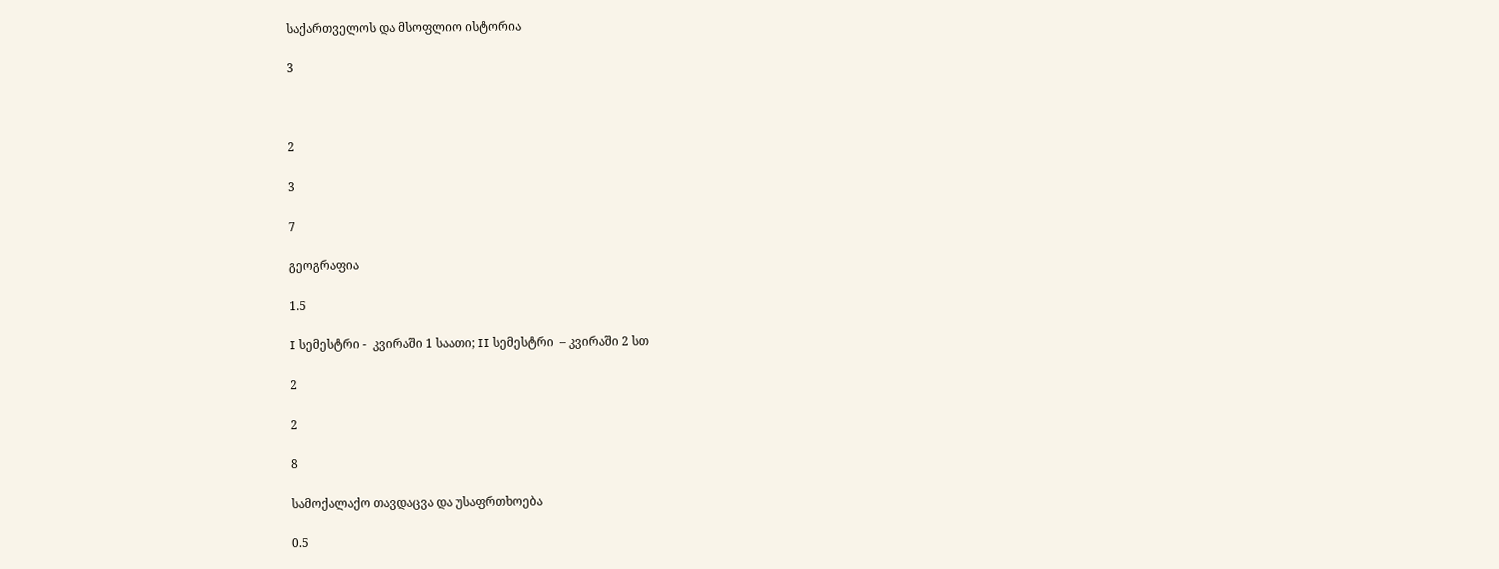საქართველოს და მსოფლიო ისტორია

3



2

3

7

გეოგრაფია

1.5

I სემესტრი -  კვირაში 1 საათი; II სემესტრი  – კვირაში 2 სთ

2

2

8

სამოქალაქო თავდაცვა და უსაფრთხოება

0.5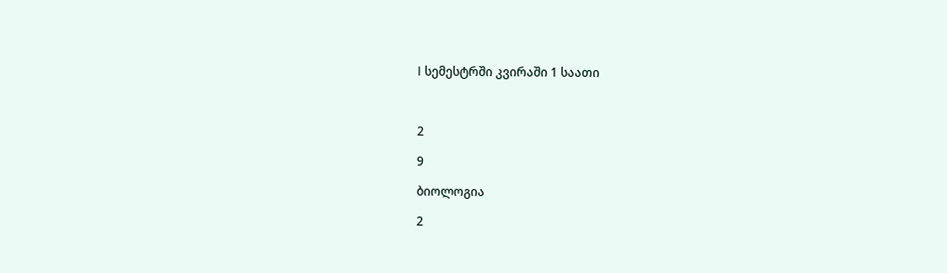I სემესტრში კვირაში 1 საათი



2

9

ბიოლოგია

2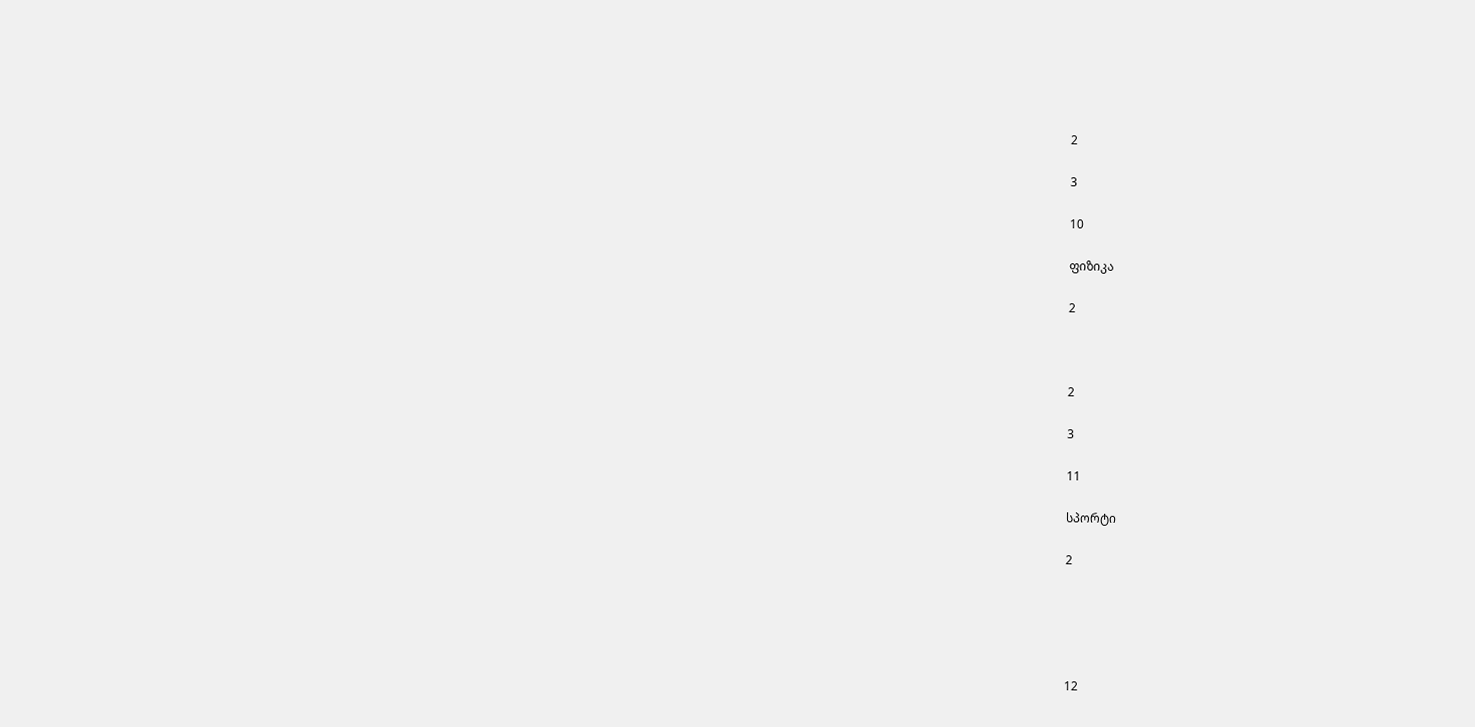2

3

10

ფიზიკა

2



2

3

11

სპორტი

2





12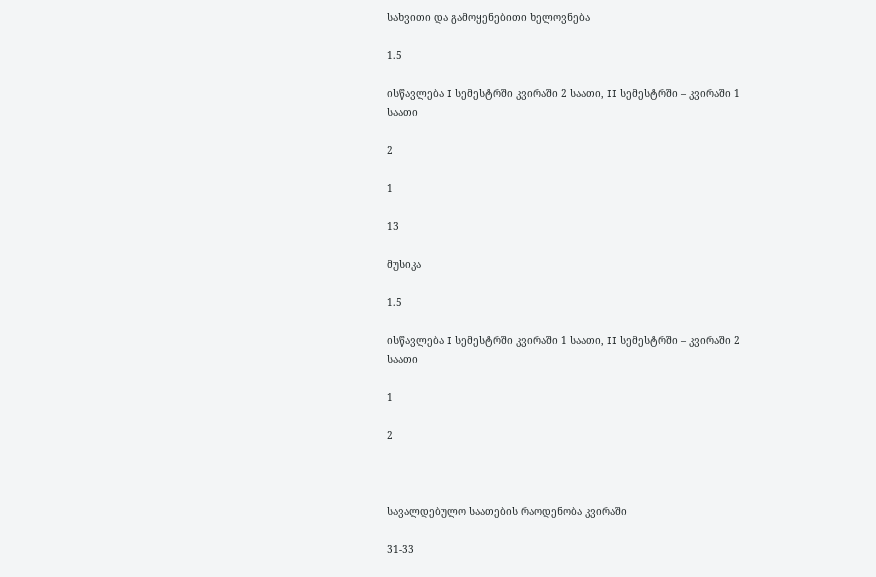სახვითი და გამოყენებითი ხელოვნება

1.5

ისწავლება I სემესტრში კვირაში 2 საათი, II სემესტრში – კვირაში 1 საათი

2

1

13

მუსიკა

1.5

ისწავლება I სემესტრში კვირაში 1 საათი, II სემესტრში – კვირაში 2 საათი

1

2



სავალდებულო საათების რაოდენობა კვირაში

31-33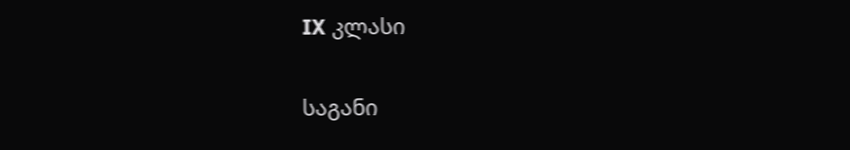IX კლასი

საგანი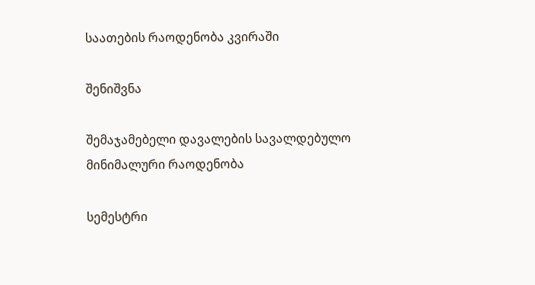საათების რაოდენობა კვირაში

შენიშვნა

შემაჯამებელი დავალების სავალდებულო მინიმალური რაოდენობა

სემესტრი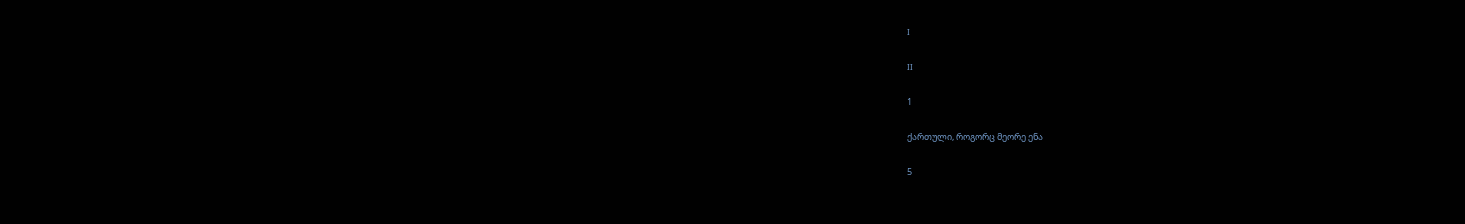I

II

1

ქართული, როგორც მეორე ენა

5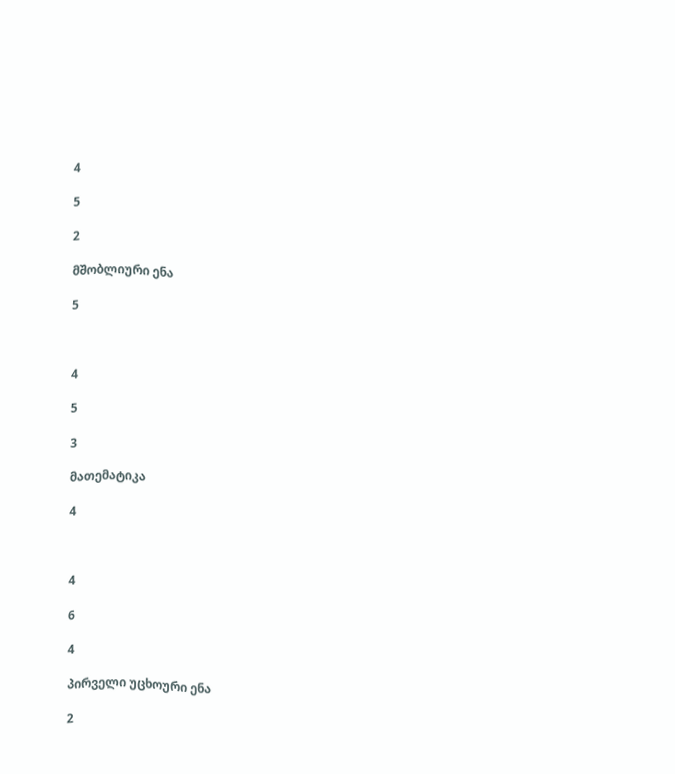4

5

2

მშობლიური ენა

5



4

5

3

მათემატიკა

4



4

6

4

პირველი უცხოური ენა

2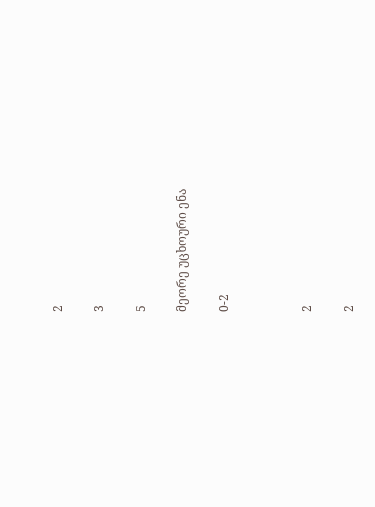2

3

5

მეორე უცხოური ენა

0-2



2

2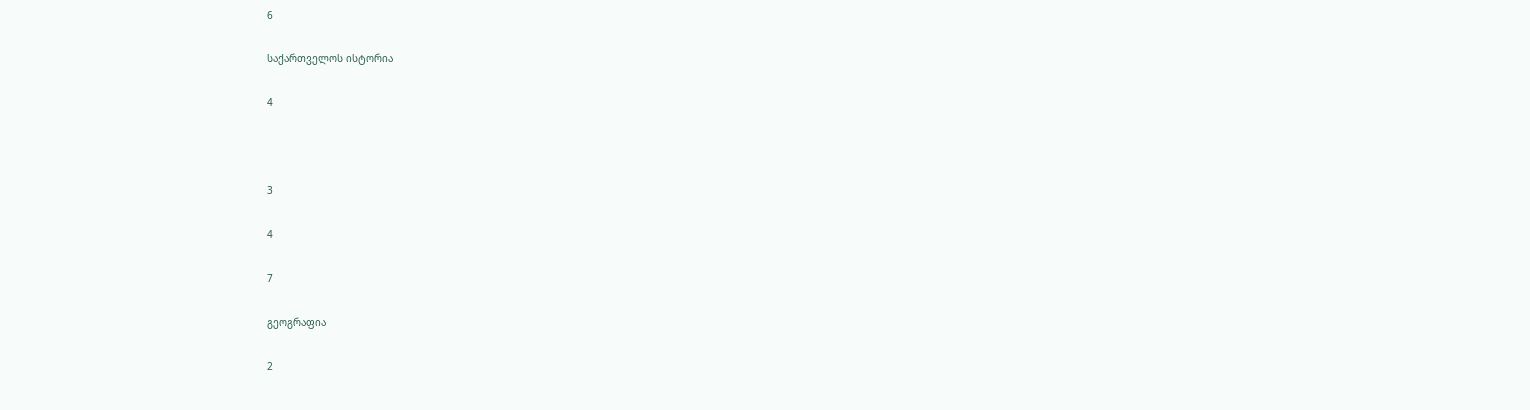6

საქართველოს ისტორია

4



3

4

7

გეოგრაფია

2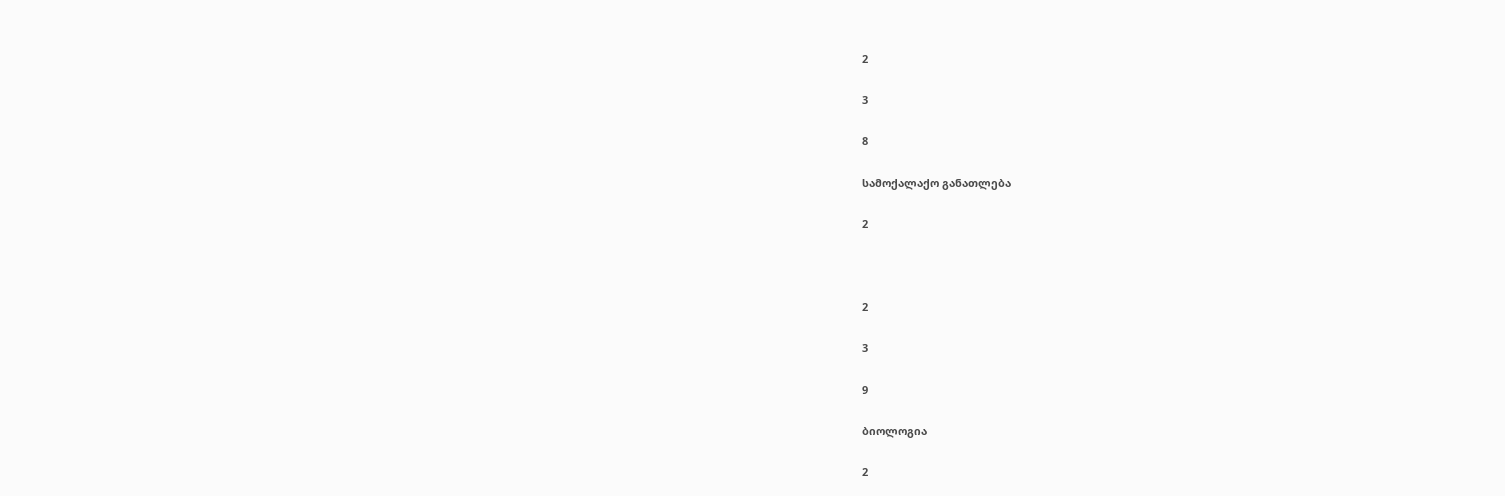2

3

8

სამოქალაქო განათლება

2



2

3

9

ბიოლოგია

2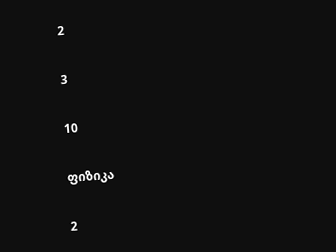2

3

10

ფიზიკა

2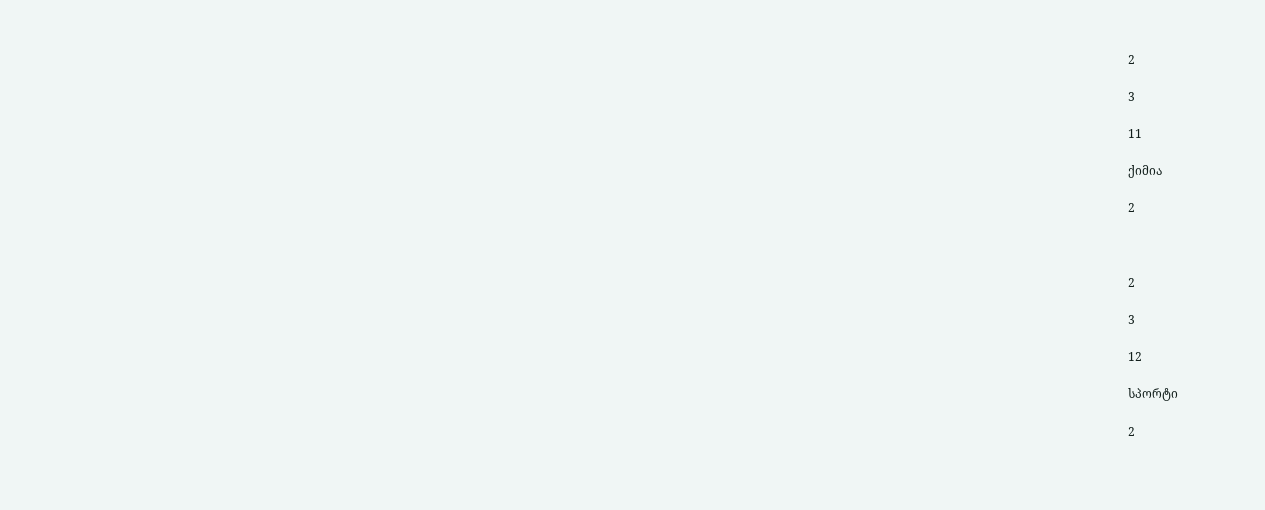2

3

11

ქიმია

2



2

3

12

სპორტი

2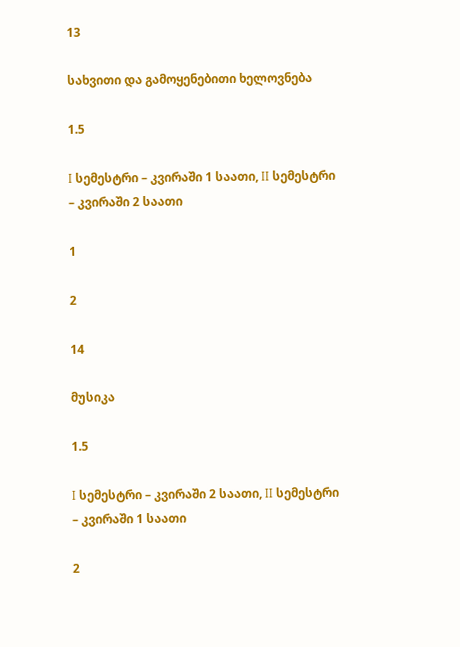13

სახვითი და გამოყენებითი ხელოვნება

1.5

I სემესტრი – კვირაში 1 საათი, II სემესტრი – კვირაში 2 საათი

1

2

14

მუსიკა

1.5

I სემესტრი – კვირაში 2 საათი, II სემესტრი – კვირაში 1 საათი

2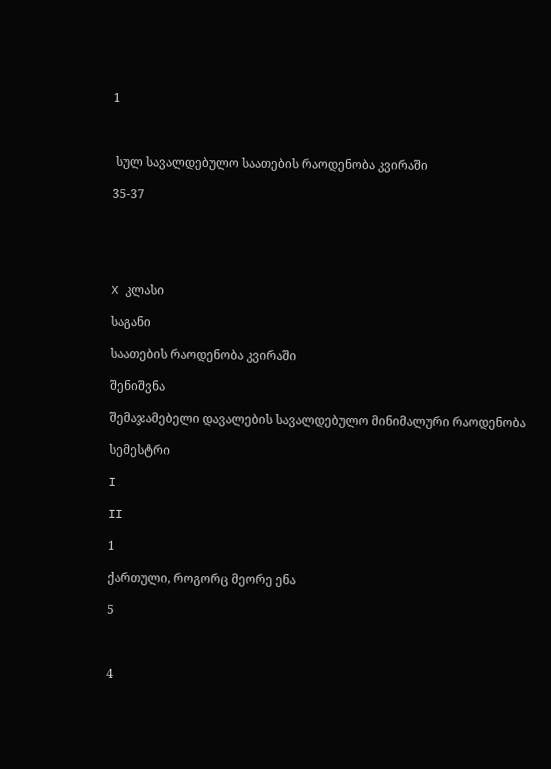1



 სულ სავალდებულო საათების რაოდენობა კვირაში

35-37





X კლასი

საგანი

საათების რაოდენობა კვირაში

შენიშვნა

შემაჯამებელი დავალების სავალდებულო მინიმალური რაოდენობა

სემესტრი

I

II

1

ქართული, როგორც მეორე ენა

5



4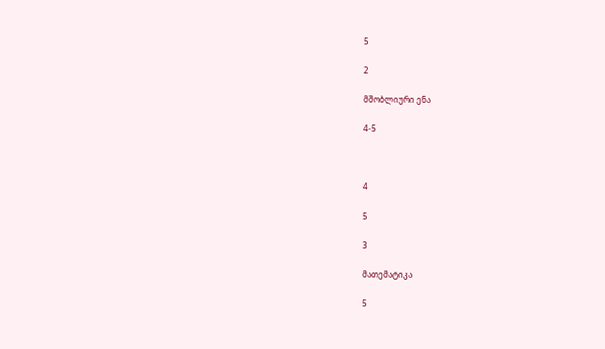5

2

მშობლიური ენა

4-5



4

5

3

მათემატიკა

5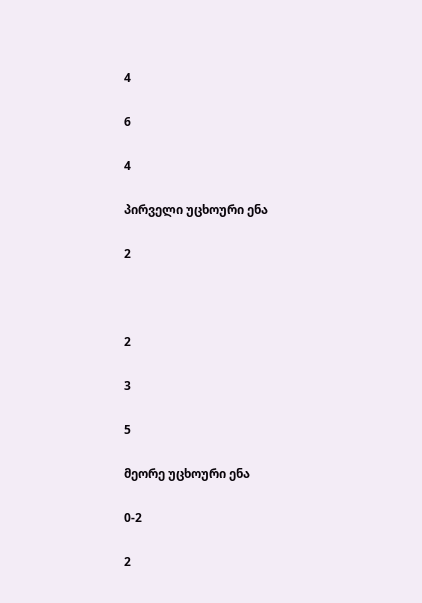4

6

4

პირველი უცხოური ენა

2



2

3

5

მეორე უცხოური ენა

0-2

2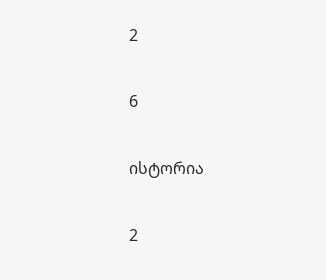2

6

ისტორია

2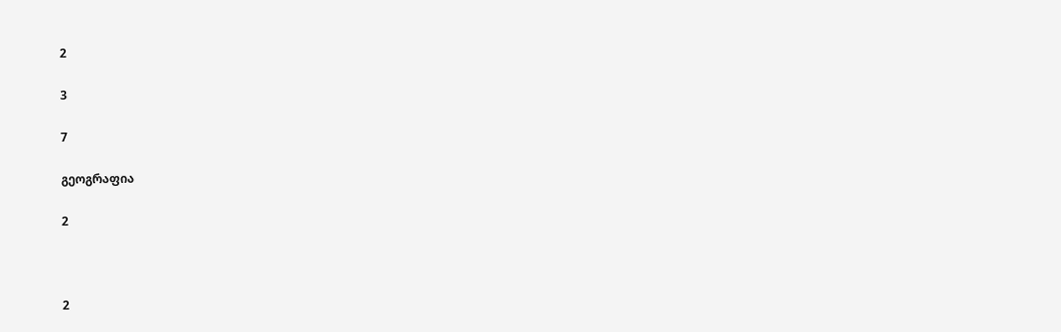2

3

7

გეოგრაფია

2



2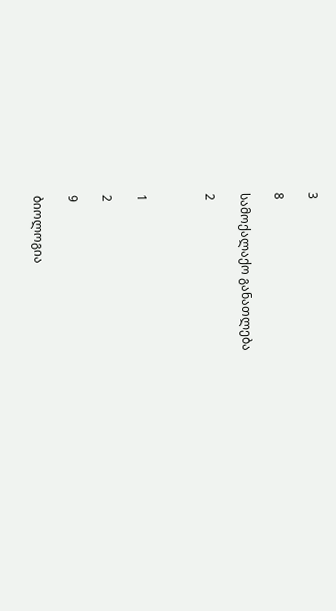3

8

სამოქალაქო განათლება

2



1

2

9

ბიოლოგია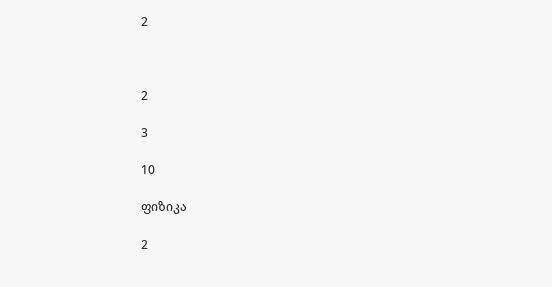2



2

3

10

ფიზიკა

2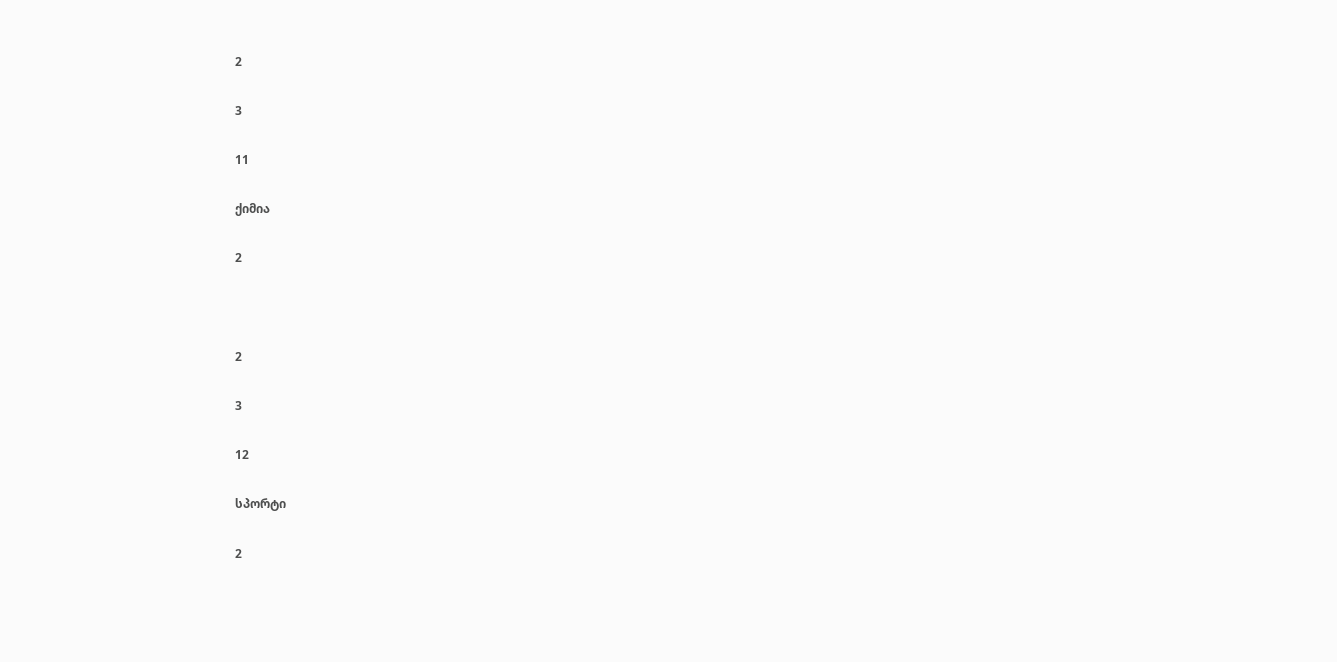2

3

11

ქიმია

2



2

3

12

სპორტი

2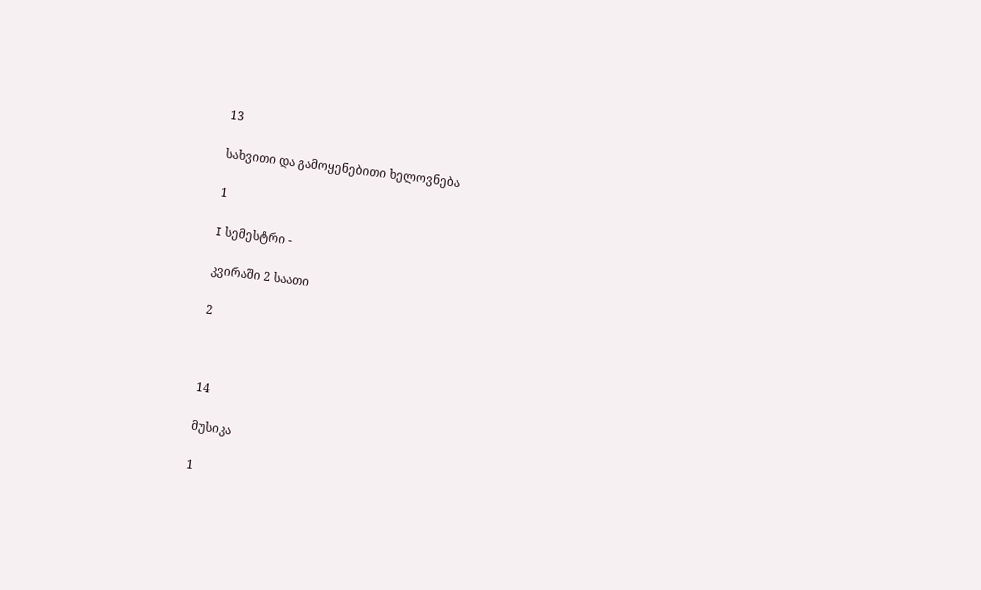13

სახვითი და გამოყენებითი ხელოვნება

1

I სემესტრი -

კვირაში 2 საათი

2



14

მუსიკა

1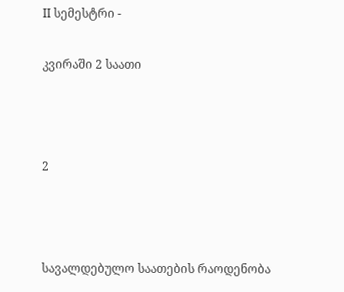II სემესტრი -

კვირაში 2 საათი



2



სავალდებულო საათების რაოდენობა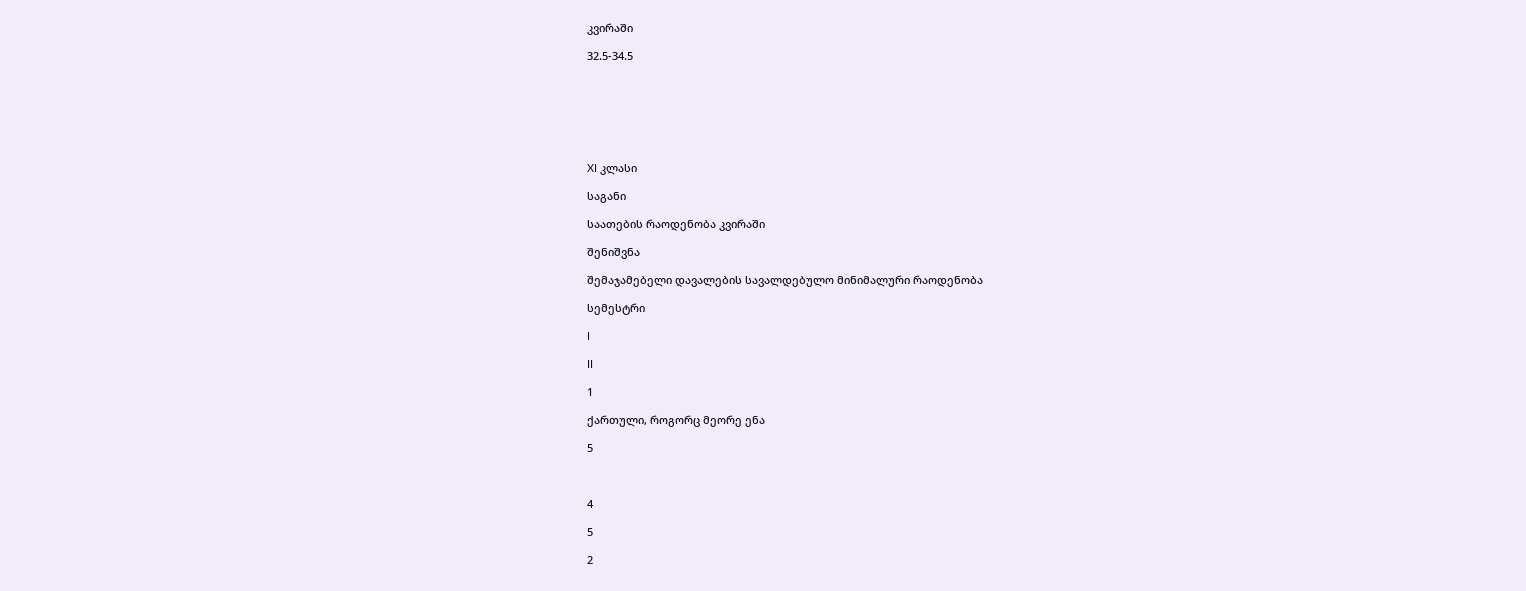კვირაში

32.5-34.5







XI კლასი

საგანი

საათების რაოდენობა კვირაში

შენიშვნა

შემაჯამებელი დავალების სავალდებულო მინიმალური რაოდენობა

სემესტრი

I

II

1

ქართული, როგორც მეორე ენა

5



4

5

2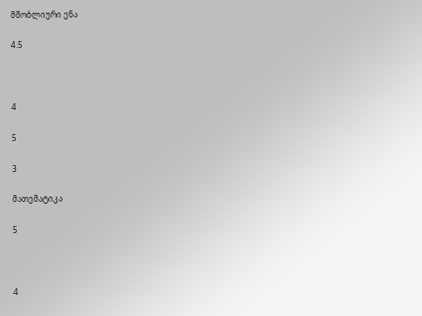მშობლიური ენა

4.5



4

5

3

მათემატიკა

5



4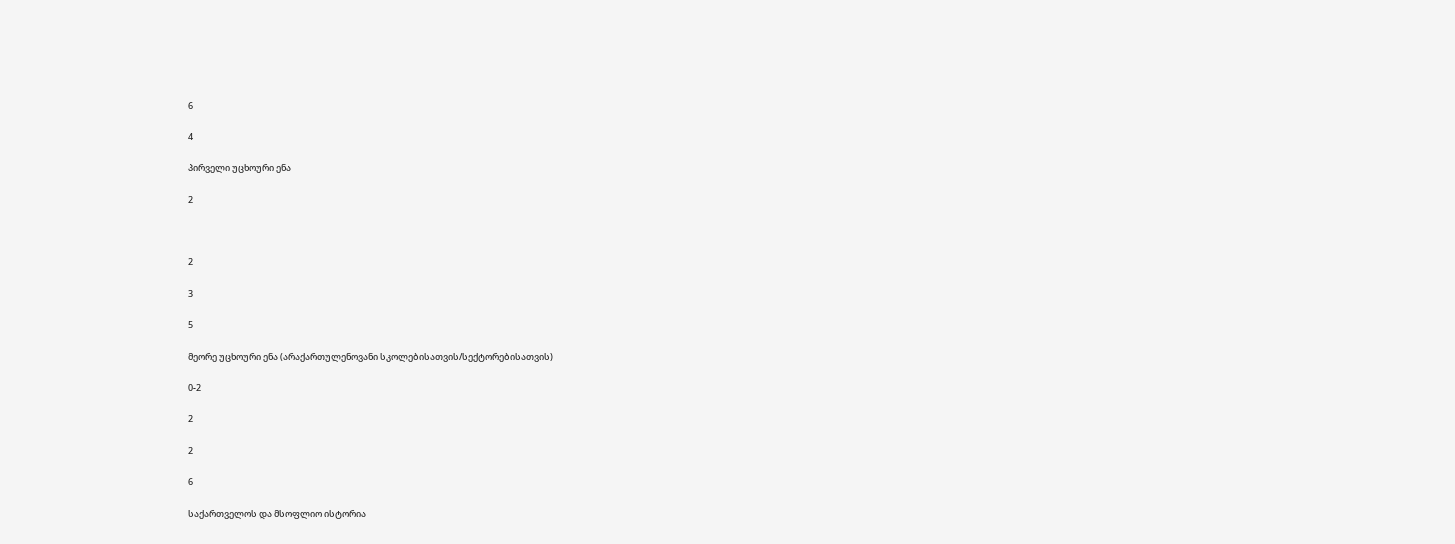6

4

პირველი უცხოური ენა

2



2

3

5

მეორე უცხოური ენა (არაქართულენოვანი სკოლებისათვის/სექტორებისათვის)

0-2

2

2

6

საქართველოს და მსოფლიო ისტორია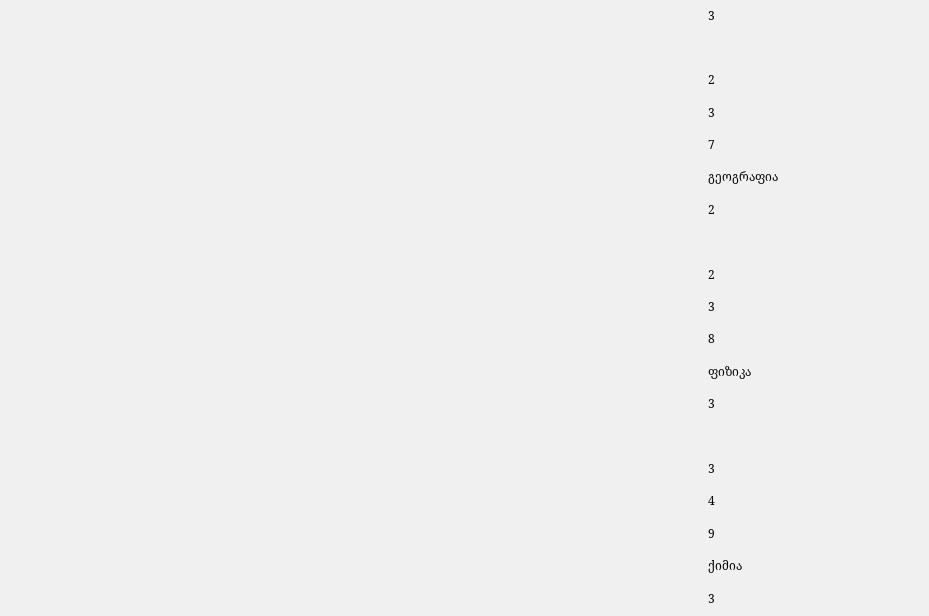3



2

3

7

გეოგრაფია

2



2

3

8

ფიზიკა

3



3

4

9

ქიმია

3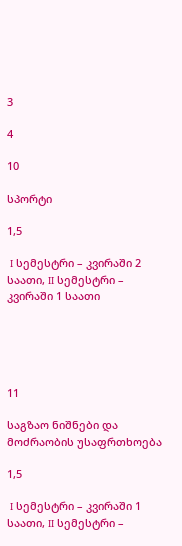3

4

10

სპორტი

1,5

 I სემესტრი – კვირაში 2 საათი, II სემესტრი – კვირაში 1 საათი





11

საგზაო ნიშნები და მოძრაობის უსაფრთხოება

1,5

 I სემესტრი – კვირაში 1 საათი, II სემესტრი –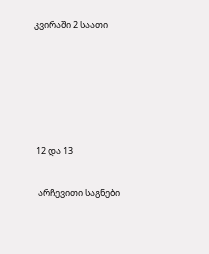კვირაში 2 საათი





 12 და 13

  არჩევითი საგნები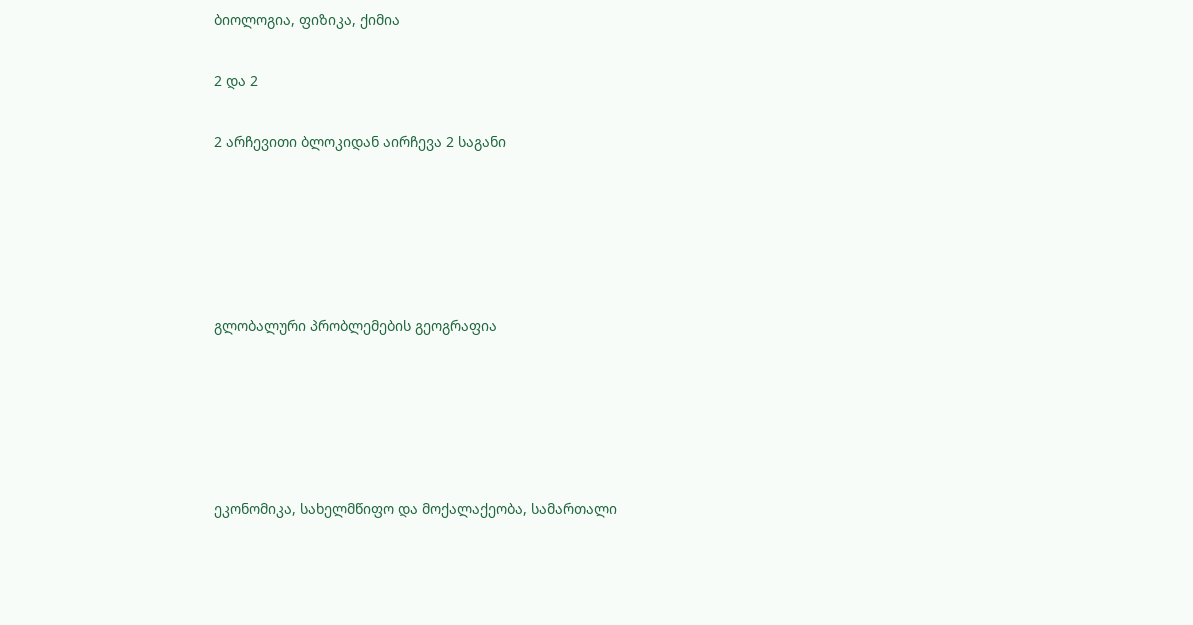ბიოლოგია, ფიზიკა, ქიმია

2 და 2

2 არჩევითი ბლოკიდან აირჩევა 2 საგანი





გლობალური პრობლემების გეოგრაფია





ეკონომიკა, სახელმწიფო და მოქალაქეობა, სამართალი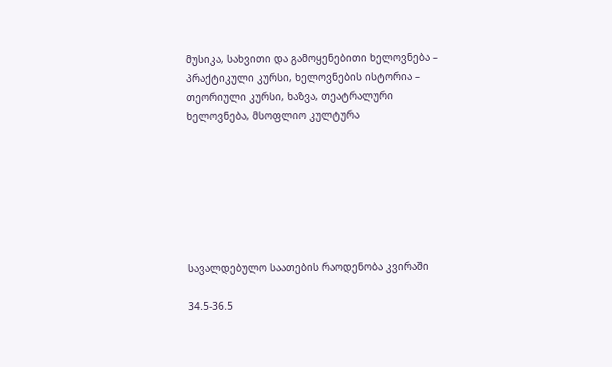მუსიკა, სახვითი და გამოყენებითი ხელოვნება – პრაქტიკული კურსი, ხელოვნების ისტორია – თეორიული კურსი, ხაზვა, თეატრალური ხელოვნება, მსოფლიო კულტურა







სავალდებულო საათების რაოდენობა კვირაში

34.5-36.5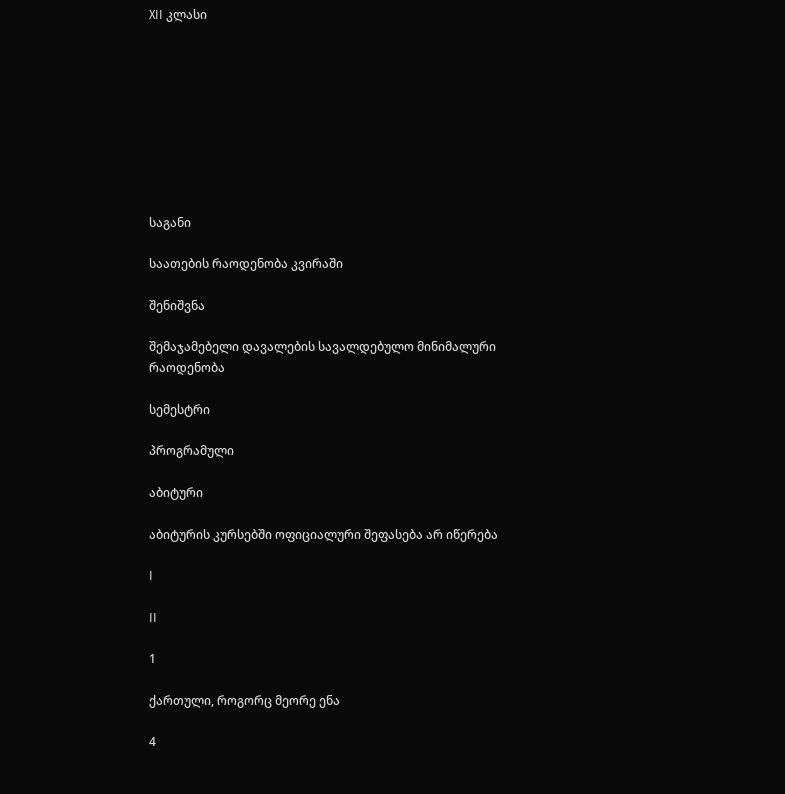XII კლასი









საგანი

საათების რაოდენობა კვირაში

შენიშვნა

შემაჯამებელი დავალების სავალდებულო მინიმალური რაოდენობა

სემესტრი

პროგრამული

აბიტური

აბიტურის კურსებში ოფიციალური შეფასება არ იწერება

I

II

1

ქართული, როგორც მეორე ენა

4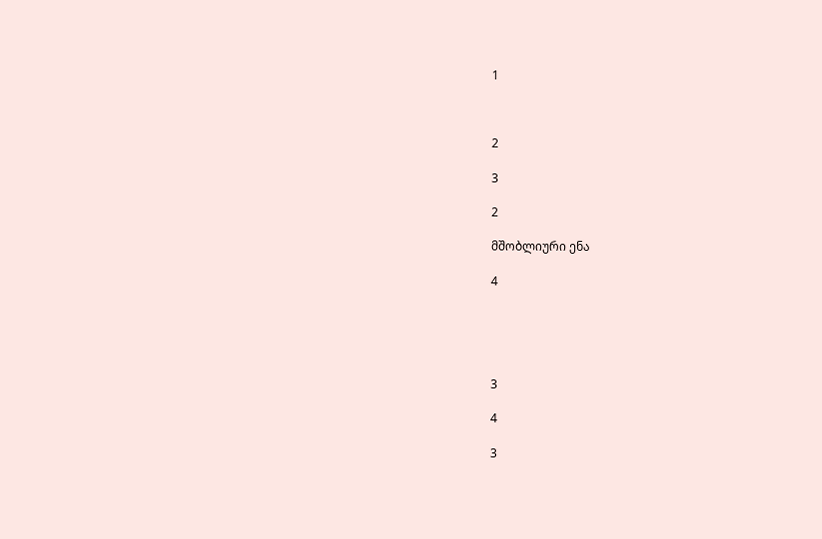1



2

3

2

მშობლიური ენა

4





3

4

3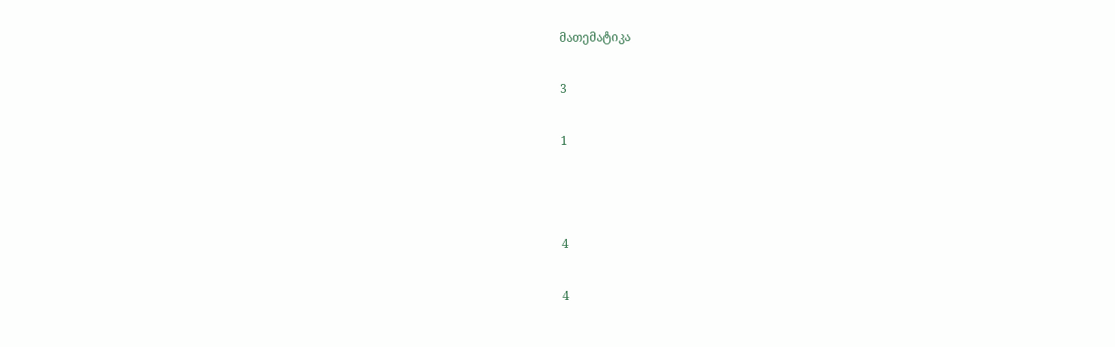მათემატიკა

3

1



4

4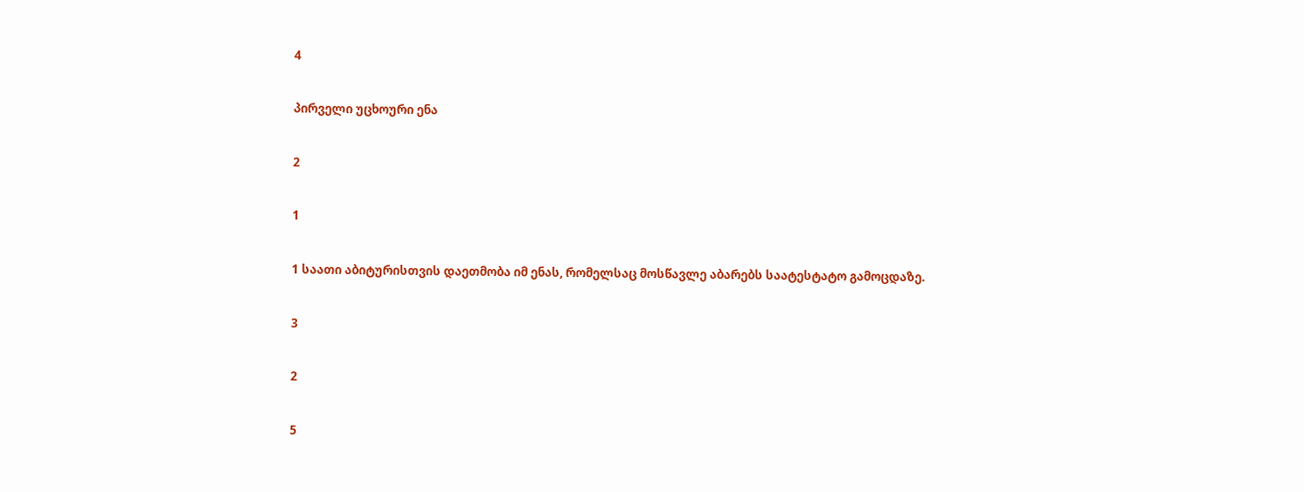4

პირველი უცხოური ენა

2

1

1 საათი აბიტურისთვის დაეთმობა იმ ენას, რომელსაც მოსწავლე აბარებს საატესტატო გამოცდაზე.

3

2

5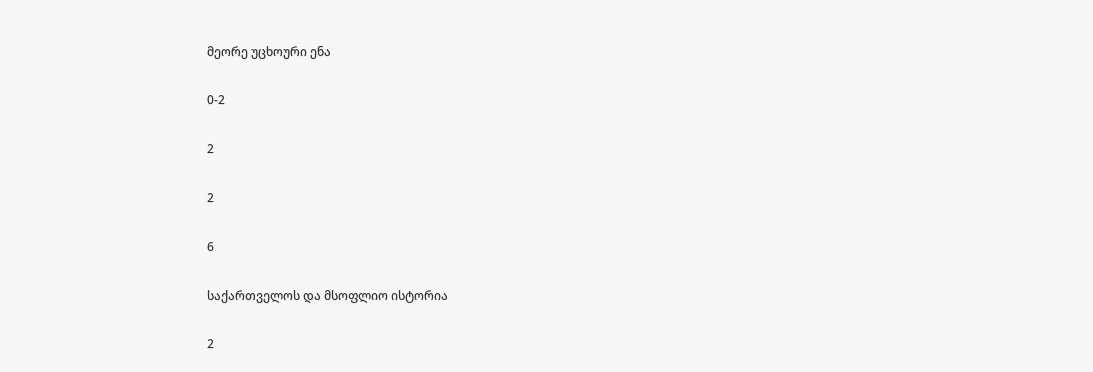მეორე უცხოური ენა

0-2

2

2

6

საქართველოს და მსოფლიო ისტორია

2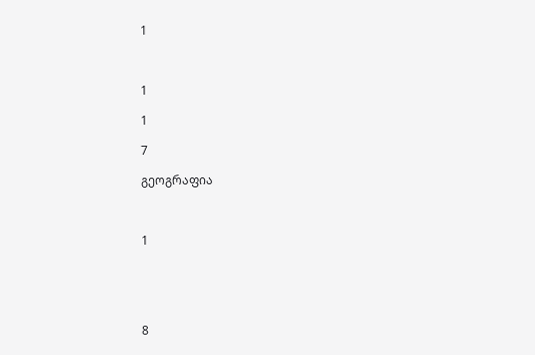1



1

1

7

გეოგრაფია



1





8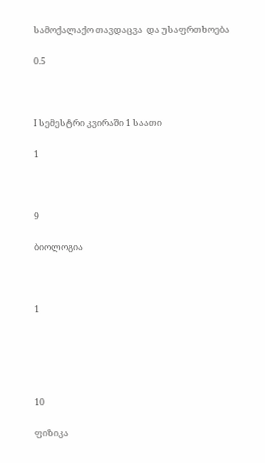სამოქალაქო თავდაცვა  და უსაფრთხოება

0.5



I სემესტრი კვირაში 1 საათი

1



9

ბიოლოგია



1





10

ფიზიკა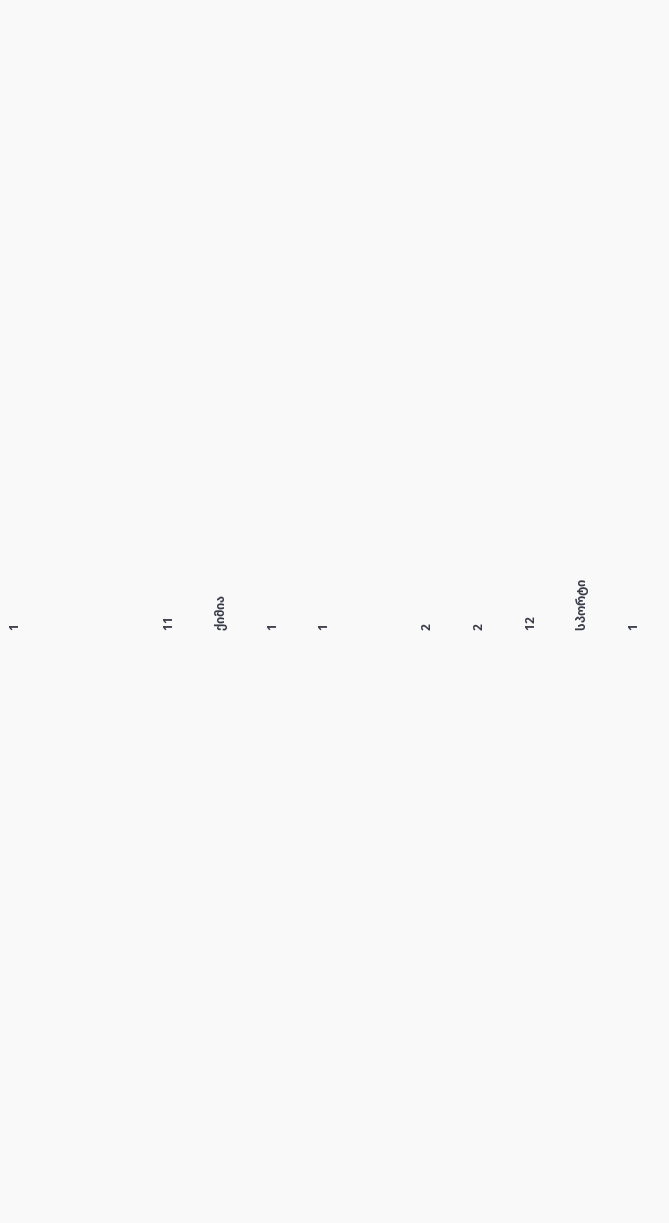1





11

ქიმია

1

1



2

2

12

სპორტი

1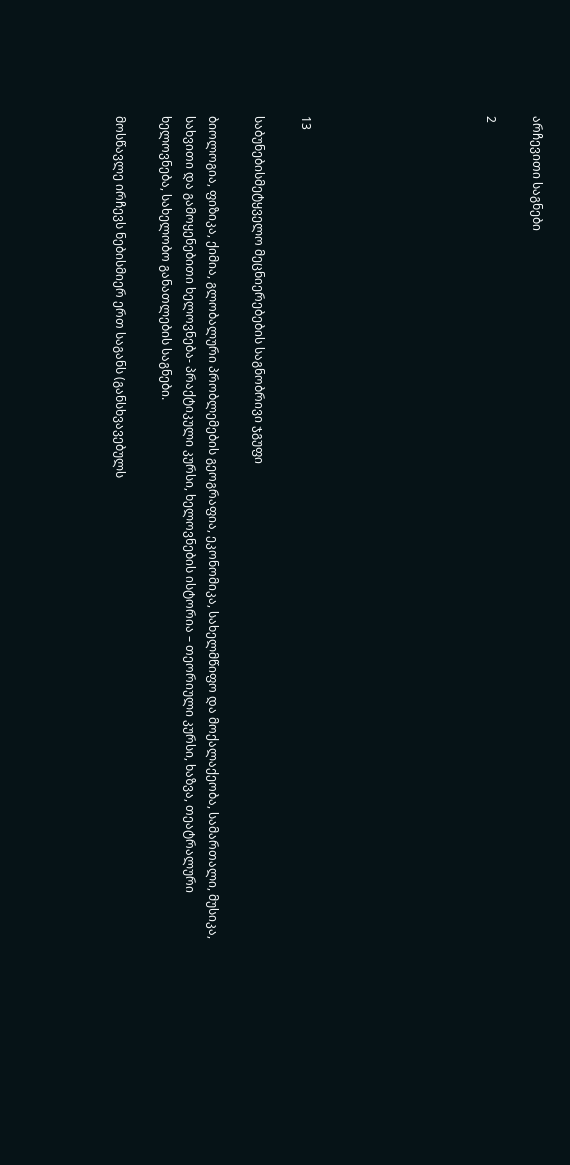არჩევითი საგნები

2







13

საბუნებისმეტყველო მეცნიერებების საგნობრივი ჯგუფი

ბიოლოგია, ფიზიკა, ქიმია, გლობალური პრობლემების გეოგრაფია, ეკონომიკა, სახელმწიფო და მოქალაქეობა, სამართალი, მუსიკა, სახვითი და გამოყენებითი ხელოვნება- პრაქტიკული კურსი, ხელოვნების ისტორია – თეორიული კურსი, ხაზვა, თეატრალური ხელოვნება, სახელობო განათლების საგნები.

მოსწავლე ირჩევს ნებისმიერ ერთ საგანს (განსხვავებულს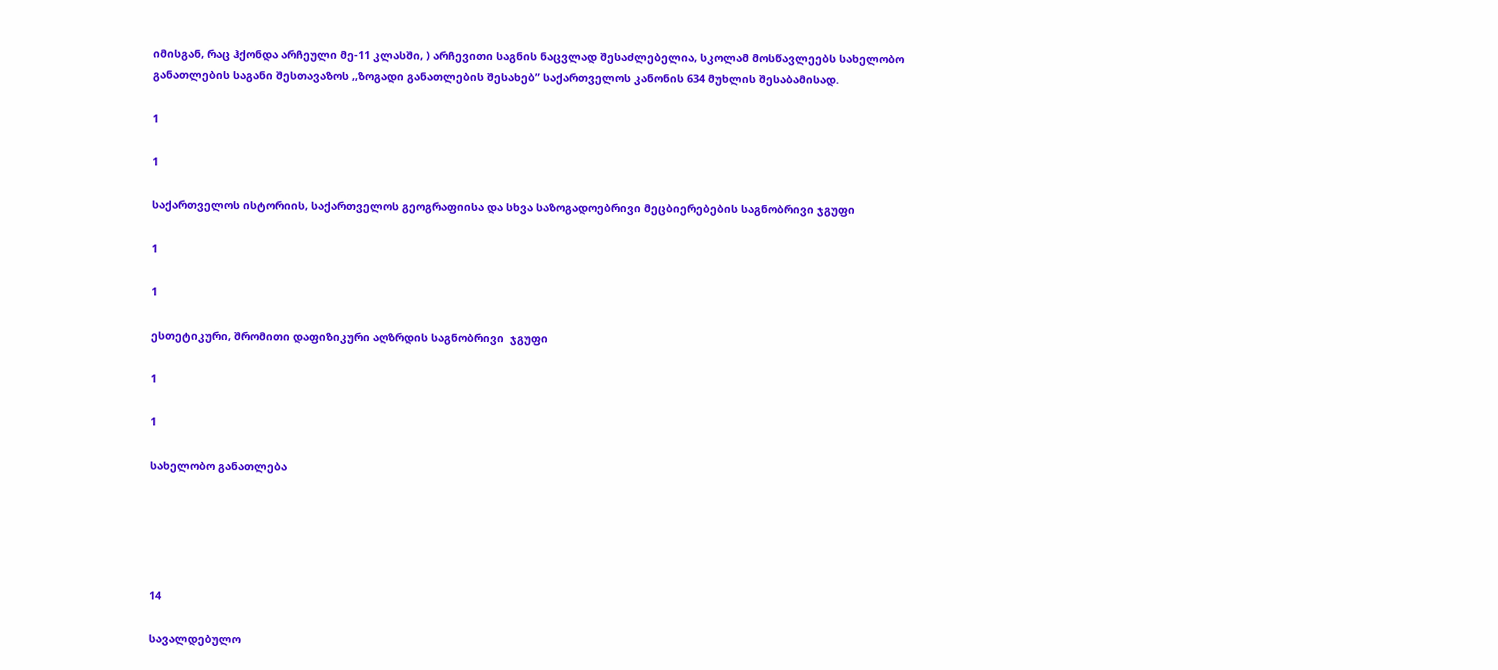იმისგან, რაც ჰქონდა არჩეული მე-11 კლასში, ) არჩევითი საგნის ნაცვლად შესაძლებელია, სკოლამ მოსწავლეებს სახელობო განათლების საგანი შესთავაზოს ,,ზოგადი განათლების შესახებ” საქართველოს კანონის 634 მუხლის შესაბამისად.

1

1

საქართველოს ისტორიის, საქართველოს გეოგრაფიისა და სხვა საზოგადოებრივი მეცბიერებების საგნობრივი ჯგუფი

1

1

ესთეტიკური, შრომითი დაფიზიკური აღზრდის საგნობრივი  ჯგუფი

1

1

სახელობო განათლება





14

სავალდებულო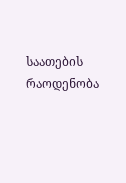საათების რაოდენობა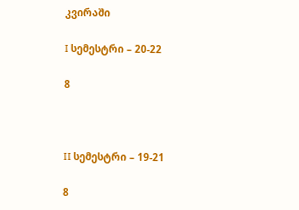კვირაში

I სემესტრი – 20-22

8



II სემესტრი – 19-21

8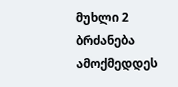მუხლი 2
ბრძანება ამოქმედდეს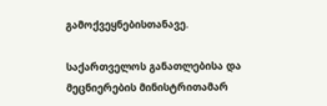გამოქვეყნებისთანავე.

საქართველოს განათლებისა და მეცნიერების მინისტრითამარ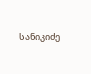სანიკიძე